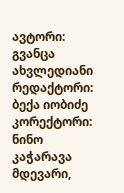ავტორი: გვანცა ახვლედიანი
რედაქტორი: ბექა იობიძე
კორექტორი: ნინო კაჭარავა
მდევარი,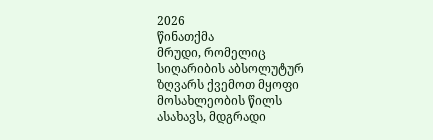2026
წინათქმა
მრუდი, რომელიც სიღარიბის აბსოლუტურ ზღვარს ქვემოთ მყოფი მოსახლეობის წილს ასახავს, მდგრადი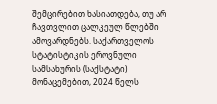შემცირებით ხასიათდება, თუ არ ჩავთვლით ცალკეულ წლებში ამოვარდნებს. საქართველოს სტატისტიკის ეროვნული სამსახურის (საქსტატი) მონაცემებით, 2024 წელს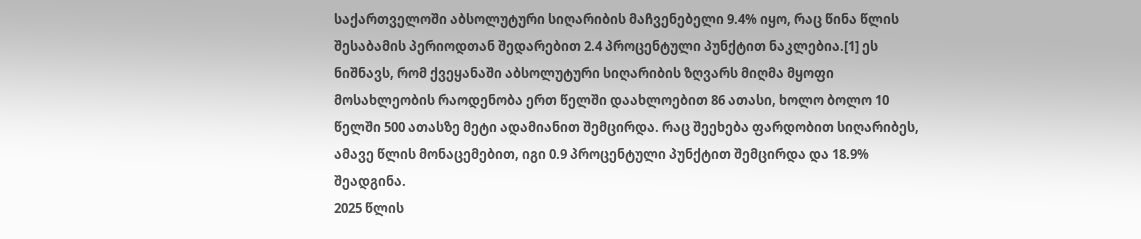საქართველოში აბსოლუტური სიღარიბის მაჩვენებელი 9.4% იყო, რაც წინა წლის შესაბამის პერიოდთან შედარებით 2.4 პროცენტული პუნქტით ნაკლებია.[1] ეს ნიშნავს, რომ ქვეყანაში აბსოლუტური სიღარიბის ზღვარს მიღმა მყოფი მოსახლეობის რაოდენობა ერთ წელში დაახლოებით 86 ათასი, ხოლო ბოლო 10 წელში 500 ათასზე მეტი ადამიანით შემცირდა. რაც შეეხება ფარდობით სიღარიბეს, ამავე წლის მონაცემებით, იგი 0.9 პროცენტული პუნქტით შემცირდა და 18.9% შეადგინა.
2025 წლის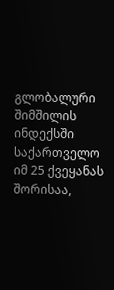გლობალური შიმშილის ინდექსში საქართველო იმ 25 ქვეყანას შორისაა,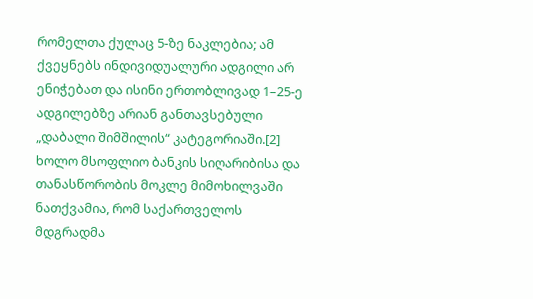რომელთა ქულაც 5-ზე ნაკლებია; ამ ქვეყნებს ინდივიდუალური ადგილი არ ენიჭებათ და ისინი ერთობლივად 1–25-ე ადგილებზე არიან განთავსებული „დაბალი შიმშილის“ კატეგორიაში.[2] ხოლო მსოფლიო ბანკის სიღარიბისა და თანასწორობის მოკლე მიმოხილვაში ნათქვამია, რომ საქართველოს მდგრადმა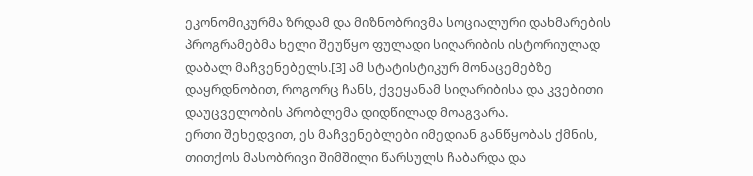ეკონომიკურმა ზრდამ და მიზნობრივმა სოციალური დახმარების პროგრამებმა ხელი შეუწყო ფულადი სიღარიბის ისტორიულად დაბალ მაჩვენებელს.[3] ამ სტატისტიკურ მონაცემებზე დაყრდნობით, როგორც ჩანს, ქვეყანამ სიღარიბისა და კვებითი დაუცველობის პრობლემა დიდწილად მოაგვარა.
ერთი შეხედვით, ეს მაჩვენებლები იმედიან განწყობას ქმნის, თითქოს მასობრივი შიმშილი წარსულს ჩაბარდა და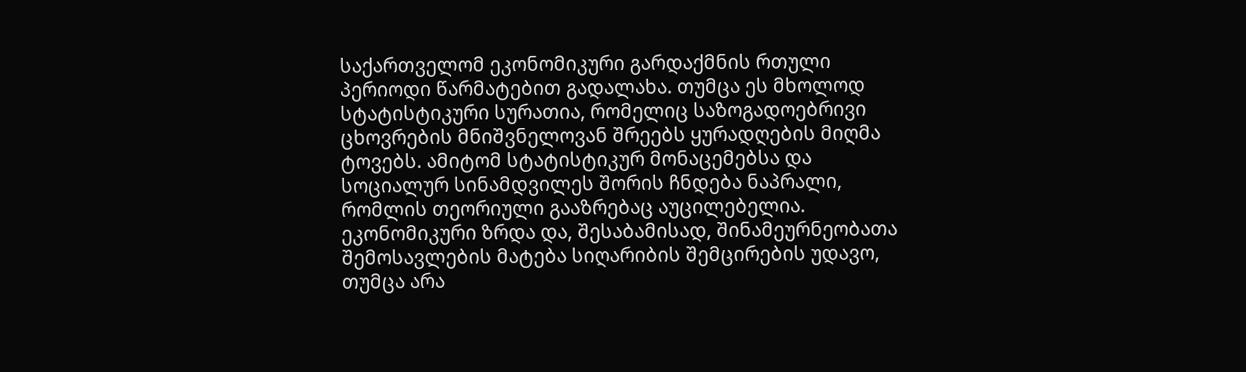საქართველომ ეკონომიკური გარდაქმნის რთული პერიოდი წარმატებით გადალახა. თუმცა ეს მხოლოდ სტატისტიკური სურათია, რომელიც საზოგადოებრივი ცხოვრების მნიშვნელოვან შრეებს ყურადღების მიღმა ტოვებს. ამიტომ სტატისტიკურ მონაცემებსა და სოციალურ სინამდვილეს შორის ჩნდება ნაპრალი, რომლის თეორიული გააზრებაც აუცილებელია.
ეკონომიკური ზრდა და, შესაბამისად, შინამეურნეობათა შემოსავლების მატება სიღარიბის შემცირების უდავო, თუმცა არა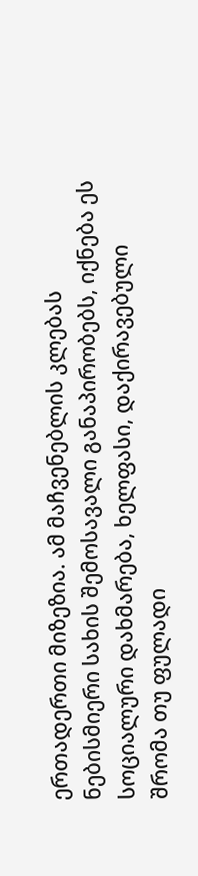ერთადერთი მიზეზია. ამ მაჩვენებლის კლებას ნებისმიერი სახის შემოსავალი განაპირობებს, იქნება ეს სოციალური დახმარება, ხელფასი, დაქირავებული შრომა თუ ფულადი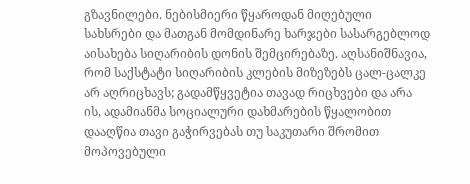გზავნილები. ნებისმიერი წყაროდან მიღებული სახსრები და მათგან მომდინარე ხარჯები სასარგებლოდ აისახება სიღარიბის დონის შემცირებაზე. აღსანიშნავია, რომ საქსტატი სიღარიბის კლების მიზეზებს ცალ-ცალკე არ აღრიცხავს; გადამწყვეტია თავად რიცხვები და არა ის, ადამიანმა სოციალური დახმარების წყალობით დააღწია თავი გაჭირვებას თუ საკუთარი შრომით მოპოვებული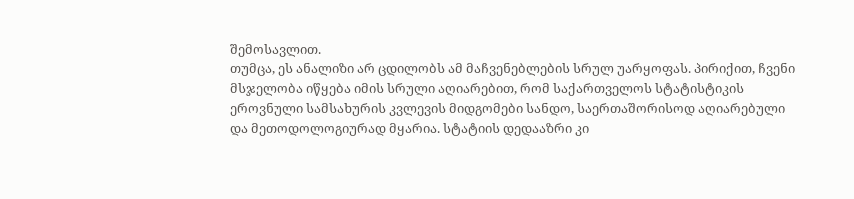შემოსავლით.
თუმცა, ეს ანალიზი არ ცდილობს ამ მაჩვენებლების სრულ უარყოფას. პირიქით, ჩვენი მსჯელობა იწყება იმის სრული აღიარებით, რომ საქართველოს სტატისტიკის ეროვნული სამსახურის კვლევის მიდგომები სანდო, საერთაშორისოდ აღიარებული და მეთოდოლოგიურად მყარია. სტატიის დედააზრი კი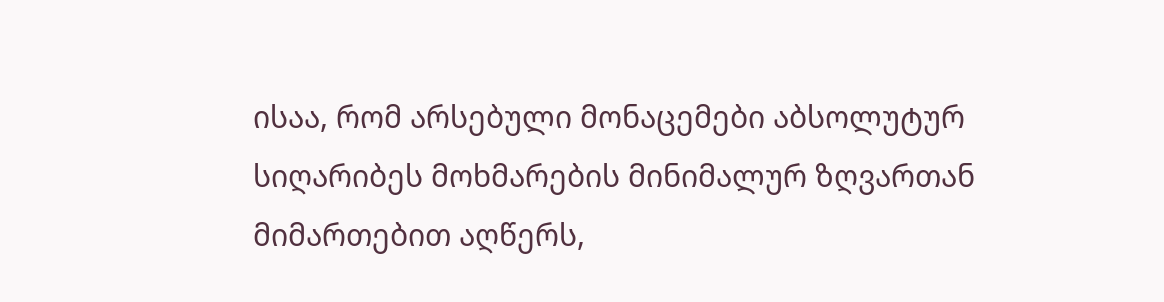ისაა, რომ არსებული მონაცემები აბსოლუტურ სიღარიბეს მოხმარების მინიმალურ ზღვართან მიმართებით აღწერს,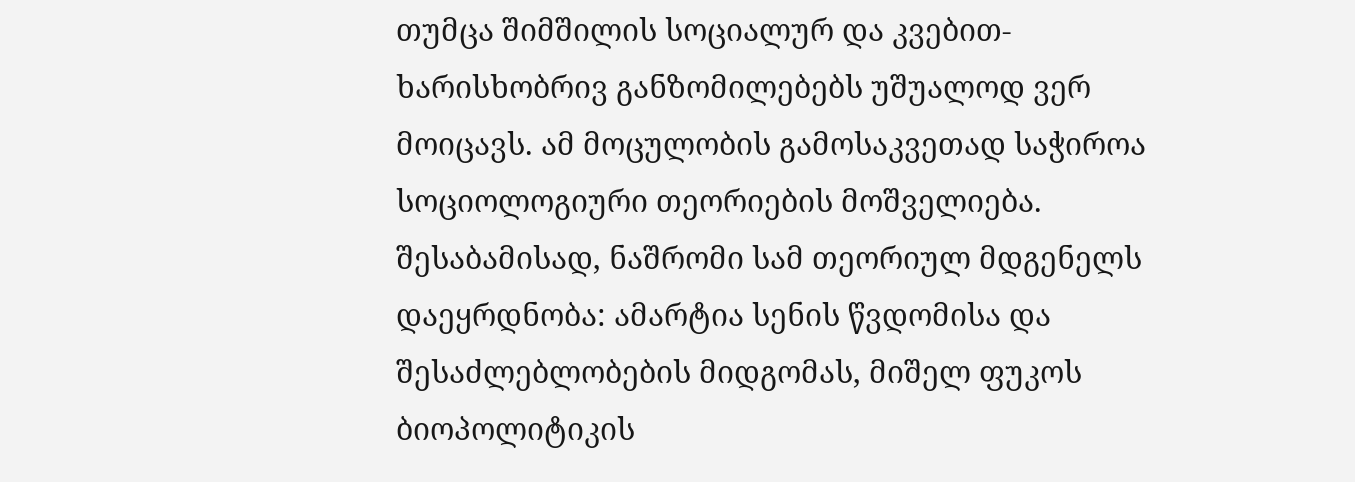თუმცა შიმშილის სოციალურ და კვებით-ხარისხობრივ განზომილებებს უშუალოდ ვერ მოიცავს. ამ მოცულობის გამოსაკვეთად საჭიროა სოციოლოგიური თეორიების მოშველიება. შესაბამისად, ნაშრომი სამ თეორიულ მდგენელს დაეყრდნობა: ამარტია სენის წვდომისა და შესაძლებლობების მიდგომას, მიშელ ფუკოს ბიოპოლიტიკის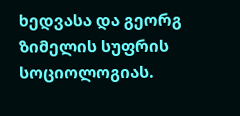ხედვასა და გეორგ ზიმელის სუფრის სოციოლოგიას.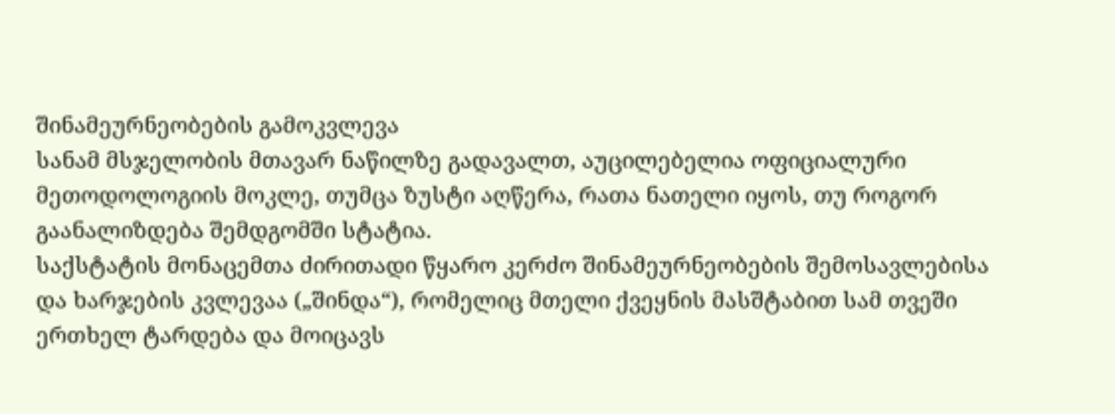შინამეურნეობების გამოკვლევა
სანამ მსჯელობის მთავარ ნაწილზე გადავალთ, აუცილებელია ოფიციალური მეთოდოლოგიის მოკლე, თუმცა ზუსტი აღწერა, რათა ნათელი იყოს, თუ როგორ გაანალიზდება შემდგომში სტატია.
საქსტატის მონაცემთა ძირითადი წყარო კერძო შინამეურნეობების შემოსავლებისა და ხარჯების კვლევაა („შინდა“), რომელიც მთელი ქვეყნის მასშტაბით სამ თვეში ერთხელ ტარდება და მოიცავს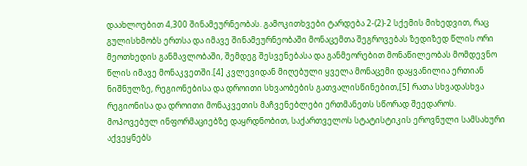დაახლოებით 4,300 შინამეურნეობას. გამოკითხვები ტარდება 2-(2)-2 სქემის მიხედვით, რაც გულისხმობს ერთსა და იმავე შინამეურნეობაში მონაცემთა შეგროვებას ზედიზედ წლის ორი მეოთხედის განმავლობაში, შემდეგ შესვენებასა და განმეორებით მონაწილეობას მომდევნო წლის იმავე მონაკვეთში.[4] კვლევიდან მიღებული ყველა მონაცემი დაყვანილია ერთიან ნიშნულზე, რეგიონებისა და დროითი სხვაობების გათვალისწინებით,[5] რათა სხვადასხვა რეგიონისა და დროითი მონაკვეთის მაჩვენებლები ერთმანეთს სწორად შეედაროს.
მოპოვებულ ინფორმაციებზე დაყრდნობით, საქართველოს სტატისტიკის ეროვნული სამსახური აქვეყნებს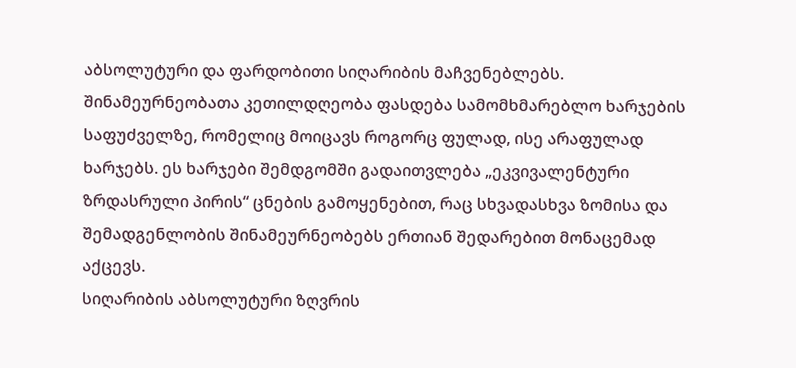აბსოლუტური და ფარდობითი სიღარიბის მაჩვენებლებს. შინამეურნეობათა კეთილდღეობა ფასდება სამომხმარებლო ხარჯების საფუძველზე, რომელიც მოიცავს როგორც ფულად, ისე არაფულად ხარჯებს. ეს ხარჯები შემდგომში გადაითვლება „ეკვივალენტური ზრდასრული პირის“ ცნების გამოყენებით, რაც სხვადასხვა ზომისა და შემადგენლობის შინამეურნეობებს ერთიან შედარებით მონაცემად აქცევს.
სიღარიბის აბსოლუტური ზღვრის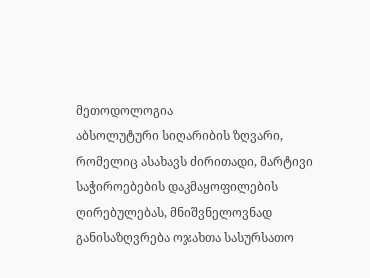მეთოდოლოგია
აბსოლუტური სიღარიბის ზღვარი, რომელიც ასახავს ძირითადი, მარტივი საჭიროებების დაკმაყოფილების ღირებულებას, მნიშვნელოვნად განისაზღვრება ოჯახთა სასურსათო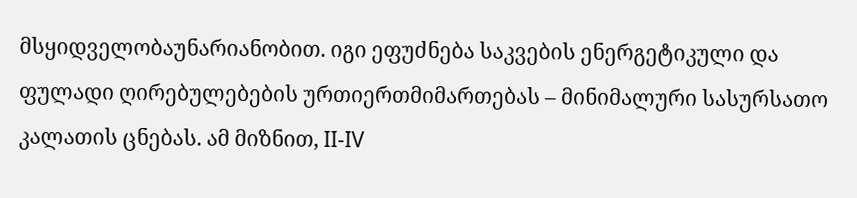მსყიდველობაუნარიანობით. იგი ეფუძნება საკვების ენერგეტიკული და ფულადი ღირებულებების ურთიერთმიმართებას – მინიმალური სასურსათო კალათის ცნებას. ამ მიზნით, II-IV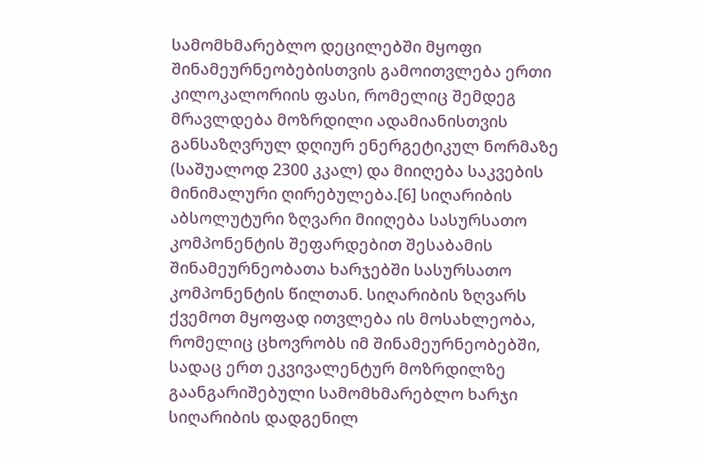სამომხმარებლო დეცილებში მყოფი შინამეურნეობებისთვის გამოითვლება ერთი კილოკალორიის ფასი, რომელიც შემდეგ მრავლდება მოზრდილი ადამიანისთვის განსაზღვრულ დღიურ ენერგეტიკულ ნორმაზე (საშუალოდ 2300 კკალ) და მიიღება საკვების მინიმალური ღირებულება.[6] სიღარიბის აბსოლუტური ზღვარი მიიღება სასურსათო კომპონენტის შეფარდებით შესაბამის შინამეურნეობათა ხარჯებში სასურსათო კომპონენტის წილთან. სიღარიბის ზღვარს ქვემოთ მყოფად ითვლება ის მოსახლეობა, რომელიც ცხოვრობს იმ შინამეურნეობებში, სადაც ერთ ეკვივალენტურ მოზრდილზე გაანგარიშებული სამომხმარებლო ხარჯი სიღარიბის დადგენილ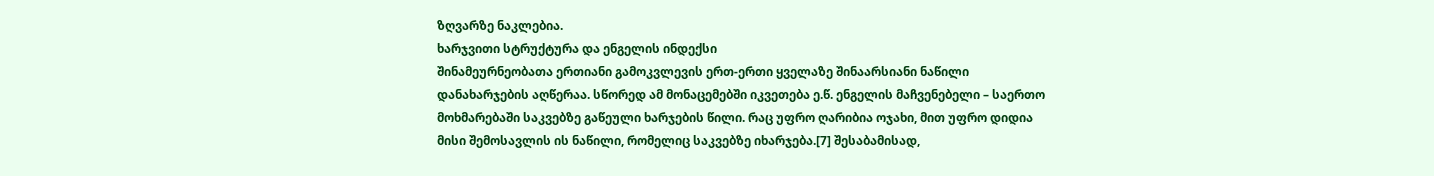ზღვარზე ნაკლებია.
ხარჯვითი სტრუქტურა და ენგელის ინდექსი
შინამეურნეობათა ერთიანი გამოკვლევის ერთ-ერთი ყველაზე შინაარსიანი ნაწილი დანახარჯების აღწერაა. სწორედ ამ მონაცემებში იკვეთება ე.წ. ენგელის მაჩვენებელი – საერთო მოხმარებაში საკვებზე გაწეული ხარჯების წილი. რაც უფრო ღარიბია ოჯახი, მით უფრო დიდია მისი შემოსავლის ის ნაწილი, რომელიც საკვებზე იხარჯება.[7] შესაბამისად,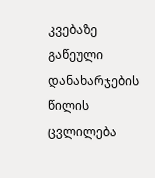კვებაზე გაწეული დანახარჯების წილის ცვლილება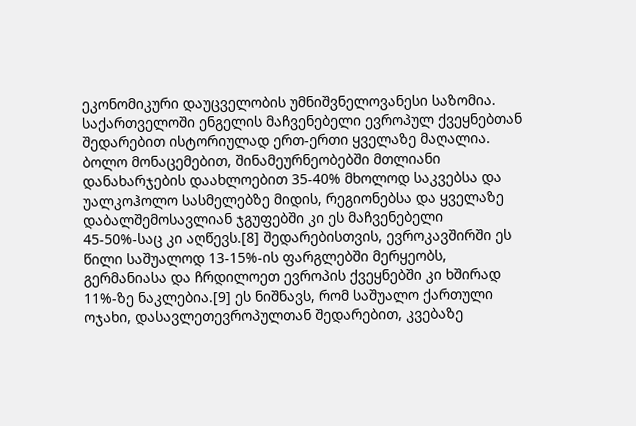ეკონომიკური დაუცველობის უმნიშვნელოვანესი საზომია.
საქართველოში ენგელის მაჩვენებელი ევროპულ ქვეყნებთან შედარებით ისტორიულად ერთ-ერთი ყველაზე მაღალია. ბოლო მონაცემებით, შინამეურნეობებში მთლიანი დანახარჯების დაახლოებით 35-40% მხოლოდ საკვებსა და უალკოჰოლო სასმელებზე მიდის, რეგიონებსა და ყველაზე დაბალშემოსავლიან ჯგუფებში კი ეს მაჩვენებელი 45-50%-საც კი აღწევს.[8] შედარებისთვის, ევროკავშირში ეს წილი საშუალოდ 13-15%-ის ფარგლებში მერყეობს, გერმანიასა და ჩრდილოეთ ევროპის ქვეყნებში კი ხშირად 11%-ზე ნაკლებია.[9] ეს ნიშნავს, რომ საშუალო ქართული ოჯახი, დასავლეთევროპულთან შედარებით, კვებაზე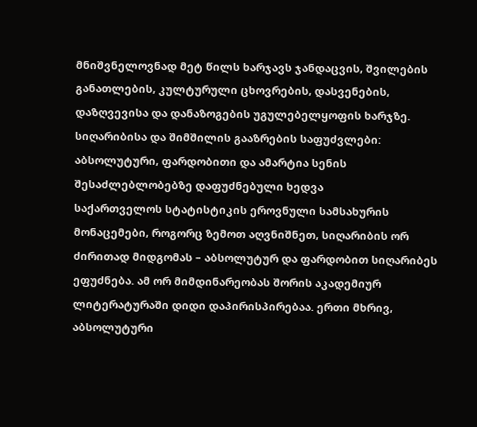მნიშვნელოვნად მეტ წილს ხარჯავს ჯანდაცვის, შვილების განათლების, კულტურული ცხოვრების, დასვენების, დაზღვევისა და დანაზოგების უგულებელყოფის ხარჯზე.
სიღარიბისა და შიმშილის გააზრების საფუძვლები: აბსოლუტური, ფარდობითი და ამარტია სენის შესაძლებლობებზე დაფუძნებული ხედვა
საქართველოს სტატისტიკის ეროვნული სამსახურის მონაცემები, როგორც ზემოთ აღვნიშნეთ, სიღარიბის ორ ძირითად მიდგომას – აბსოლუტურ და ფარდობით სიღარიბეს ეფუძნება. ამ ორ მიმდინარეობას შორის აკადემიურ ლიტერატურაში დიდი დაპირისპირებაა. ერთი მხრივ, აბსოლუტური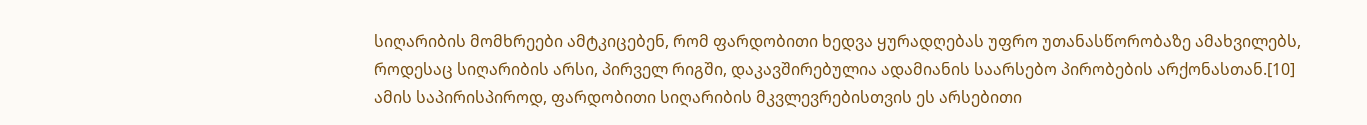სიღარიბის მომხრეები ამტკიცებენ, რომ ფარდობითი ხედვა ყურადღებას უფრო უთანასწორობაზე ამახვილებს, როდესაც სიღარიბის არსი, პირველ რიგში, დაკავშირებულია ადამიანის საარსებო პირობების არქონასთან.[10] ამის საპირისპიროდ, ფარდობითი სიღარიბის მკვლევრებისთვის ეს არსებითი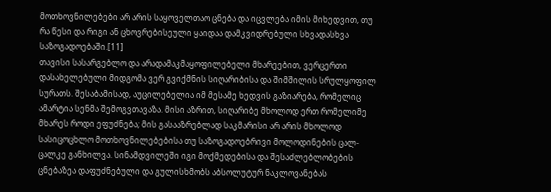მოთხოვნილებები არ არის საყოველთაო ცნება და იცვლება იმის მიხედვით, თუ რა წესი და რიგი ან ცხოვრებისეული ყაიდაა დამკვიდრებული სხვადასხვა საზოგადოებაში.[11]
თავისი სასარგებლო და არადამაკმაყოფილებელი მხარეებით, ვერცერთი დასახელებული მიდგომა ვერ გვიქმნის სიღარიბისა და შიმშილის სრულყოფილ სურათს. შესაბამისად, აუცილებელია იმ მესამე ხედვის გაზიარება, რომელიც ამარტია სენმა შემოგვთავაზა. მისი აზრით, სიღარიბე მხოლოდ ერთ რომელიმე მხარეს როდი ეფუძნება; მის გასააზრებლად საკმარისი არ არის მხოლოდ სასიცოცხლო მოთხოვნილებებისა თუ საზოგადოებრივი მოლოდინების ცალ-ცალკე განხილვა. სინამდვილეში იგი მოქმედებისა და შესაძლებლობების ცნებაზეა დაფუძნებული და გულისხმობს აბსოლუტურ ნაკლოვანებას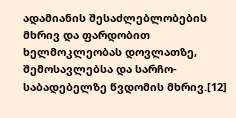ადამიანის შესაძლებლობების მხრივ და ფარდობით ხელმოკლეობას დოვლათზე, შემოსავლებსა და სარჩო-საბადებელზე წვდომის მხრივ.[12]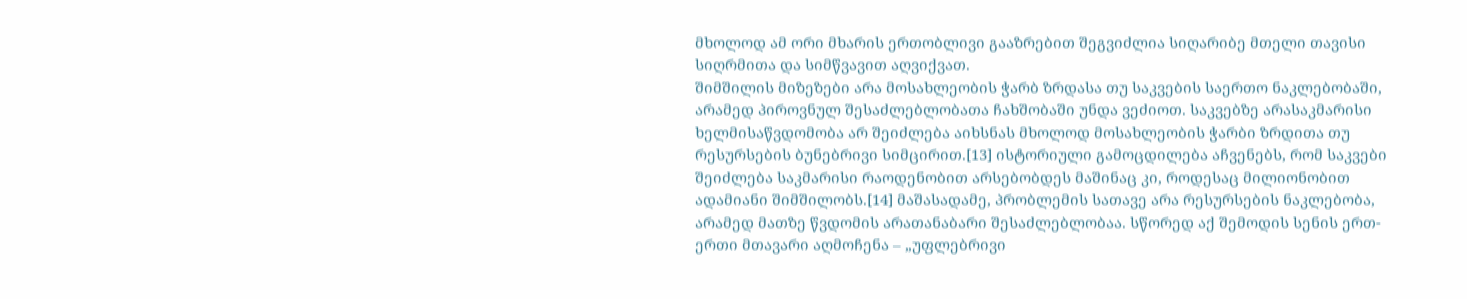მხოლოდ ამ ორი მხარის ერთობლივი გააზრებით შეგვიძლია სიღარიბე მთელი თავისი სიღრმითა და სიმწვავით აღვიქვათ.
შიმშილის მიზეზები არა მოსახლეობის ჭარბ ზრდასა თუ საკვების საერთო ნაკლებობაში, არამედ პიროვნულ შესაძლებლობათა ჩახშობაში უნდა ვეძიოთ. საკვებზე არასაკმარისი ხელმისაწვდომობა არ შეიძლება აიხსნას მხოლოდ მოსახლეობის ჭარბი ზრდითა თუ რესურსების ბუნებრივი სიმცირით.[13] ისტორიული გამოცდილება აჩვენებს, რომ საკვები შეიძლება საკმარისი რაოდენობით არსებობდეს მაშინაც კი, როდესაც მილიონობით ადამიანი შიმშილობს.[14] მაშასადამე, პრობლემის სათავე არა რესურსების ნაკლებობა, არამედ მათზე წვდომის არათანაბარი შესაძლებლობაა. სწორედ აქ შემოდის სენის ერთ-ერთი მთავარი აღმოჩენა – „უფლებრივი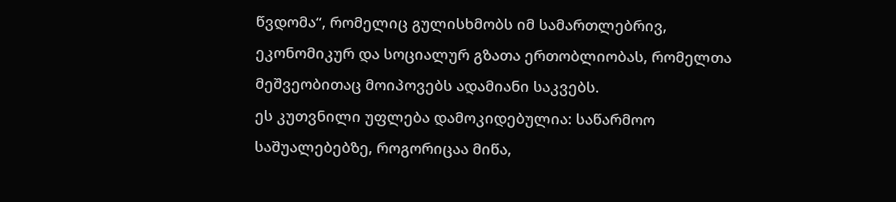წვდომა“, რომელიც გულისხმობს იმ სამართლებრივ, ეკონომიკურ და სოციალურ გზათა ერთობლიობას, რომელთა მეშვეობითაც მოიპოვებს ადამიანი საკვებს.
ეს კუთვნილი უფლება დამოკიდებულია: საწარმოო საშუალებებზე, როგორიცაა მიწა,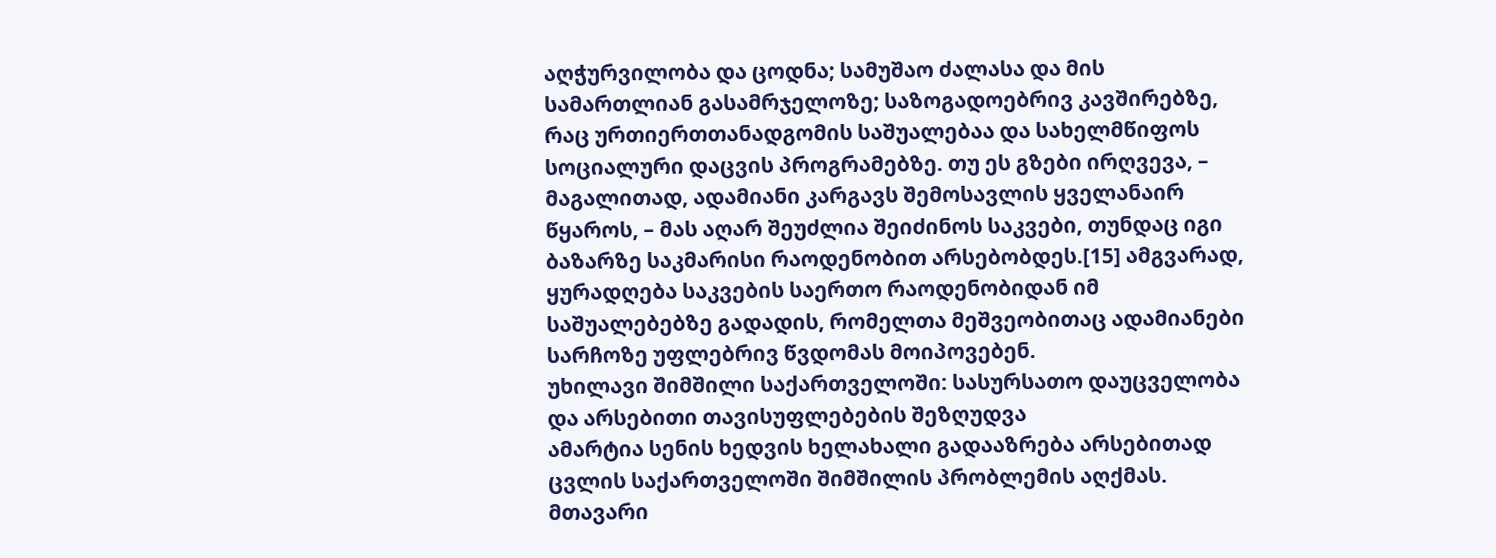აღჭურვილობა და ცოდნა; სამუშაო ძალასა და მის სამართლიან გასამრჯელოზე; საზოგადოებრივ კავშირებზე, რაც ურთიერთთანადგომის საშუალებაა და სახელმწიფოს სოციალური დაცვის პროგრამებზე. თუ ეს გზები ირღვევა, – მაგალითად, ადამიანი კარგავს შემოსავლის ყველანაირ წყაროს, – მას აღარ შეუძლია შეიძინოს საკვები, თუნდაც იგი ბაზარზე საკმარისი რაოდენობით არსებობდეს.[15] ამგვარად, ყურადღება საკვების საერთო რაოდენობიდან იმ საშუალებებზე გადადის, რომელთა მეშვეობითაც ადამიანები სარჩოზე უფლებრივ წვდომას მოიპოვებენ.
უხილავი შიმშილი საქართველოში: სასურსათო დაუცველობა და არსებითი თავისუფლებების შეზღუდვა
ამარტია სენის ხედვის ხელახალი გადააზრება არსებითად ცვლის საქართველოში შიმშილის პრობლემის აღქმას. მთავარი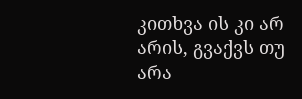კითხვა ის კი არ არის, გვაქვს თუ არა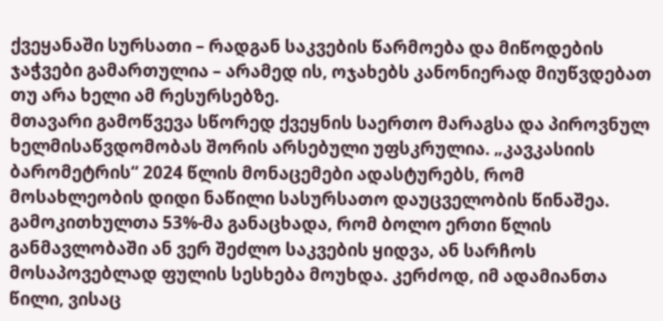ქვეყანაში სურსათი – რადგან საკვების წარმოება და მიწოდების ჯაჭვები გამართულია – არამედ ის, ოჯახებს კანონიერად მიუწვდებათ თუ არა ხელი ამ რესურსებზე.
მთავარი გამოწვევა სწორედ ქვეყნის საერთო მარაგსა და პიროვნულ ხელმისაწვდომობას შორის არსებული უფსკრულია. „კავკასიის ბარომეტრის“ 2024 წლის მონაცემები ადასტურებს, რომ მოსახლეობის დიდი ნაწილი სასურსათო დაუცველობის წინაშეა. გამოკითხულთა 53%-მა განაცხადა, რომ ბოლო ერთი წლის განმავლობაში ან ვერ შეძლო საკვების ყიდვა, ან სარჩოს მოსაპოვებლად ფულის სესხება მოუხდა. კერძოდ, იმ ადამიანთა წილი, ვისაც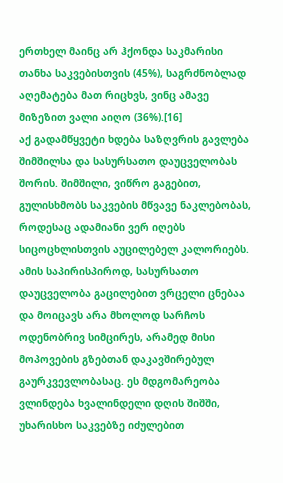ერთხელ მაინც არ ჰქონდა საკმარისი თანხა საკვებისთვის (45%), საგრძნობლად აღემატება მათ რიცხვს, ვინც ამავე მიზეზით ვალი აიღო (36%).[16]
აქ გადამწყვეტი ხდება საზღვრის გავლება შიმშილსა და სასურსათო დაუცველობას შორის. შიმშილი, ვიწრო გაგებით, გულისხმობს საკვების მწვავე ნაკლებობას, როდესაც ადამიანი ვერ იღებს სიცოცხლისთვის აუცილებელ კალორიებს. ამის საპირისპიროდ, სასურსათო დაუცველობა გაცილებით ვრცელი ცნებაა და მოიცავს არა მხოლოდ სარჩოს ოდენობრივ სიმცირეს, არამედ მისი მოპოვების გზებთან დაკავშირებულ გაურკვევლობასაც. ეს მდგომარეობა ვლინდება ხვალინდელი დღის შიშში, უხარისხო საკვებზე იძულებით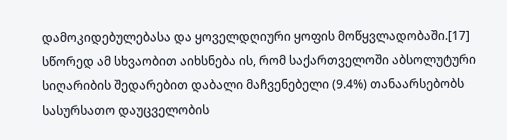დამოკიდებულებასა და ყოველდღიური ყოფის მოწყვლადობაში.[17] სწორედ ამ სხვაობით აიხსნება ის, რომ საქართველოში აბსოლუტური სიღარიბის შედარებით დაბალი მაჩვენებელი (9.4%) თანაარსებობს სასურსათო დაუცველობის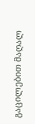გაცილებით მაღალ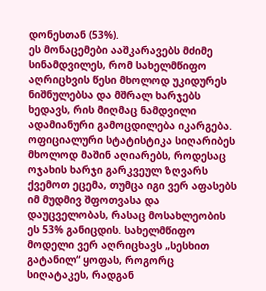დონესთან (53%).
ეს მონაცემები ააშკარავებს მძიმე სინამდვილეს, რომ სახელმწიფო აღრიცხვის წესი მხოლოდ უკიდურეს ნიშნულებსა და მშრალ ხარჯებს ხედავს, რის მიღმაც ნამდვილი ადამიანური გამოცდილება იკარგება. ოფიციალური სტატისტიკა სიღარიბეს მხოლოდ მაშინ აღიარებს, როდესაც ოჯახის ხარჯი გარკვეულ ზღვარს ქვემოთ ეცემა, თუმცა იგი ვერ აფასებს იმ მუდმივ შფოთვასა და დაუცველობას, რასაც მოსახლეობის ეს 53% განიცდის. სახელმწიფო მოდელი ვერ აღრიცხავს „სესხით გატანილ“ ყოფას, როგორც სიღატაკეს, რადგან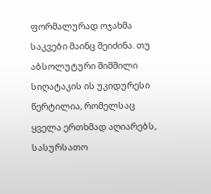ფორმალურად ოჯახმა საკვები მაინც შეიძინა. თუ აბსოლუტური შიმშილი სიღატაკის ის უკიდურესი წერტილია, რომელსაც ყველა ერთხმად აღიარებს, სასურსათო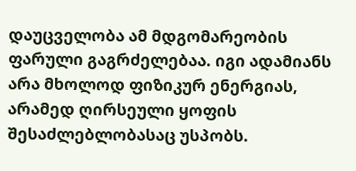დაუცველობა ამ მდგომარეობის ფარული გაგრძელებაა. იგი ადამიანს არა მხოლოდ ფიზიკურ ენერგიას, არამედ ღირსეული ყოფის შესაძლებლობასაც უსპობს.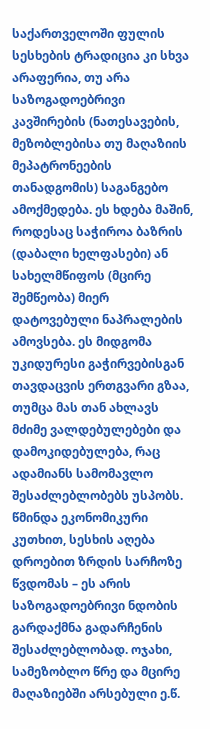საქართველოში ფულის სესხების ტრადიცია კი სხვა არაფერია, თუ არა საზოგადოებრივი კავშირების (ნათესავების, მეზობლებისა თუ მაღაზიის მეპატრონეების თანადგომის) საგანგებო ამოქმედება. ეს ხდება მაშინ, როდესაც საჭიროა ბაზრის (დაბალი ხელფასები) ან სახელმწიფოს (მცირე შემწეობა) მიერ დატოვებული ნაპრალების ამოვსება. ეს მიდგომა უკიდურესი გაჭირვებისგან თავდაცვის ერთგვარი გზაა, თუმცა მას თან ახლავს მძიმე ვალდებულებები და დამოკიდებულება, რაც ადამიანს სამომავლო შესაძლებლობებს უსპობს. წმინდა ეკონომიკური კუთხით, სესხის აღება დროებით ზრდის სარჩოზე წვდომას – ეს არის საზოგადოებრივი ნდობის გარდაქმნა გადარჩენის შესაძლებლობად. ოჯახი, სამეზობლო წრე და მცირე მაღაზიებში არსებული ე.წ.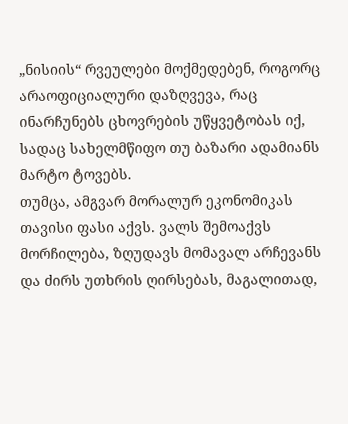„ნისიის“ რვეულები მოქმედებენ, როგორც არაოფიციალური დაზღვევა, რაც ინარჩუნებს ცხოვრების უწყვეტობას იქ, სადაც სახელმწიფო თუ ბაზარი ადამიანს მარტო ტოვებს.
თუმცა, ამგვარ მორალურ ეკონომიკას თავისი ფასი აქვს. ვალს შემოაქვს მორჩილება, ზღუდავს მომავალ არჩევანს და ძირს უთხრის ღირსებას, მაგალითად,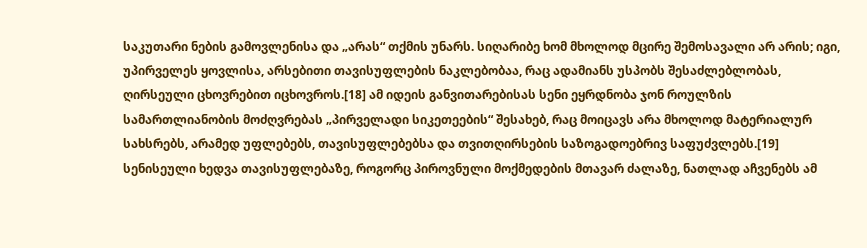საკუთარი ნების გამოვლენისა და „არას“ თქმის უნარს. სიღარიბე ხომ მხოლოდ მცირე შემოსავალი არ არის; იგი, უპირველეს ყოვლისა, არსებითი თავისუფლების ნაკლებობაა, რაც ადამიანს უსპობს შესაძლებლობას, ღირსეული ცხოვრებით იცხოვროს.[18] ამ იდეის განვითარებისას სენი ეყრდნობა ჯონ როულზის სამართლიანობის მოძღვრებას „პირველადი სიკეთეების“ შესახებ, რაც მოიცავს არა მხოლოდ მატერიალურ სახსრებს, არამედ უფლებებს, თავისუფლებებსა და თვითღირსების საზოგადოებრივ საფუძვლებს.[19] სენისეული ხედვა თავისუფლებაზე, როგორც პიროვნული მოქმედების მთავარ ძალაზე, ნათლად აჩვენებს ამ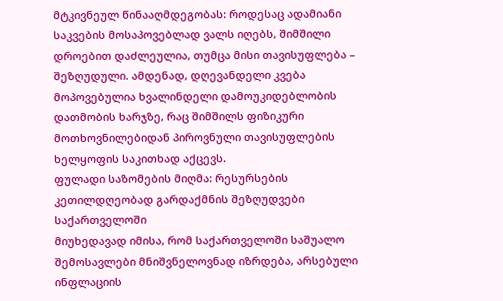მტკივნეულ წინააღმდეგობას: როდესაც ადამიანი საკვების მოსაპოვებლად ვალს იღებს, შიმშილი დროებით დაძლეულია, თუმცა მისი თავისუფლება – შეზღუდული. ამდენად, დღევანდელი კვება მოპოვებულია ხვალინდელი დამოუკიდებლობის დათმობის ხარჯზე, რაც შიმშილს ფიზიკური მოთხოვნილებიდან პიროვნული თავისუფლების ხელყოფის საკითხად აქცევს.
ფულადი საზომების მიღმა: რესურსების კეთილდღეობად გარდაქმნის შეზღუდვები საქართველოში
მიუხედავად იმისა, რომ საქართველოში საშუალო შემოსავლები მნიშვნელოვნად იზრდება, არსებული ინფლაციის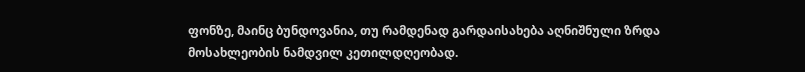ფონზე, მაინც ბუნდოვანია, თუ რამდენად გარდაისახება აღნიშნული ზრდა მოსახლეობის ნამდვილ კეთილდღეობად.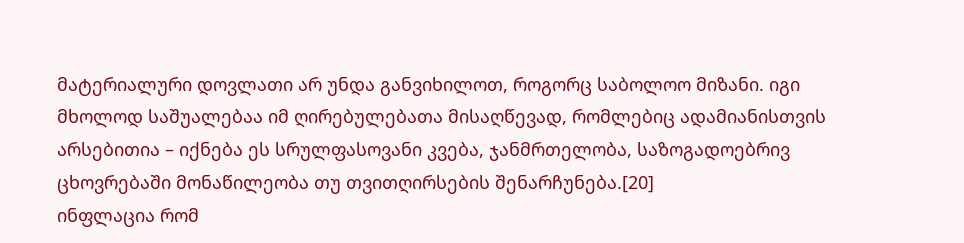მატერიალური დოვლათი არ უნდა განვიხილოთ, როგორც საბოლოო მიზანი. იგი მხოლოდ საშუალებაა იმ ღირებულებათა მისაღწევად, რომლებიც ადამიანისთვის არსებითია – იქნება ეს სრულფასოვანი კვება, ჯანმრთელობა, საზოგადოებრივ ცხოვრებაში მონაწილეობა თუ თვითღირსების შენარჩუნება.[20]
ინფლაცია რომ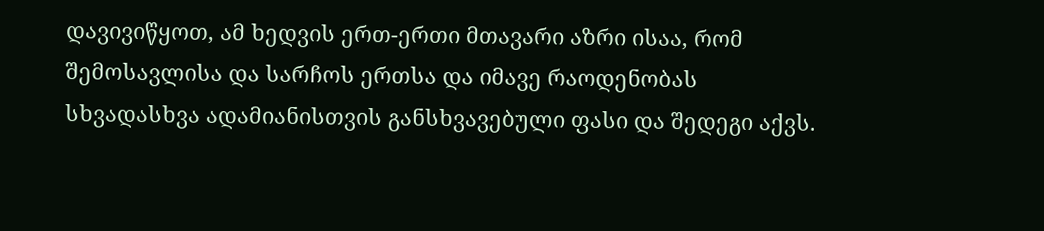დავივიწყოთ, ამ ხედვის ერთ-ერთი მთავარი აზრი ისაა, რომ შემოსავლისა და სარჩოს ერთსა და იმავე რაოდენობას სხვადასხვა ადამიანისთვის განსხვავებული ფასი და შედეგი აქვს.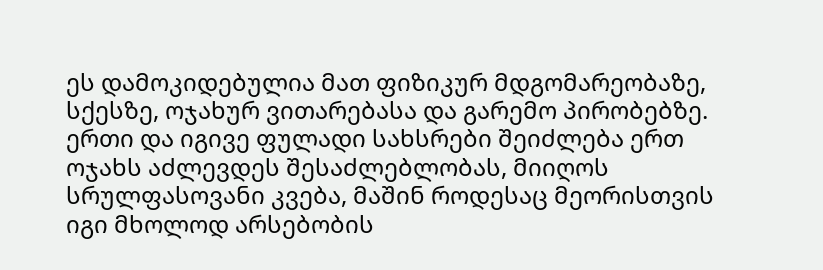ეს დამოკიდებულია მათ ფიზიკურ მდგომარეობაზე, სქესზე, ოჯახურ ვითარებასა და გარემო პირობებზე. ერთი და იგივე ფულადი სახსრები შეიძლება ერთ ოჯახს აძლევდეს შესაძლებლობას, მიიღოს სრულფასოვანი კვება, მაშინ როდესაც მეორისთვის იგი მხოლოდ არსებობის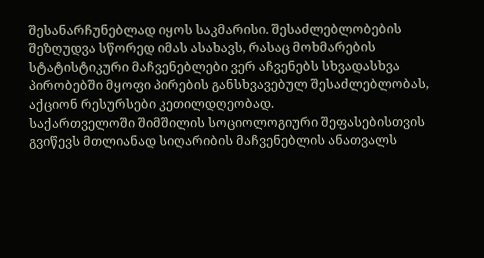შესანარჩუნებლად იყოს საკმარისი. შესაძლებლობების შეზღუდვა სწორედ იმას ასახავს, რასაც მოხმარების სტატისტიკური მაჩვენებლები ვერ აჩვენებს სხვადასხვა პირობებში მყოფი პირების განსხვავებულ შესაძლებლობას, აქციონ რესურსები კეთილდღეობად.
საქართველოში შიმშილის სოციოლოგიური შეფასებისთვის გვიწევს მთლიანად სიღარიბის მაჩვენებლის ანათვალს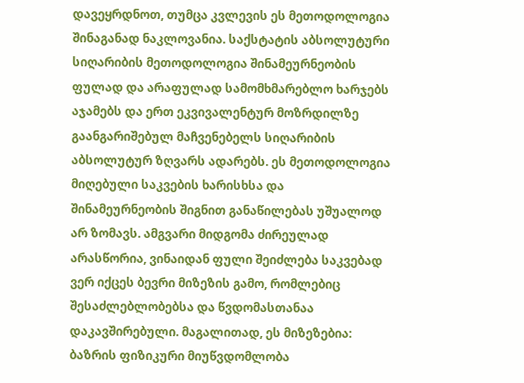დავეყრდნოთ, თუმცა კვლევის ეს მეთოდოლოგია შინაგანად ნაკლოვანია. საქსტატის აბსოლუტური სიღარიბის მეთოდოლოგია შინამეურნეობის ფულად და არაფულად სამომხმარებლო ხარჯებს აჯამებს და ერთ ეკვივალენტურ მოზრდილზე გაანგარიშებულ მაჩვენებელს სიღარიბის აბსოლუტურ ზღვარს ადარებს. ეს მეთოდოლოგია მიღებული საკვების ხარისხსა და შინამეურნეობის შიგნით განაწილებას უშუალოდ არ ზომავს. ამგვარი მიდგომა ძირეულად არასწორია, ვინაიდან ფული შეიძლება საკვებად ვერ იქცეს ბევრი მიზეზის გამო, რომლებიც შესაძლებლობებსა და წვდომასთანაა დაკავშირებული. მაგალითად, ეს მიზეზებია: ბაზრის ფიზიკური მიუწვდომლობა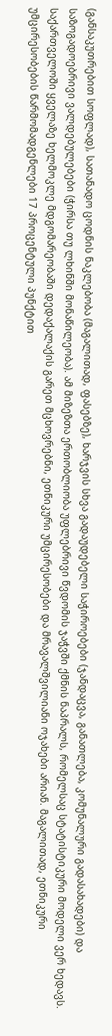(განსაკუთრებით სოფლად), სათანადო ცოდნის ნაკლებობა (მაგალითად, ფასებზე), ხარჯვის სხვა გადაუდებელი საჭიროებები (ჯანდაცვა, განათლება, კომუნალური გადასახადები) და საზოგადოებრივი ვალდებულებები (ჭირსა თუ ლხინში მონაწილეობა). ამ მიზეზთა ერთობლიობა უფლებრივი წვდომის ჯაჭვში ქმნის ნაპრალს, რომელსაც სტატისტიკური მოდელი ვერ ხედავს.
საქართველოში ყველაზე ხელმოკლე მდგომარეობაში დედაქალაქის გარეთ მცხოვრებნი, ეთნიკური უმცირესობები და მრავალშვილიანი ოჯახები არიან. მაგალითად, ეთნიკური უმცირესობების წარმომადგენლები 17 პროცენტული პუნქტით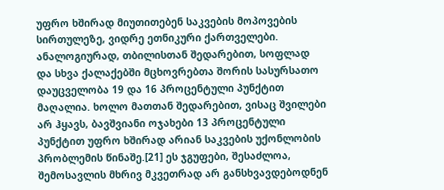უფრო ხშირად მიუთითებენ საკვების მოპოვების სირთულეზე, ვიდრე ეთნიკური ქართველები. ანალოგიურად, თბილისთან შედარებით, სოფლად და სხვა ქალაქებში მცხოვრებთა შორის სასურსათო დაუცველობა 19 და 16 პროცენტული პუნქტით მაღალია. ხოლო მათთან შედარებით, ვისაც შვილები არ ჰყავს, ბავშვიანი ოჯახები 13 პროცენტული პუნქტით უფრო ხშირად არიან საკვების უქონლობის პრობლემის წინაშე.[21] ეს ჯგუფები, შესაძლოა, შემოსავლის მხრივ მკვეთრად არ განსხვავდებოდნენ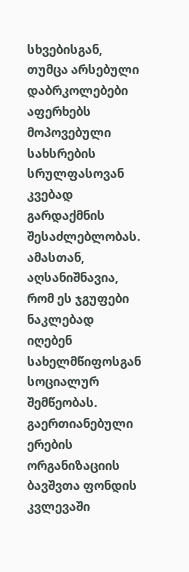სხვებისგან, თუმცა არსებული დაბრკოლებები აფერხებს მოპოვებული სახსრების სრულფასოვან კვებად გარდაქმნის შესაძლებლობას.
ამასთან, აღსანიშნავია, რომ ეს ჯგუფები ნაკლებად იღებენ სახელმწიფოსგან სოციალურ შემწეობას. გაერთიანებული ერების ორგანიზაციის ბავშვთა ფონდის კვლევაში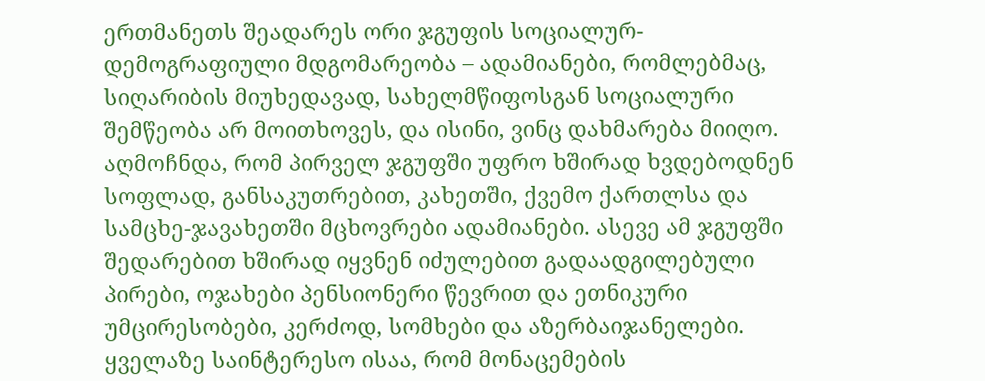ერთმანეთს შეადარეს ორი ჯგუფის სოციალურ-დემოგრაფიული მდგომარეობა – ადამიანები, რომლებმაც, სიღარიბის მიუხედავად, სახელმწიფოსგან სოციალური შემწეობა არ მოითხოვეს, და ისინი, ვინც დახმარება მიიღო. აღმოჩნდა, რომ პირველ ჯგუფში უფრო ხშირად ხვდებოდნენ სოფლად, განსაკუთრებით, კახეთში, ქვემო ქართლსა და სამცხე-ჯავახეთში მცხოვრები ადამიანები. ასევე ამ ჯგუფში შედარებით ხშირად იყვნენ იძულებით გადაადგილებული პირები, ოჯახები პენსიონერი წევრით და ეთნიკური უმცირესობები, კერძოდ, სომხები და აზერბაიჯანელები. ყველაზე საინტერესო ისაა, რომ მონაცემების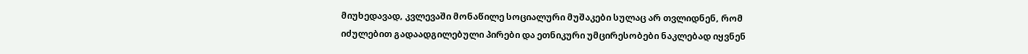მიუხედავად, კვლევაში მონაწილე სოციალური მუშაკები სულაც არ თვლიდნენ, რომ იძულებით გადაადგილებული პირები და ეთნიკური უმცირესობები ნაკლებად იყვნენ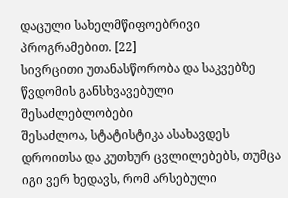დაცული სახელმწიფოებრივი პროგრამებით. [22]
სივრცითი უთანასწორობა და საკვებზე წვდომის განსხვავებული შესაძლებლობები
შესაძლოა, სტატისტიკა ასახავდეს დროითსა და კუთხურ ცვლილებებს, თუმცა იგი ვერ ხედავს, რომ არსებული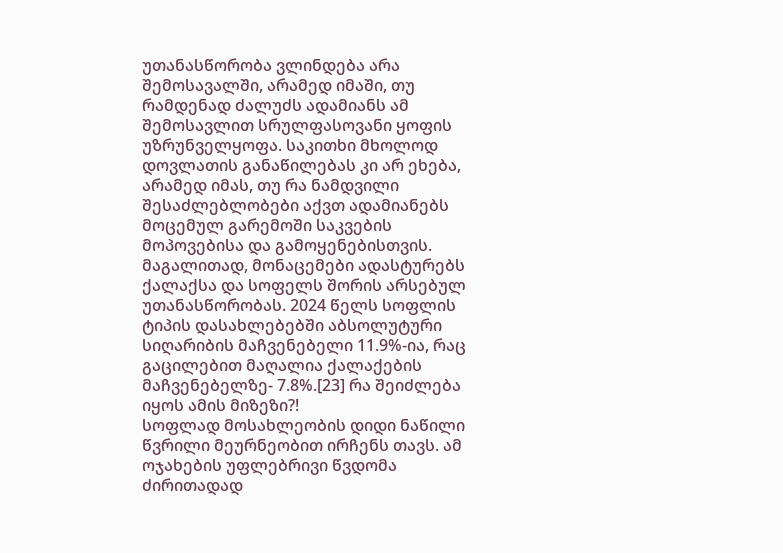უთანასწორობა ვლინდება არა შემოსავალში, არამედ იმაში, თუ რამდენად ძალუძს ადამიანს ამ შემოსავლით სრულფასოვანი ყოფის უზრუნველყოფა. საკითხი მხოლოდ დოვლათის განაწილებას კი არ ეხება, არამედ იმას, თუ რა ნამდვილი შესაძლებლობები აქვთ ადამიანებს მოცემულ გარემოში საკვების მოპოვებისა და გამოყენებისთვის. მაგალითად, მონაცემები ადასტურებს ქალაქსა და სოფელს შორის არსებულ უთანასწორობას. 2024 წელს სოფლის ტიპის დასახლებებში აბსოლუტური სიღარიბის მაჩვენებელი 11.9%-ია, რაც გაცილებით მაღალია ქალაქების მაჩვენებელზე- 7.8%.[23] რა შეიძლება იყოს ამის მიზეზი?!
სოფლად მოსახლეობის დიდი ნაწილი წვრილი მეურნეობით ირჩენს თავს. ამ ოჯახების უფლებრივი წვდომა ძირითადად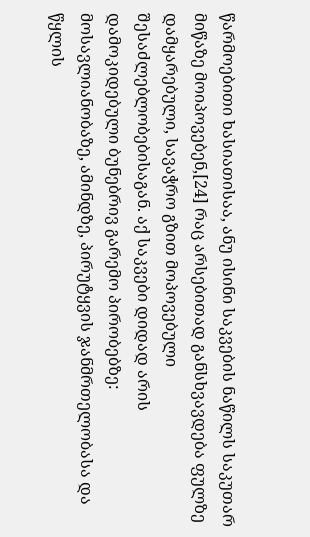წარმოებითი ხასიათისაა, ანუ ისინი საკვების ნაწილს საკუთარ მიწაზე მოიპოვებენ,[24] რაც არსებითად განსხვავდება ფულზე დამყარებული, სავაჭრო გზით მოპოვებული შესაძლებლობებისაგან. აქ საკვები დიდად არის დამოკიდებული ბუნებრივ გარემო პირობებზე: მოსავლიანობაზე, ამინდზე, პირუტყვის ჯანმრთელობასა და წყლის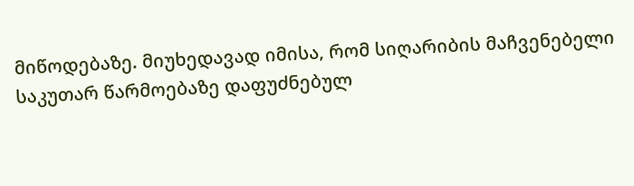მიწოდებაზე. მიუხედავად იმისა, რომ სიღარიბის მაჩვენებელი საკუთარ წარმოებაზე დაფუძნებულ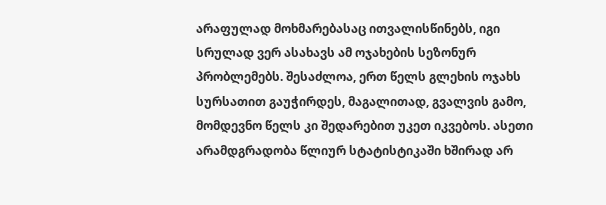არაფულად მოხმარებასაც ითვალისწინებს, იგი სრულად ვერ ასახავს ამ ოჯახების სეზონურ პრობლემებს. შესაძლოა, ერთ წელს გლეხის ოჯახს სურსათით გაუჭირდეს, მაგალითად, გვალვის გამო, მომდევნო წელს კი შედარებით უკეთ იკვებოს. ასეთი არამდგრადობა წლიურ სტატისტიკაში ხშირად არ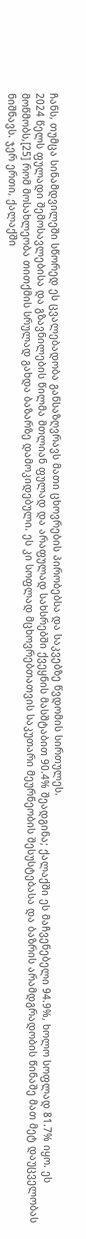ჩანს, თუმცა სინამდვილეში სწორედ ეს ცვალებადობა განსაზღვრავს მათი ცხოვრების პირობებსა და საკვებზე წვდომის სირთულეს.
2024 წელს ფულადი შემოსავლებისა და გზავნილების წილმა მთლიან ფულად და არაფულად სახსრებში ქვეყნის მასშტაბით 90.4% შეადგინა; ქალაქში ეს მაჩვენებელი 94.9%, ხოლო სოფლად 81.7% იყო. ეს მოწმობს,[25] რომ მოსახლეობა თითქმის სრულად გახდა ბაზარზე დამოკიდებული. ეს კი სოფლად მცხოვრებთათვის საკუთარი მეურნეობის შესუსტებასა და ბაზრის არამდგრადობის წინაშე მათ მეტ დაუცველობას ნიშნავს. ჯერ ერთი, ქალაქში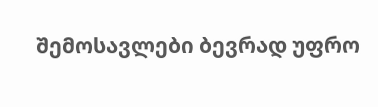შემოსავლები ბევრად უფრო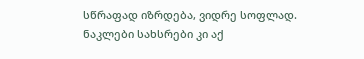სწრაფად იზრდება, ვიდრე სოფლად. ნაკლები სახსრები კი აქ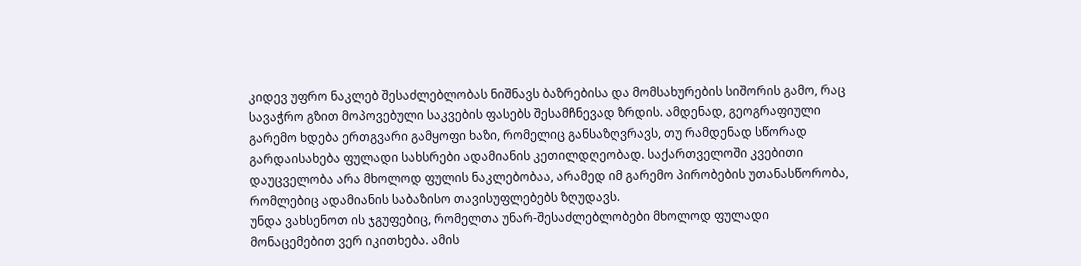კიდევ უფრო ნაკლებ შესაძლებლობას ნიშნავს ბაზრებისა და მომსახურების სიშორის გამო, რაც სავაჭრო გზით მოპოვებული საკვების ფასებს შესამჩნევად ზრდის. ამდენად, გეოგრაფიული გარემო ხდება ერთგვარი გამყოფი ხაზი, რომელიც განსაზღვრავს, თუ რამდენად სწორად გარდაისახება ფულადი სახსრები ადამიანის კეთილდღეობად. საქართველოში კვებითი დაუცველობა არა მხოლოდ ფულის ნაკლებობაა, არამედ იმ გარემო პირობების უთანასწორობა, რომლებიც ადამიანის საბაზისო თავისუფლებებს ზღუდავს.
უნდა ვახსენოთ ის ჯგუფებიც, რომელთა უნარ-შესაძლებლობები მხოლოდ ფულადი მონაცემებით ვერ იკითხება. ამის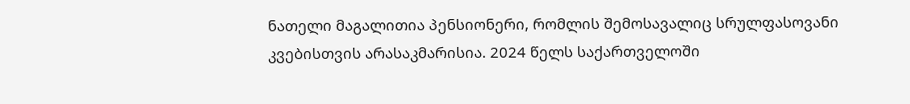ნათელი მაგალითია პენსიონერი, რომლის შემოსავალიც სრულფასოვანი კვებისთვის არასაკმარისია. 2024 წელს საქართველოში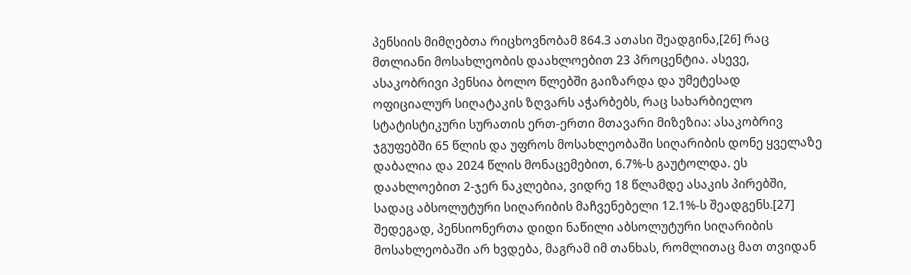პენსიის მიმღებთა რიცხოვნობამ 864.3 ათასი შეადგინა,[26] რაც მთლიანი მოსახლეობის დაახლოებით 23 პროცენტია. ასევე, ასაკობრივი პენსია ბოლო წლებში გაიზარდა და უმეტესად ოფიციალურ სიღატაკის ზღვარს აჭარბებს, რაც სახარბიელო სტატისტიკური სურათის ერთ-ერთი მთავარი მიზეზია: ასაკობრივ ჯგუფებში 65 წლის და უფროს მოსახლეობაში სიღარიბის დონე ყველაზე დაბალია და 2024 წლის მონაცემებით, 6.7%-ს გაუტოლდა. ეს დაახლოებით 2-ჯერ ნაკლებია, ვიდრე 18 წლამდე ასაკის პირებში, სადაც აბსოლუტური სიღარიბის მაჩვენებელი 12.1%-ს შეადგენს.[27] შედეგად, პენსიონერთა დიდი ნაწილი აბსოლუტური სიღარიბის მოსახლეობაში არ ხვდება, მაგრამ იმ თანხას, რომლითაც მათ თვიდან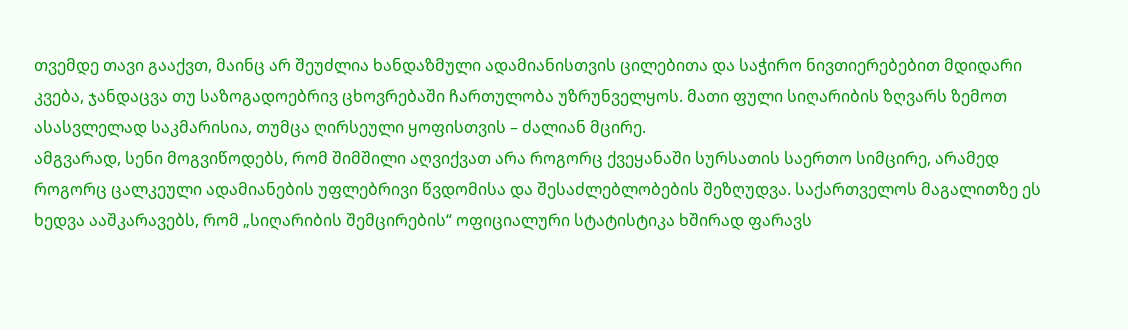თვემდე თავი გააქვთ, მაინც არ შეუძლია ხანდაზმული ადამიანისთვის ცილებითა და საჭირო ნივთიერებებით მდიდარი კვება, ჯანდაცვა თუ საზოგადოებრივ ცხოვრებაში ჩართულობა უზრუნველყოს. მათი ფული სიღარიბის ზღვარს ზემოთ ასასვლელად საკმარისია, თუმცა ღირსეული ყოფისთვის – ძალიან მცირე.
ამგვარად, სენი მოგვიწოდებს, რომ შიმშილი აღვიქვათ არა როგორც ქვეყანაში სურსათის საერთო სიმცირე, არამედ როგორც ცალკეული ადამიანების უფლებრივი წვდომისა და შესაძლებლობების შეზღუდვა. საქართველოს მაგალითზე ეს ხედვა ააშკარავებს, რომ „სიღარიბის შემცირების“ ოფიციალური სტატისტიკა ხშირად ფარავს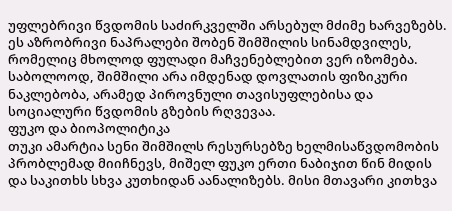უფლებრივი წვდომის საძირკველში არსებულ მძიმე ხარვეზებს. ეს აზრობრივი ნაპრალები შობენ შიმშილის სინამდვილეს, რომელიც მხოლოდ ფულადი მაჩვენებლებით ვერ იზომება. საბოლოოდ, შიმშილი არა იმდენად დოვლათის ფიზიკური ნაკლებობა, არამედ პიროვნული თავისუფლებისა და სოციალური წვდომის გზების რღვევაა.
ფუკო და ბიოპოლიტიკა
თუკი ამარტია სენი შიმშილს რესურსებზე ხელმისაწვდომობის პრობლემად მიიჩნევს, მიშელ ფუკო ერთი ნაბიჯით წინ მიდის და საკითხს სხვა კუთხიდან აანალიზებს. მისი მთავარი კითხვა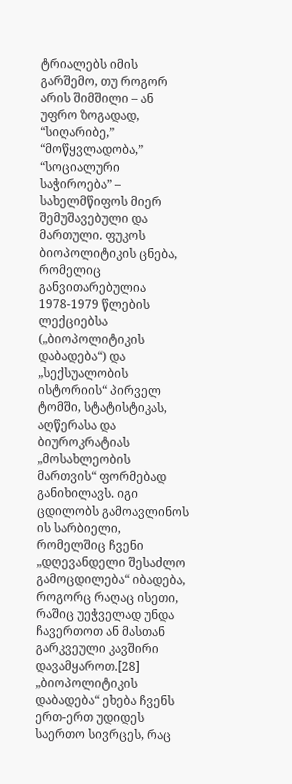ტრიალებს იმის გარშემო, თუ როგორ არის შიმშილი – ან უფრო ზოგადად, “სიღარიბე,” “მოწყვლადობა,” “სოციალური საჭიროება” – სახელმწიფოს მიერ შემუშავებული და მართული. ფუკოს ბიოპოლიტიკის ცნება, რომელიც განვითარებულია 1978-1979 წლების ლექციებსა („ბიოპოლიტიკის დაბადება“) და „სექსუალობის ისტორიის“ პირველ ტომში, სტატისტიკას, აღწერასა და ბიუროკრატიას „მოსახლეობის მართვის“ ფორმებად განიხილავს. იგი ცდილობს გამოავლინოს ის სარბიელი, რომელშიც ჩვენი „დღევანდელი შესაძლო გამოცდილება“ იბადება, როგორც რაღაც ისეთი, რაშიც უეჭველად უნდა ჩავერთოთ ან მასთან გარკვეული კავშირი დავამყაროთ.[28] „ბიოპოლიტიკის დაბადება“ ეხება ჩვენს ერთ-ერთ უდიდეს საერთო სივრცეს, რაც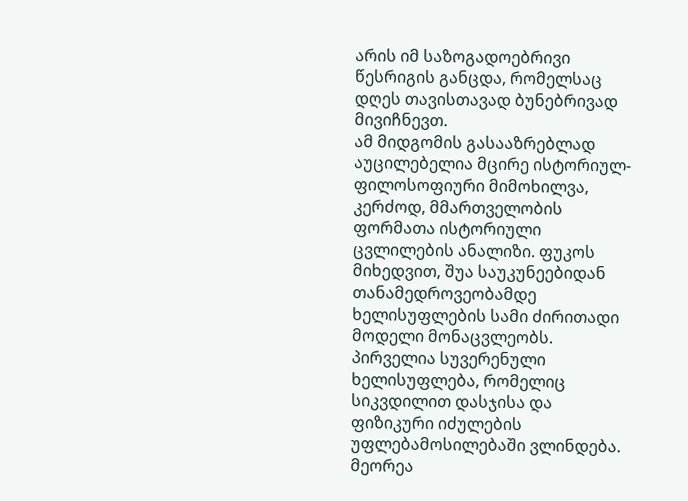არის იმ საზოგადოებრივი წესრიგის განცდა, რომელსაც დღეს თავისთავად ბუნებრივად მივიჩნევთ.
ამ მიდგომის გასააზრებლად აუცილებელია მცირე ისტორიულ-ფილოსოფიური მიმოხილვა, კერძოდ, მმართველობის ფორმათა ისტორიული ცვლილების ანალიზი. ფუკოს მიხედვით, შუა საუკუნეებიდან თანამედროვეობამდე ხელისუფლების სამი ძირითადი მოდელი მონაცვლეობს. პირველია სუვერენული ხელისუფლება, რომელიც სიკვდილით დასჯისა და ფიზიკური იძულების უფლებამოსილებაში ვლინდება. მეორეა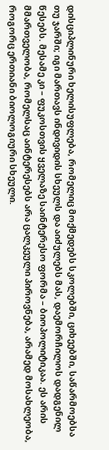დისციპლინური ხელისუფლება, რომელიც მოქმედებს სკოლებში, ციხეებში, საწარმოებსა თუ ჯარში; იგი მართავს ინდივიდის სხეულს და აიძულებს მას, დაემორჩილოს დადგენილ წესებს. მესამე კი – ფუკოსთვის ყველაზე საინტერესო ფორმა – ბიოპოლიტიკაა. ეს არის მმართველობა, რომელსაც აინტერესებს არა ცალკეული პიროვნება, არამედ მოსახლეობა, როგორც ერთიანი ბიოლოგიური სხეული.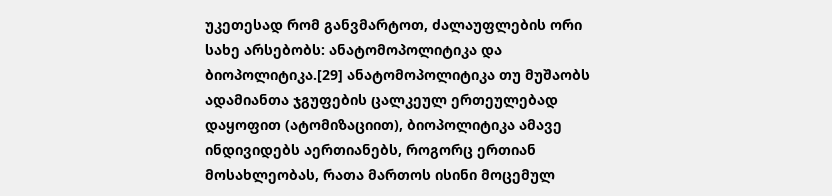უკეთესად რომ განვმარტოთ, ძალაუფლების ორი სახე არსებობს: ანატომოპოლიტიკა და ბიოპოლიტიკა.[29] ანატომოპოლიტიკა თუ მუშაობს ადამიანთა ჯგუფების ცალკეულ ერთეულებად დაყოფით (ატომიზაციით), ბიოპოლიტიკა ამავე ინდივიდებს აერთიანებს, როგორც ერთიან მოსახლეობას, რათა მართოს ისინი მოცემულ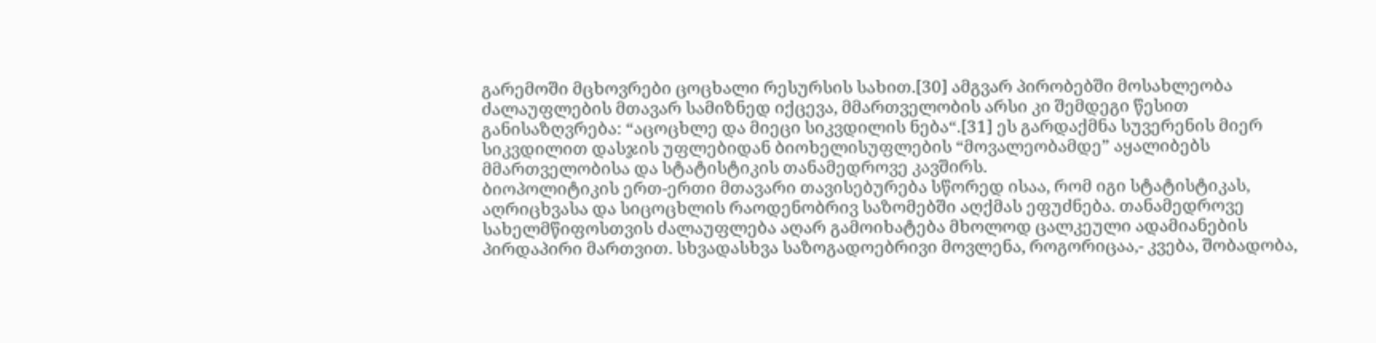გარემოში მცხოვრები ცოცხალი რესურსის სახით.[30] ამგვარ პირობებში მოსახლეობა ძალაუფლების მთავარ სამიზნედ იქცევა, მმართველობის არსი კი შემდეგი წესით განისაზღვრება: “აცოცხლე და მიეცი სიკვდილის ნება“.[31] ეს გარდაქმნა სუვერენის მიერ სიკვდილით დასჯის უფლებიდან ბიოხელისუფლების “მოვალეობამდე” აყალიბებს მმართველობისა და სტატისტიკის თანამედროვე კავშირს.
ბიოპოლიტიკის ერთ-ერთი მთავარი თავისებურება სწორედ ისაა, რომ იგი სტატისტიკას, აღრიცხვასა და სიცოცხლის რაოდენობრივ საზომებში აღქმას ეფუძნება. თანამედროვე სახელმწიფოსთვის ძალაუფლება აღარ გამოიხატება მხოლოდ ცალკეული ადამიანების პირდაპირი მართვით. სხვადასხვა საზოგადოებრივი მოვლენა, როგორიცაა,- კვება, შობადობა,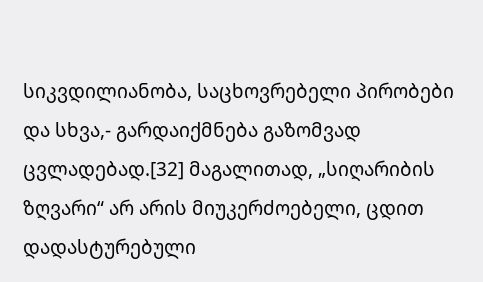სიკვდილიანობა, საცხოვრებელი პირობები და სხვა,- გარდაიქმნება გაზომვად ცვლადებად.[32] მაგალითად, „სიღარიბის ზღვარი“ არ არის მიუკერძოებელი, ცდით დადასტურებული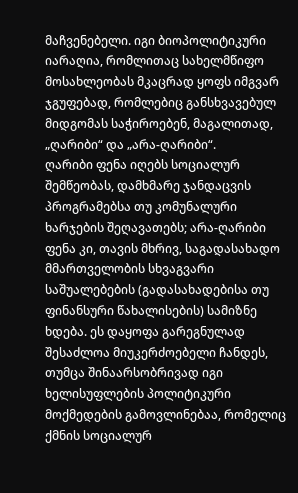მაჩვენებელი. იგი ბიოპოლიტიკური იარაღია, რომლითაც სახელმწიფო მოსახლეობას მკაცრად ყოფს იმგვარ ჯგუფებად, რომლებიც განსხვავებულ მიდგომას საჭიროებენ, მაგალითად, „ღარიბი“ და „არა-ღარიბი“.
ღარიბი ფენა იღებს სოციალურ შემწეობას, დამხმარე ჯანდაცვის პროგრამებსა თუ კომუნალური ხარჯების შეღავათებს; არა-ღარიბი ფენა კი, თავის მხრივ, საგადასახადო მმართველობის სხვაგვარი საშუალებების (გადასახადებისა თუ ფინანსური წახალისების) სამიზნე ხდება. ეს დაყოფა გარეგნულად შესაძლოა მიუკერძოებელი ჩანდეს, თუმცა შინაარსობრივად იგი ხელისუფლების პოლიტიკური მოქმედების გამოვლინებაა, რომელიც ქმნის სოციალურ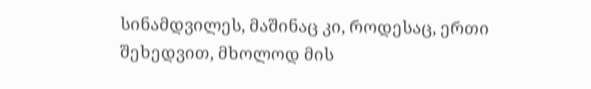სინამდვილეს, მაშინაც კი, როდესაც, ერთი შეხედვით, მხოლოდ მის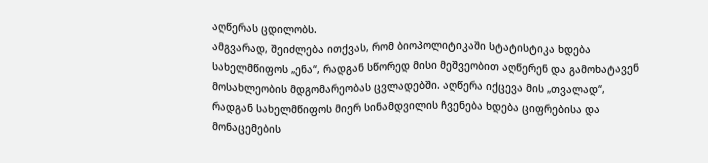აღწერას ცდილობს.
ამგვარად, შეიძლება ითქვას, რომ ბიოპოლიტიკაში სტატისტიკა ხდება სახელმწიფოს „ენა“, რადგან სწორედ მისი მეშვეობით აღწერენ და გამოხატავენ მოსახლეობის მდგომარეობას ცვლადებში. აღწერა იქცევა მის „თვალად“, რადგან სახელმწიფოს მიერ სინამდვილის ჩვენება ხდება ციფრებისა და მონაცემების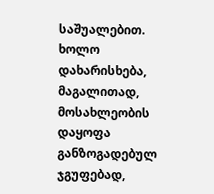საშუალებით. ხოლო დახარისხება, მაგალითად, მოსახლეობის დაყოფა განზოგადებულ ჯგუფებად,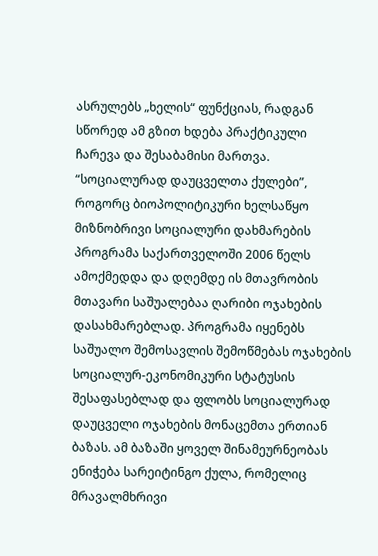ასრულებს „ხელის“ ფუნქციას, რადგან სწორედ ამ გზით ხდება პრაქტიკული ჩარევა და შესაბამისი მართვა.
“სოციალურად დაუცველთა ქულები”, როგორც ბიოპოლიტიკური ხელსაწყო
მიზნობრივი სოციალური დახმარების პროგრამა საქართველოში 2006 წელს ამოქმედდა და დღემდე ის მთავრობის მთავარი საშუალებაა ღარიბი ოჯახების დასახმარებლად. პროგრამა იყენებს საშუალო შემოსავლის შემოწმებას ოჯახების სოციალურ-ეკონომიკური სტატუსის შესაფასებლად და ფლობს სოციალურად დაუცველი ოჯახების მონაცემთა ერთიან ბაზას. ამ ბაზაში ყოველ შინამეურნეობას ენიჭება სარეიტინგო ქულა, რომელიც მრავალმხრივი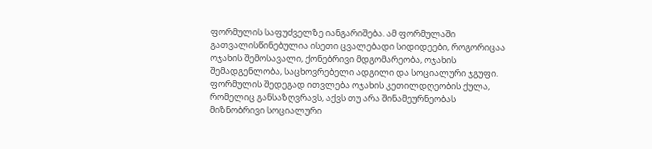ფორმულის საფუძველზე იანგარიშება. ამ ფორმულაში გათვალისწინებულია ისეთი ცვალებადი სიდიდეები, როგორიცაა ოჯახის შემოსავალი, ქონებრივი მდგომარეობა, ოჯახის შემადგენლობა, საცხოვრებელი ადგილი და სოციალური ჯგუფი. ფორმულის შედეგად ითვლება ოჯახის კეთილდღეობის ქულა, რომელიც განსაზღვრავს, აქვს თუ არა შინამეურნეობას მიზნობრივი სოციალური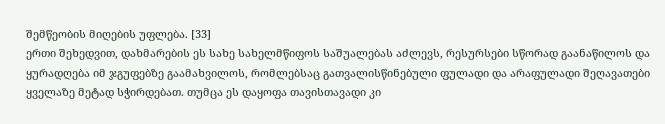შემწეობის მიღების უფლება. [33]
ერთი შეხედვით, დახმარების ეს სახე სახელმწიფოს საშუალებას აძლევს, რესურსები სწორად გაანაწილოს და ყურადღება იმ ჯგუფებზე გაამახვილოს, რომლებსაც გათვალისწინებული ფულადი და არაფულადი შეღავათები ყველაზე მეტად სჭირდებათ. თუმცა ეს დაყოფა თავისთავადი კი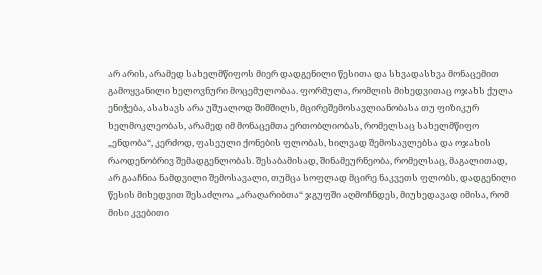არ არის, არამედ სახელმწიფოს მიერ დადგენილი წესითა და სხვადასხვა მონაცემით გამოყვანილი ხელოვნური მოცემულობაა. ფორმულა, რომლის მიხედვითაც ოჯახს ქულა ენიჭება, ასახავს არა უშუალოდ შიმშილს, მცირეშემოსავლიანობასა თუ ფიზიკურ ხელმოკლეობას, არამედ იმ მონაცემთა ერთობლიობას, რომელსაც სახელმწიფო „ენდობა“, კერძოდ, ფასეული ქონების ფლობას, ხილვად შემოსავლებსა და ოჯახის რაოდენობრივ შემადგენლობას. შესაბამისად, შინამეურნეობა, რომელსაც, მაგალითად, არ გააჩნია ნამდვილი შემოსავალი, თუმცა სოფლად მცირე ნაკვეთს ფლობს, დადგენილი წესის მიხედვით შესაძლოა „არაღარიბთა“ ჯგუფში აღმოჩნდეს, მიუხედავად იმისა, რომ მისი კვებითი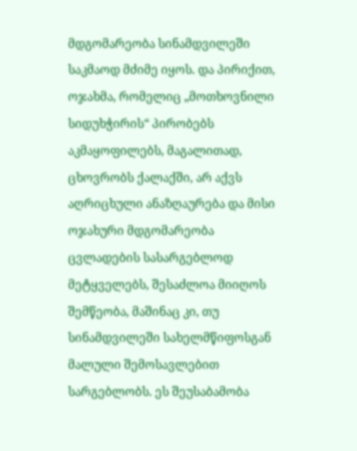მდგომარეობა სინამდვილეში საკმაოდ მძიმე იყოს. და პირიქით, ოჯახმა, რომელიც „მოთხოვნილი სიდუხჭირის“ პირობებს აკმაყოფილებს, მაგალითად, ცხოვრობს ქალაქში, არ აქვს აღრიცხული ანაზღაურება და მისი ოჯახური მდგომარეობა ცვლადების სასარგებლოდ მეტყველებს, შესაძლოა მიიღოს შემწეობა, მაშინაც კი, თუ სინამდვილეში სახელმწიფოსგან მალული შემოსავლებით სარგებლობს. ეს შეუსაბამობა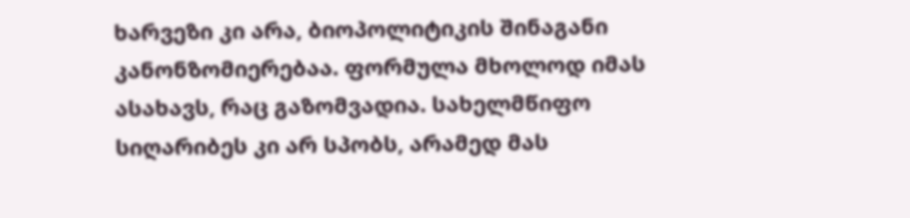ხარვეზი კი არა, ბიოპოლიტიკის შინაგანი კანონზომიერებაა. ფორმულა მხოლოდ იმას ასახავს, რაც გაზომვადია. სახელმწიფო სიღარიბეს კი არ სპობს, არამედ მას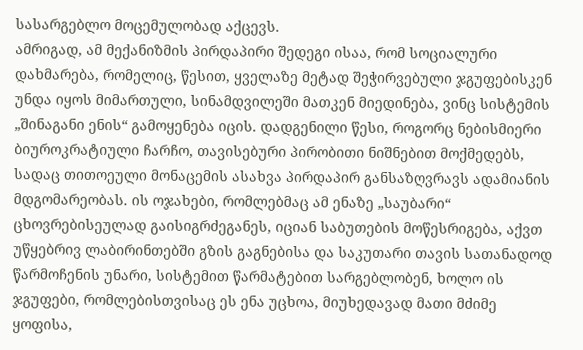სასარგებლო მოცემულობად აქცევს.
ამრიგად, ამ მექანიზმის პირდაპირი შედეგი ისაა, რომ სოციალური დახმარება, რომელიც, წესით, ყველაზე მეტად შეჭირვებული ჯგუფებისკენ უნდა იყოს მიმართული, სინამდვილეში მათკენ მიედინება, ვინც სისტემის „შინაგანი ენის“ გამოყენება იცის. დადგენილი წესი, როგორც ნებისმიერი ბიუროკრატიული ჩარჩო, თავისებური პირობითი ნიშნებით მოქმედებს, სადაც თითოეული მონაცემის ასახვა პირდაპირ განსაზღვრავს ადამიანის მდგომარეობას. ის ოჯახები, რომლებმაც ამ ენაზე „საუბარი“ ცხოვრებისეულად გაისიგრძეგანეს, იციან საბუთების მოწესრიგება, აქვთ უწყებრივ ლაბირინთებში გზის გაგნებისა და საკუთარი თავის სათანადოდ წარმოჩენის უნარი, სისტემით წარმატებით სარგებლობენ, ხოლო ის ჯგუფები, რომლებისთვისაც ეს ენა უცხოა, მიუხედავად მათი მძიმე ყოფისა,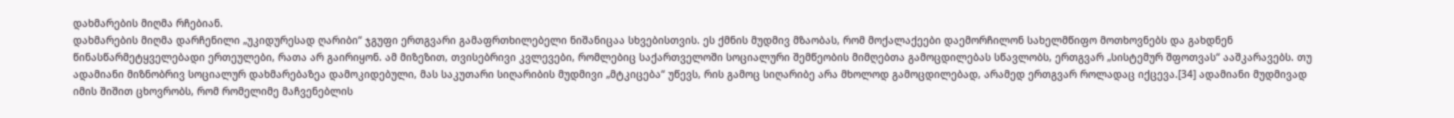დახმარების მიღმა რჩებიან.
დახმარების მიღმა დარჩენილი „უკიდურესად ღარიბი“ ჯგუფი ერთგვარი გამაფრთხილებელი ნიშანიცაა სხვებისთვის. ეს ქმნის მუდმივ მზაობას, რომ მოქალაქეები დაემორჩილონ სახელმწიფო მოთხოვნებს და გახდნენ წინასწარმეტყველებადი ერთეულები, რათა არ გაირიყონ. ამ მიზეზით, თვისებრივი კვლევები, რომლებიც საქართველოში სოციალური შემწეობის მიმღებთა გამოცდილებას სწავლობს, ერთგვარ „სისტემურ შფოთვას“ ააშკარავებს. თუ ადამიანი მიზნობრივ სოციალურ დახმარებაზეა დამოკიდებული, მას საკუთარი სიღარიბის მუდმივი „მტკიცება“ უწევს, რის გამოც სიღარიბე არა მხოლოდ გამოცდილებად, არამედ ერთგვარ როლადაც იქცევა.[34] ადამიანი მუდმივად იმის შიშით ცხოვრობს, რომ რომელიმე მაჩვენებლის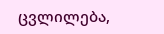ცვლილება,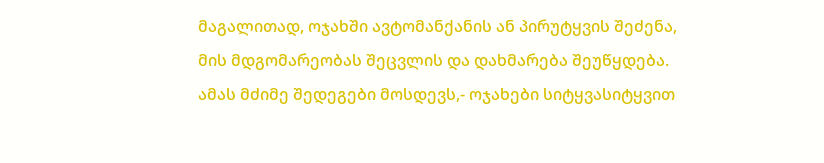მაგალითად, ოჯახში ავტომანქანის ან პირუტყვის შეძენა, მის მდგომარეობას შეცვლის და დახმარება შეუწყდება. ამას მძიმე შედეგები მოსდევს,- ოჯახები სიტყვასიტყვით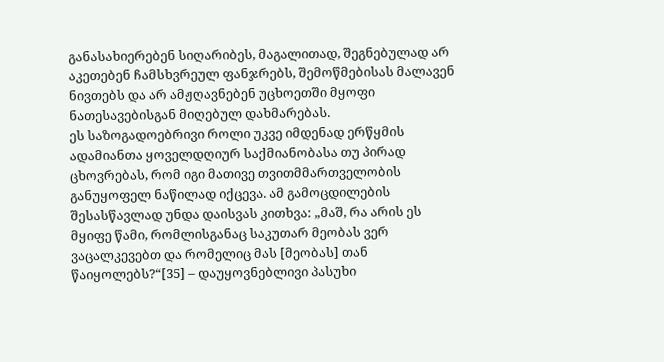განასახიერებენ სიღარიბეს, მაგალითად, შეგნებულად არ აკეთებენ ჩამსხვრეულ ფანჯრებს, შემოწმებისას მალავენ ნივთებს და არ ამჟღავნებენ უცხოეთში მყოფი ნათესავებისგან მიღებულ დახმარებას.
ეს საზოგადოებრივი როლი უკვე იმდენად ერწყმის ადამიანთა ყოველდღიურ საქმიანობასა თუ პირად ცხოვრებას, რომ იგი მათივე თვითმმართველობის განუყოფელ ნაწილად იქცევა. ამ გამოცდილების შესასწავლად უნდა დაისვას კითხვა: „მაშ, რა არის ეს მყიფე წამი, რომლისგანაც საკუთარ მეობას ვერ ვაცალკევებთ და რომელიც მას [მეობას] თან წაიყოლებს?“[35] – დაუყოვნებლივი პასუხი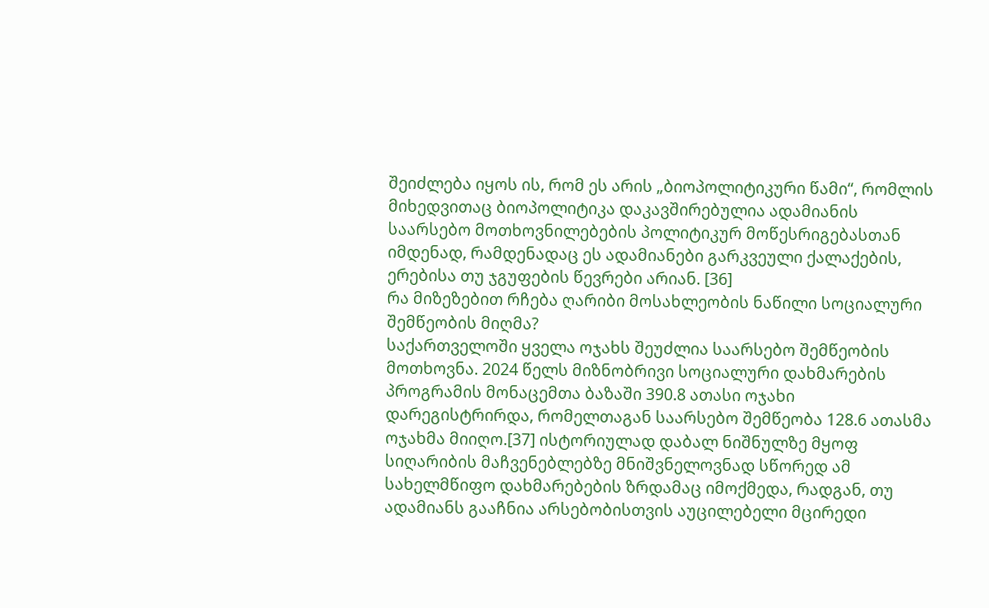შეიძლება იყოს ის, რომ ეს არის „ბიოპოლიტიკური წამი“, რომლის მიხედვითაც ბიოპოლიტიკა დაკავშირებულია ადამიანის საარსებო მოთხოვნილებების პოლიტიკურ მოწესრიგებასთან იმდენად, რამდენადაც ეს ადამიანები გარკვეული ქალაქების, ერებისა თუ ჯგუფების წევრები არიან. [36]
რა მიზეზებით რჩება ღარიბი მოსახლეობის ნაწილი სოციალური შემწეობის მიღმა?
საქართველოში ყველა ოჯახს შეუძლია საარსებო შემწეობის მოთხოვნა. 2024 წელს მიზნობრივი სოციალური დახმარების პროგრამის მონაცემთა ბაზაში 390.8 ათასი ოჯახი დარეგისტრირდა, რომელთაგან საარსებო შემწეობა 128.6 ათასმა ოჯახმა მიიღო.[37] ისტორიულად დაბალ ნიშნულზე მყოფ სიღარიბის მაჩვენებლებზე მნიშვნელოვნად სწორედ ამ სახელმწიფო დახმარებების ზრდამაც იმოქმედა, რადგან, თუ ადამიანს გააჩნია არსებობისთვის აუცილებელი მცირედი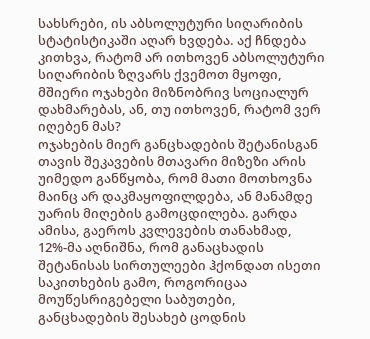სახსრები, ის აბსოლუტური სიღარიბის სტატისტიკაში აღარ ხვდება. აქ ჩნდება კითხვა, რატომ არ ითხოვენ აბსოლუტური სიღარიბის ზღვარს ქვემოთ მყოფი, მშიერი ოჯახები მიზნობრივ სოციალურ დახმარებას, ან, თუ ითხოვენ, რატომ ვერ იღებენ მას?
ოჯახების მიერ განცხადების შეტანისგან თავის შეკავების მთავარი მიზეზი არის უიმედო განწყობა, რომ მათი მოთხოვნა მაინც არ დაკმაყოფილდება, ან მანამდე უარის მიღების გამოცდილება. გარდა ამისა, გაეროს კვლევების თანახმად, 12%-მა აღნიშნა, რომ განაცხადის შეტანისას სირთულეები ჰქონდათ ისეთი საკითხების გამო, როგორიცაა მოუწესრიგებელი საბუთები, განცხადების შესახებ ცოდნის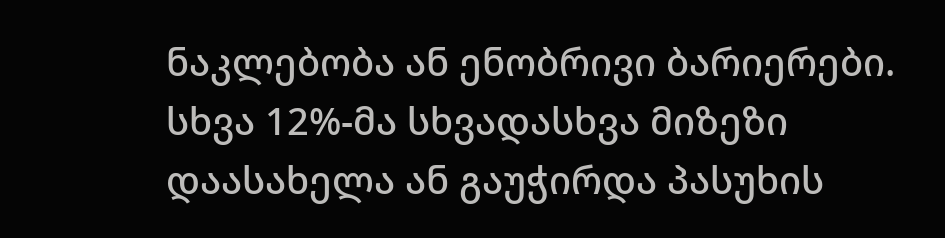ნაკლებობა ან ენობრივი ბარიერები. სხვა 12%-მა სხვადასხვა მიზეზი დაასახელა ან გაუჭირდა პასუხის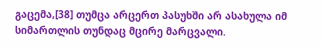გაცემა,[38] თუმცა არცერთ პასუხში არ ასახულა იმ სიმართლის თუნდაც მცირე მარცვალი.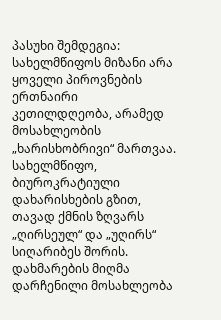პასუხი შემდეგია: სახელმწიფოს მიზანი არა ყოველი პიროვნების ერთნაირი კეთილდღეობა, არამედ მოსახლეობის „ხარისხობრივი“ მართვაა. სახელმწიფო, ბიუროკრატიული დახარისხების გზით, თავად ქმნის ზღვარს „ღირსეულ“ და „უღირს“ სიღარიბეს შორის. დახმარების მიღმა დარჩენილი მოსახლეობა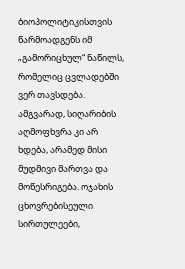ბიოპოლიტიკისთვის წარმოადგენს იმ „გამორიცხულ“ ნაწილს, რომელიც ცვლადებში ვერ თავსდება. ამგვარად, სიღარიბის აღმოფხვრა კი არ ხდება, არამედ მისი მუდმივი მართვა და მოწესრიგება. ოჯახის ცხოვრებისეული სირთულეები,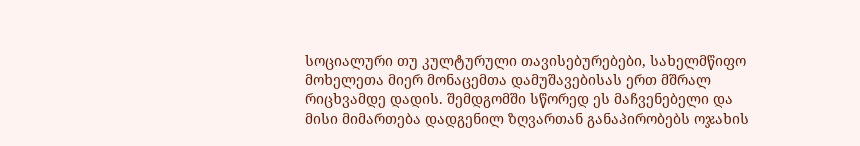სოციალური თუ კულტურული თავისებურებები, სახელმწიფო მოხელეთა მიერ მონაცემთა დამუშავებისას ერთ მშრალ რიცხვამდე დადის. შემდგომში სწორედ ეს მაჩვენებელი და მისი მიმართება დადგენილ ზღვართან განაპირობებს ოჯახის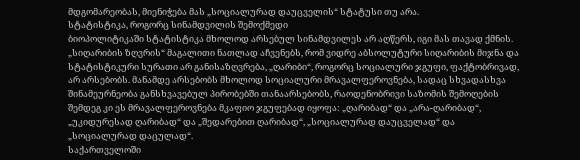მდგომარეობას, მიენიჭება მას „სოციალურად დაუცველის“ სტატუსი თუ არა.
სტატისტიკა, როგორც სინამდვილის შემოქმედი
ბიოპოლიტიკაში სტატისტიკა მხოლოდ არსებულ სინამდვილეს არ აღწერს, იგი მას თავად ქმნის. „სიღარიბის ზღვრის“ მაგალითი ნათლად აჩვენებს, რომ ვიდრე აბსოლუტური სიღარიბის მიჯნა და სტატისტიკური სურათი არ განისაზღვრება, „ღარიბი“, როგორც სოციალური ჯგუფი, ფაქტობრივად, არ არსებობს. მანამდე არსებობს მხოლოდ სოციალური მრავალფეროვნება, სადაც სხვადასხვა შინამეურნეობა განსხვავებულ პირობებში თანაარსებობს, რაოდენობრივი საზომის შემოღების შემდეგ კი ეს მრავალფეროვნება მკაფიო ჯგუფებად იყოფა: „ღარიბად“ და „არა-ღარიბად“, „უკიდურესად ღარიბად“ და „შედარებით ღარიბად“, „სოციალურად დაუცველად“ და „სოციალურად დაცულად“.
საქართველოში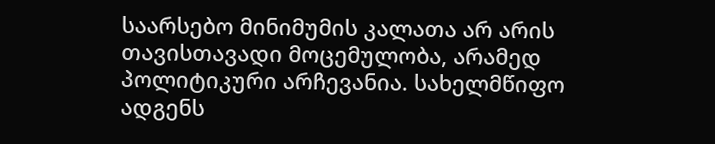საარსებო მინიმუმის კალათა არ არის თავისთავადი მოცემულობა, არამედ პოლიტიკური არჩევანია. სახელმწიფო ადგენს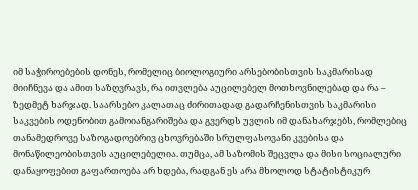იმ საჭიროებების დონეს, რომელიც ბიოლოგიური არსებობისთვის საკმარისად მიიჩნევა და ამით საზღვრავს, რა ითვლება აუცილებელ მოთხოვნილებად და რა – ზედმეტ ხარჯად. საარსებო კალათაც ძირითადად გადარჩენისთვის საკმარისი საკვების ოდენობით გამოიანგარიშება და გვერდს უვლის იმ დანახარჯებს, რომლებიც თანამედროვე საზოგადოებრივ ცხოვრებაში სრულფასოვანი კვებისა და მონაწილეობისთვის აუცილებელია. თუმცა, ამ საზომის შეცვლა და მისი სოციალური დანაყოფებით გაფართოება არ ხდება, რადგან ეს არა მხოლოდ სტატისტიკურ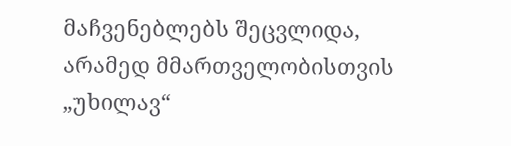მაჩვენებლებს შეცვლიდა, არამედ მმართველობისთვის „უხილავ“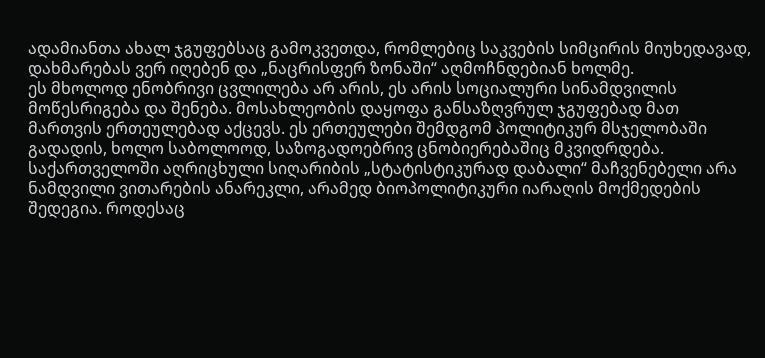ადამიანთა ახალ ჯგუფებსაც გამოკვეთდა, რომლებიც საკვების სიმცირის მიუხედავად, დახმარებას ვერ იღებენ და „ნაცრისფერ ზონაში“ აღმოჩნდებიან ხოლმე.
ეს მხოლოდ ენობრივი ცვლილება არ არის, ეს არის სოციალური სინამდვილის მოწესრიგება და შენება. მოსახლეობის დაყოფა განსაზღვრულ ჯგუფებად მათ მართვის ერთეულებად აქცევს. ეს ერთეულები შემდგომ პოლიტიკურ მსჯელობაში გადადის, ხოლო საბოლოოდ, საზოგადოებრივ ცნობიერებაშიც მკვიდრდება. საქართველოში აღრიცხული სიღარიბის „სტატისტიკურად დაბალი“ მაჩვენებელი არა ნამდვილი ვითარების ანარეკლი, არამედ ბიოპოლიტიკური იარაღის მოქმედების შედეგია. როდესაც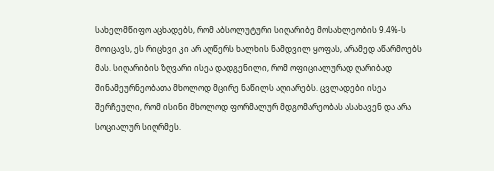სახელმწიფო აცხადებს, რომ აბსოლუტური სიღარიბე მოსახლეობის 9.4%-ს მოიცავს, ეს რიცხვი კი არ აღწერს ხალხის ნამდვილ ყოფას, არამედ აწარმოებს მას. სიღარიბის ზღვარი ისეა დადგენილი, რომ ოფიციალურად ღარიბად შინამეურნეობათა მხოლოდ მცირე ნაწილს აღიარებს. ცვლადები ისეა შერჩეული, რომ ისინი მხოლოდ ფორმალურ მდგომარეობას ასახავენ და არა სოციალურ სიღრმეს.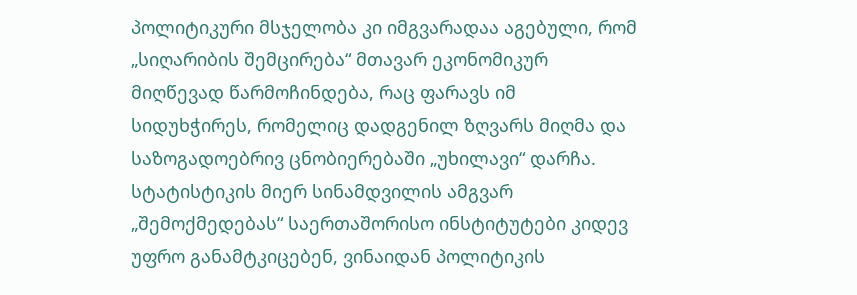პოლიტიკური მსჯელობა კი იმგვარადაა აგებული, რომ „სიღარიბის შემცირება“ მთავარ ეკონომიკურ მიღწევად წარმოჩინდება, რაც ფარავს იმ სიდუხჭირეს, რომელიც დადგენილ ზღვარს მიღმა და საზოგადოებრივ ცნობიერებაში „უხილავი“ დარჩა.
სტატისტიკის მიერ სინამდვილის ამგვარ „შემოქმედებას“ საერთაშორისო ინსტიტუტები კიდევ უფრო განამტკიცებენ, ვინაიდან პოლიტიკის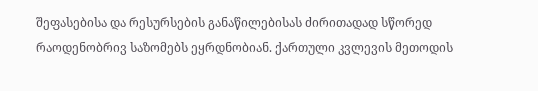შეფასებისა და რესურსების განაწილებისას ძირითადად სწორედ რაოდენობრივ საზომებს ეყრდნობიან. ქართული კვლევის მეთოდის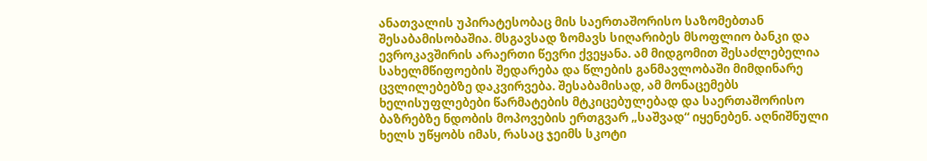ანათვალის უპირატესობაც მის საერთაშორისო საზომებთან შესაბამისობაშია. მსგავსად ზომავს სიღარიბეს მსოფლიო ბანკი და ევროკავშირის არაერთი წევრი ქვეყანა. ამ მიდგომით შესაძლებელია სახელმწიფოების შედარება და წლების განმავლობაში მიმდინარე ცვლილებებზე დაკვირვება. შესაბამისად, ამ მონაცემებს ხელისუფლებები წარმატების მტკიცებულებად და საერთაშორისო ბაზრებზე ნდობის მოპოვების ერთგვარ „საშვად“ იყენებენ. აღნიშნული ხელს უწყობს იმას, რასაც ჯეიმს სკოტი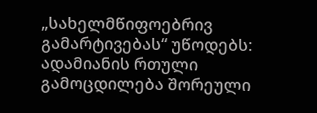„სახელმწიფოებრივ გამარტივებას“ უწოდებს: ადამიანის რთული გამოცდილება შორეული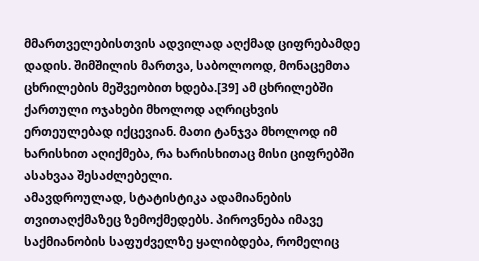მმართველებისთვის ადვილად აღქმად ციფრებამდე დადის. შიმშილის მართვა, საბოლოოდ, მონაცემთა ცხრილების მეშვეობით ხდება.[39] ამ ცხრილებში ქართული ოჯახები მხოლოდ აღრიცხვის ერთეულებად იქცევიან. მათი ტანჯვა მხოლოდ იმ ხარისხით აღიქმება, რა ხარისხითაც მისი ციფრებში ასახვაა შესაძლებელი.
ამავდროულად, სტატისტიკა ადამიანების თვითაღქმაზეც ზემოქმედებს. პიროვნება იმავე საქმიანობის საფუძველზე ყალიბდება, რომელიც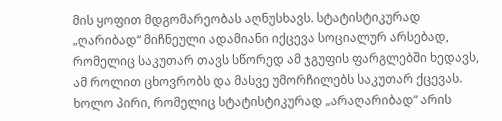მის ყოფით მდგომარეობას აღნუსხავს. სტატისტიკურად „ღარიბად“ მიჩნეული ადამიანი იქცევა სოციალურ არსებად, რომელიც საკუთარ თავს სწორედ ამ ჯგუფის ფარგლებში ხედავს, ამ როლით ცხოვრობს და მასვე უმორჩილებს საკუთარ ქცევას. ხოლო პირი, რომელიც სტატისტიკურად „არაღარიბად“ არის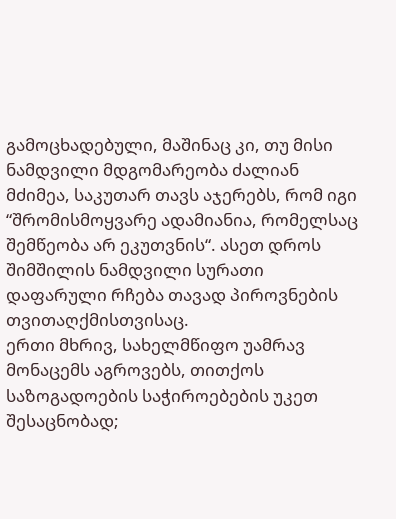გამოცხადებული, მაშინაც კი, თუ მისი ნამდვილი მდგომარეობა ძალიან მძიმეა, საკუთარ თავს აჯერებს, რომ იგი “შრომისმოყვარე ადამიანია, რომელსაც შემწეობა არ ეკუთვნის“. ასეთ დროს შიმშილის ნამდვილი სურათი დაფარული რჩება თავად პიროვნების თვითაღქმისთვისაც.
ერთი მხრივ, სახელმწიფო უამრავ მონაცემს აგროვებს, თითქოს საზოგადოების საჭიროებების უკეთ შესაცნობად;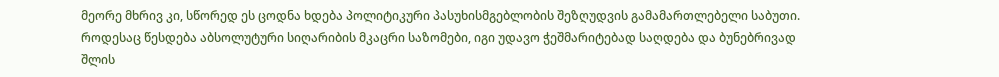მეორე მხრივ კი, სწორედ ეს ცოდნა ხდება პოლიტიკური პასუხისმგებლობის შეზღუდვის გამამართლებელი საბუთი. როდესაც წესდება აბსოლუტური სიღარიბის მკაცრი საზომები, იგი უდავო ჭეშმარიტებად საღდება და ბუნებრივად შლის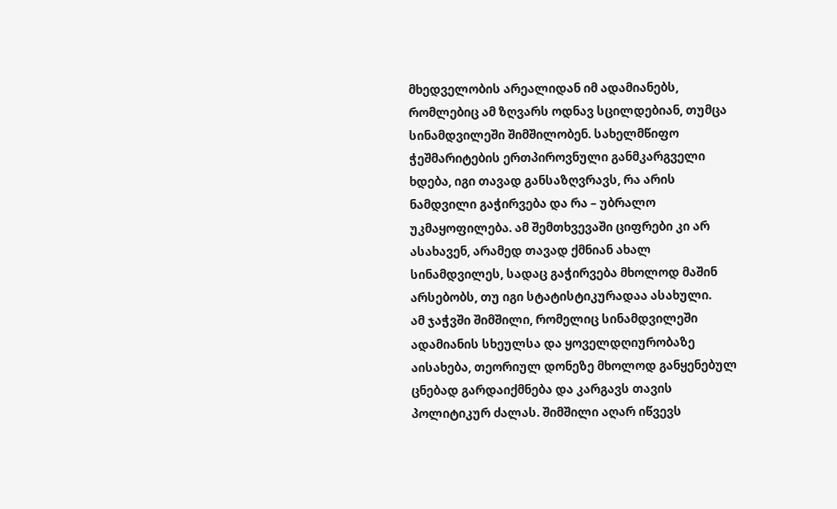მხედველობის არეალიდან იმ ადამიანებს, რომლებიც ამ ზღვარს ოდნავ სცილდებიან, თუმცა სინამდვილეში შიმშილობენ. სახელმწიფო ჭეშმარიტების ერთპიროვნული განმკარგველი ხდება, იგი თავად განსაზღვრავს, რა არის ნამდვილი გაჭირვება და რა – უბრალო უკმაყოფილება. ამ შემთხვევაში ციფრები კი არ ასახავენ, არამედ თავად ქმნიან ახალ სინამდვილეს, სადაც გაჭირვება მხოლოდ მაშინ არსებობს, თუ იგი სტატისტიკურადაა ასახული.
ამ ჯაჭვში შიმშილი, რომელიც სინამდვილეში ადამიანის სხეულსა და ყოველდღიურობაზე აისახება, თეორიულ დონეზე მხოლოდ განყენებულ ცნებად გარდაიქმნება და კარგავს თავის პოლიტიკურ ძალას. შიმშილი აღარ იწვევს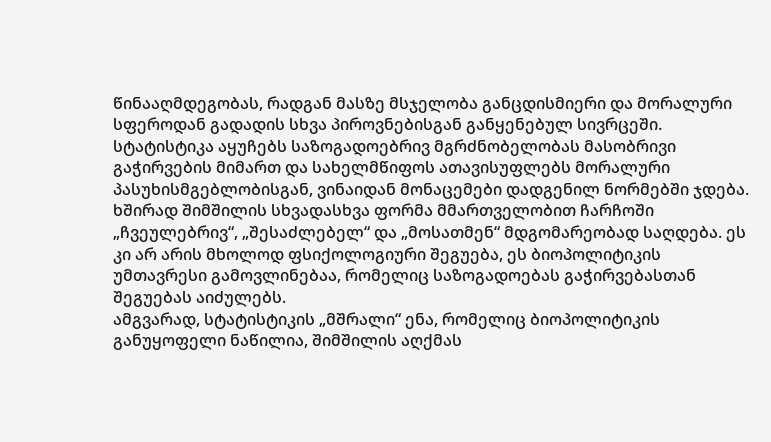წინააღმდეგობას, რადგან მასზე მსჯელობა განცდისმიერი და მორალური სფეროდან გადადის სხვა პიროვნებისგან განყენებულ სივრცეში. სტატისტიკა აყუჩებს საზოგადოებრივ მგრძნობელობას მასობრივი გაჭირვების მიმართ და სახელმწიფოს ათავისუფლებს მორალური პასუხისმგებლობისგან, ვინაიდან მონაცემები დადგენილ ნორმებში ჯდება. ხშირად შიმშილის სხვადასხვა ფორმა მმართველობით ჩარჩოში „ჩვეულებრივ“, „შესაძლებელ“ და „მოსათმენ“ მდგომარეობად საღდება. ეს კი არ არის მხოლოდ ფსიქოლოგიური შეგუება, ეს ბიოპოლიტიკის უმთავრესი გამოვლინებაა, რომელიც საზოგადოებას გაჭირვებასთან შეგუებას აიძულებს.
ამგვარად, სტატისტიკის „მშრალი“ ენა, რომელიც ბიოპოლიტიკის განუყოფელი ნაწილია, შიმშილის აღქმას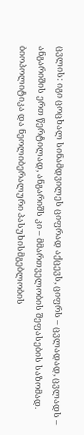ცვლის: იგი ცოცხალ სინამდვილეს ციფრად აქცევს, ციფრს – ცვლადად, ცვლადს – ანგარიშის ერთ წერტილად, ანგარიშს კი – მმართველობის შეფასების საზომად.
ბიოპოლიტიკა და ნეოლიბერალური პასუხისმგებლობის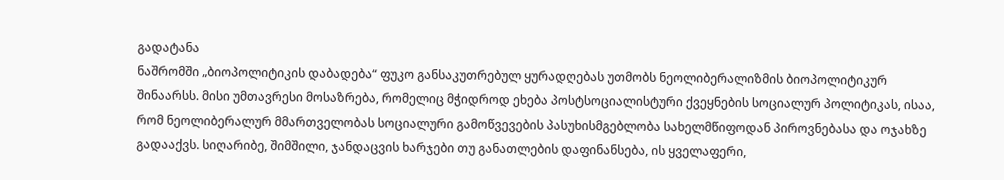გადატანა
ნაშრომში „ბიოპოლიტიკის დაბადება“ ფუკო განსაკუთრებულ ყურადღებას უთმობს ნეოლიბერალიზმის ბიოპოლიტიკურ შინაარსს. მისი უმთავრესი მოსაზრება, რომელიც მჭიდროდ ეხება პოსტსოციალისტური ქვეყნების სოციალურ პოლიტიკას, ისაა, რომ ნეოლიბერალურ მმართველობას სოციალური გამოწვევების პასუხისმგებლობა სახელმწიფოდან პიროვნებასა და ოჯახზე გადააქვს. სიღარიბე, შიმშილი, ჯანდაცვის ხარჯები თუ განათლების დაფინანსება, ის ყველაფერი,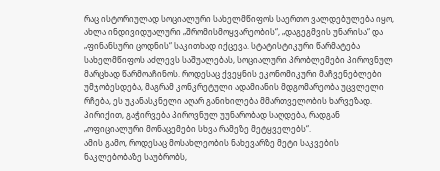რაც ისტორიულად სოციალური სახელმწიფოს საერთო ვალდებულება იყო, ახლა ინდივიდუალური „შრომისმოყვარეობის“, „დაგეგმვის უნარისა“ და „ფინანსური ცოდნის“ საკითხად იქცევა. სტატისტიკური წარმატება სახელმწიფოს აძლევს საშუალებას, სოციალური პრობლემები პიროვნულ მარცხად წარმოაჩინოს. როდესაც ქვეყნის ეკონომიკური მაჩვენებლები უმჯობესდება, მაგრამ კონკრეტული ადამიანის მდგომარეობა უცვლელი რჩება, ეს უკანასკნელი აღარ განიხილება მმართველობის ხარვეზად. პირიქით, გაჭირვება პიროვნულ უუნარობად საღდება, რადგან „ოფიციალური მონაცემები სხვა რამეზე მეტყველებს“.
ამის გამო, როდესაც მოსახლეობის ნახევარზე მეტი საკვების ნაკლებობაზე საუბრობს,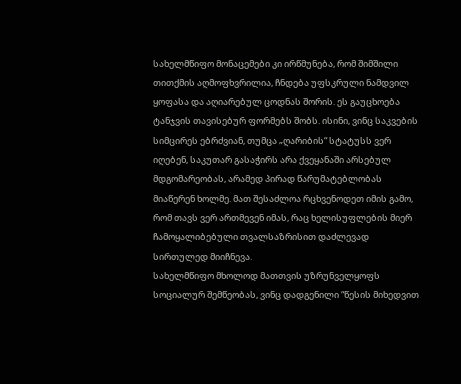სახელმწიფო მონაცემები კი ირწმუნება, რომ შიმშილი თითქმის აღმოფხვრილია, ჩნდება უფსკრული ნამდვილ ყოფასა და აღიარებულ ცოდნას შორის. ეს გაუცხოება ტანჯვის თავისებურ ფორმებს შობს. ისინი, ვინც საკვების სიმცირეს ებრძვიან, თუმცა „ღარიბის“ სტატუსს ვერ იღებენ, საკუთარ გასაჭირს არა ქვეყანაში არსებულ მდგომარეობას, არამედ პირად წარუმატებლობას მიაწერენ ხოლმე. მათ შესაძლოა რცხვენოდეთ იმის გამო, რომ თავს ვერ ართმევენ იმას, რაც ხელისუფლების მიერ ჩამოყალიბებული თვალსაზრისით დაძლევად სირთულედ მიიჩნევა.
სახელმწიფო მხოლოდ მათთვის უზრუნველყოფს სოციალურ შემწეობას, ვინც დადგენილი “წესის მიხედვით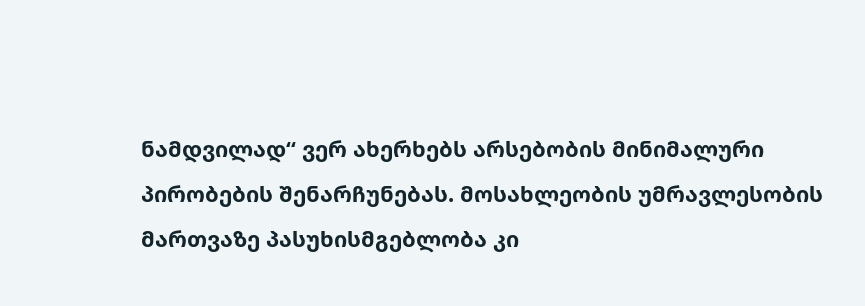ნამდვილად“ ვერ ახერხებს არსებობის მინიმალური პირობების შენარჩუნებას. მოსახლეობის უმრავლესობის მართვაზე პასუხისმგებლობა კი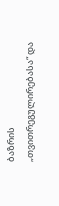ბაზრის „თვითრეგულირებასა“ და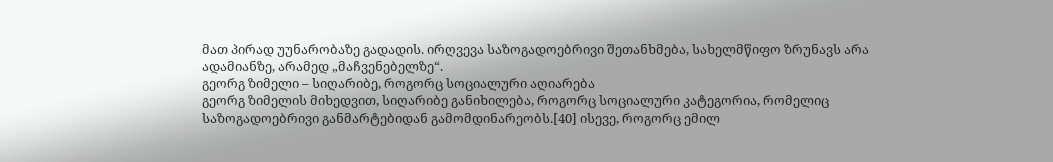მათ პირად უუნარობაზე გადადის. ირღვევა საზოგადოებრივი შეთანხმება, სახელმწიფო ზრუნავს არა ადამიანზე, არამედ „მაჩვენებელზე“.
გეორგ ზიმელი – სიღარიბე, როგორც სოციალური აღიარება
გეორგ ზიმელის მიხედვით, სიღარიბე განიხილება, როგორც სოციალური კატეგორია, რომელიც საზოგადოებრივი განმარტებიდან გამომდინარეობს.[40] ისევე, როგორც ემილ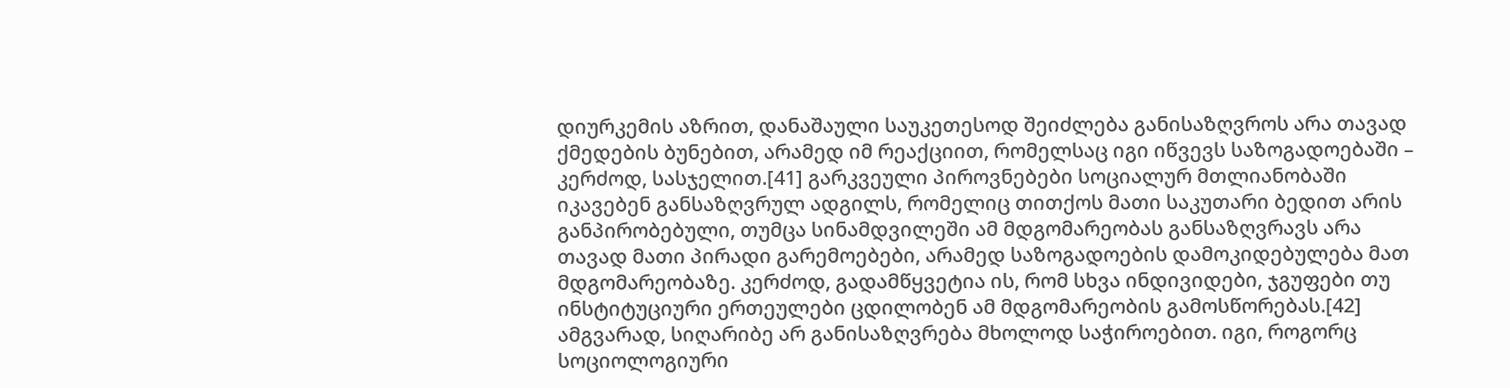დიურკემის აზრით, დანაშაული საუკეთესოდ შეიძლება განისაზღვროს არა თავად ქმედების ბუნებით, არამედ იმ რეაქციით, რომელსაც იგი იწვევს საზოგადოებაში – კერძოდ, სასჯელით.[41] გარკვეული პიროვნებები სოციალურ მთლიანობაში იკავებენ განსაზღვრულ ადგილს, რომელიც თითქოს მათი საკუთარი ბედით არის განპირობებული, თუმცა სინამდვილეში ამ მდგომარეობას განსაზღვრავს არა თავად მათი პირადი გარემოებები, არამედ საზოგადოების დამოკიდებულება მათ მდგომარეობაზე. კერძოდ, გადამწყვეტია ის, რომ სხვა ინდივიდები, ჯგუფები თუ ინსტიტუციური ერთეულები ცდილობენ ამ მდგომარეობის გამოსწორებას.[42] ამგვარად, სიღარიბე არ განისაზღვრება მხოლოდ საჭიროებით. იგი, როგორც სოციოლოგიური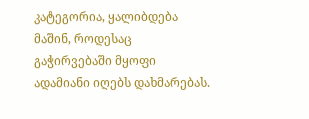კატეგორია, ყალიბდება მაშინ, როდესაც გაჭირვებაში მყოფი ადამიანი იღებს დახმარებას.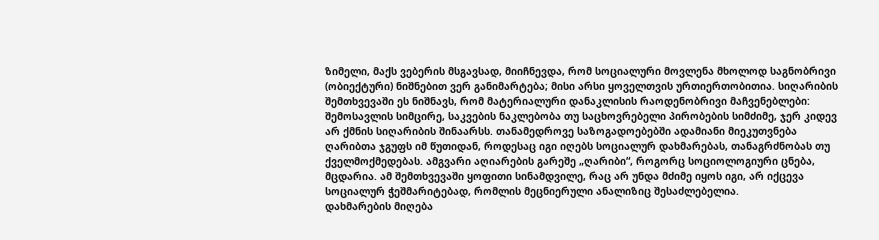ზიმელი, მაქს ვებერის მსგავსად, მიიჩნევდა, რომ სოციალური მოვლენა მხოლოდ საგნობრივი (ობიექტური) ნიშნებით ვერ განიმარტება; მისი არსი ყოველთვის ურთიერთობითია. სიღარიბის შემთხვევაში ეს ნიშნავს, რომ მატერიალური დანაკლისის რაოდენობრივი მაჩვენებლები: შემოსავლის სიმცირე, საკვების ნაკლებობა თუ საცხოვრებელი პირობების სიმძიმე, ჯერ კიდევ არ ქმნის სიღარიბის შინაარსს. თანამედროვე საზოგადოებებში ადამიანი მიეკუთვნება ღარიბთა ჯგუფს იმ წუთიდან, როდესაც იგი იღებს სოციალურ დახმარებას, თანაგრძნობას თუ ქველმოქმედებას. ამგვარი აღიარების გარეშე „ღარიბი“, როგორც სოციოლოგიური ცნება, მცდარია. ამ შემთხვევაში ყოფითი სინამდვილე, რაც არ უნდა მძიმე იყოს იგი, არ იქცევა სოციალურ ჭეშმარიტებად, რომლის მეცნიერული ანალიზიც შესაძლებელია.
დახმარების მიღება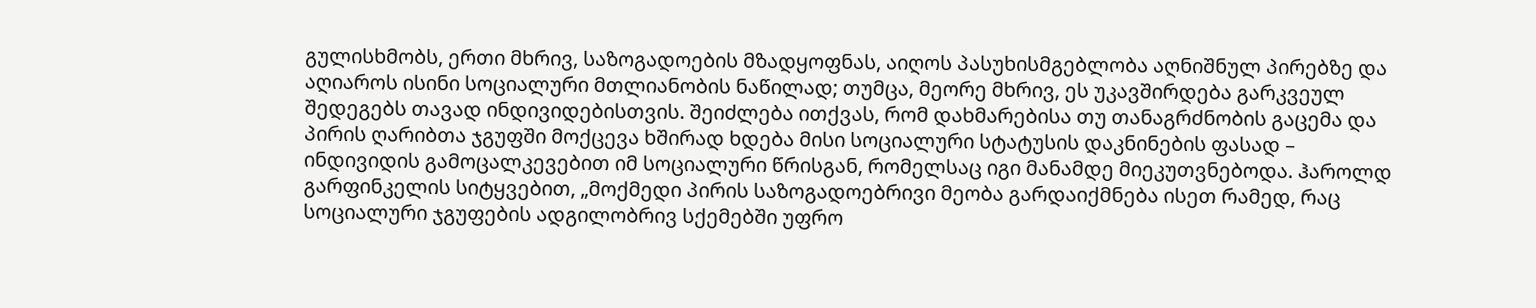გულისხმობს, ერთი მხრივ, საზოგადოების მზადყოფნას, აიღოს პასუხისმგებლობა აღნიშნულ პირებზე და აღიაროს ისინი სოციალური მთლიანობის ნაწილად; თუმცა, მეორე მხრივ, ეს უკავშირდება გარკვეულ შედეგებს თავად ინდივიდებისთვის. შეიძლება ითქვას, რომ დახმარებისა თუ თანაგრძნობის გაცემა და პირის ღარიბთა ჯგუფში მოქცევა ხშირად ხდება მისი სოციალური სტატუსის დაკნინების ფასად – ინდივიდის გამოცალკევებით იმ სოციალური წრისგან, რომელსაც იგი მანამდე მიეკუთვნებოდა. ჰაროლდ გარფინკელის სიტყვებით, „მოქმედი პირის საზოგადოებრივი მეობა გარდაიქმნება ისეთ რამედ, რაც სოციალური ჯგუფების ადგილობრივ სქემებში უფრო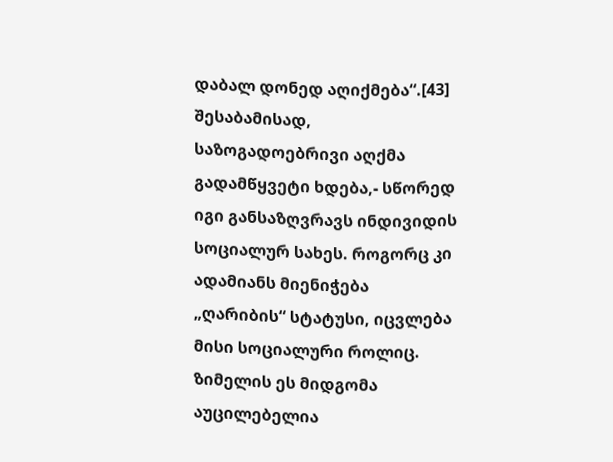დაბალ დონედ აღიქმება“.[43] შესაბამისად, საზოგადოებრივი აღქმა გადამწყვეტი ხდება,- სწორედ იგი განსაზღვრავს ინდივიდის სოციალურ სახეს. როგორც კი ადამიანს მიენიჭება „ღარიბის“ სტატუსი, იცვლება მისი სოციალური როლიც.
ზიმელის ეს მიდგომა აუცილებელია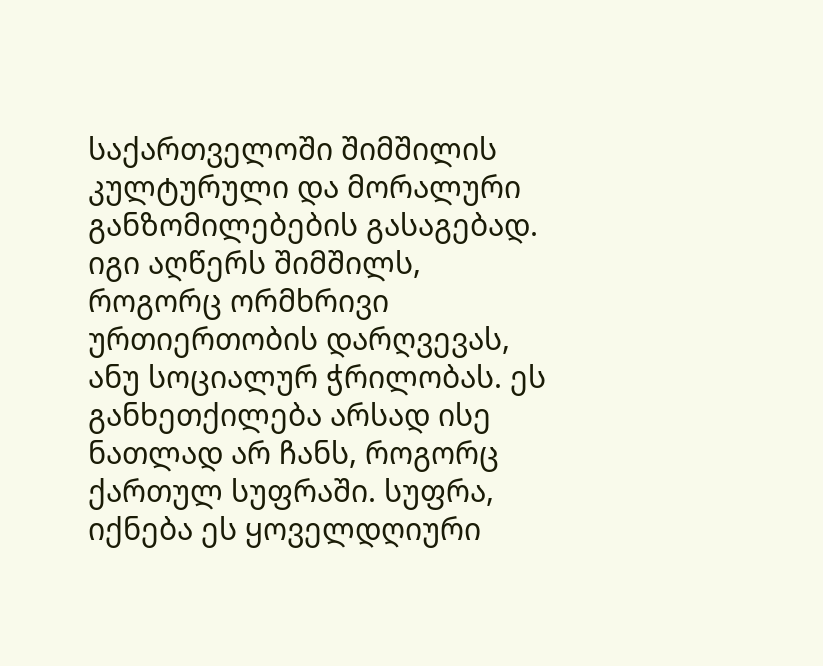საქართველოში შიმშილის კულტურული და მორალური განზომილებების გასაგებად. იგი აღწერს შიმშილს, როგორც ორმხრივი ურთიერთობის დარღვევას, ანუ სოციალურ ჭრილობას. ეს განხეთქილება არსად ისე ნათლად არ ჩანს, როგორც ქართულ სუფრაში. სუფრა, იქნება ეს ყოველდღიური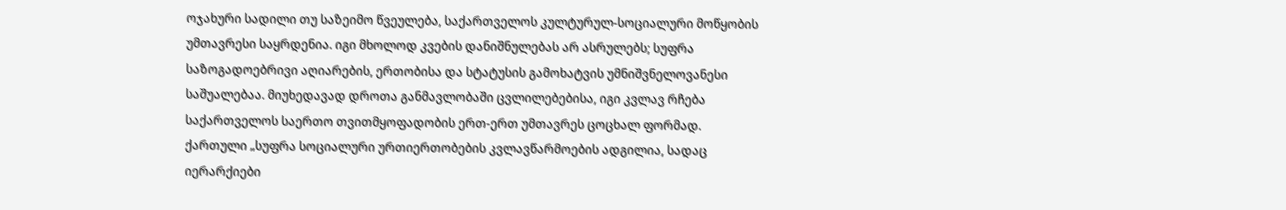ოჯახური სადილი თუ საზეიმო წვეულება, საქართველოს კულტურულ-სოციალური მოწყობის უმთავრესი საყრდენია. იგი მხოლოდ კვების დანიშნულებას არ ასრულებს; სუფრა საზოგადოებრივი აღიარების, ერთობისა და სტატუსის გამოხატვის უმნიშვნელოვანესი საშუალებაა. მიუხედავად დროთა განმავლობაში ცვლილებებისა, იგი კვლავ რჩება საქართველოს საერთო თვითმყოფადობის ერთ-ერთ უმთავრეს ცოცხალ ფორმად.
ქართული „სუფრა სოციალური ურთიერთობების კვლავწარმოების ადგილია, სადაც იერარქიები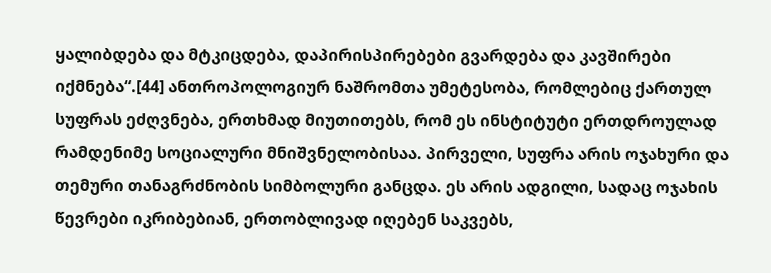ყალიბდება და მტკიცდება, დაპირისპირებები გვარდება და კავშირები იქმნება“.[44] ანთროპოლოგიურ ნაშრომთა უმეტესობა, რომლებიც ქართულ სუფრას ეძღვნება, ერთხმად მიუთითებს, რომ ეს ინსტიტუტი ერთდროულად რამდენიმე სოციალური მნიშვნელობისაა. პირველი, სუფრა არის ოჯახური და თემური თანაგრძნობის სიმბოლური განცდა. ეს არის ადგილი, სადაც ოჯახის წევრები იკრიბებიან, ერთობლივად იღებენ საკვებს,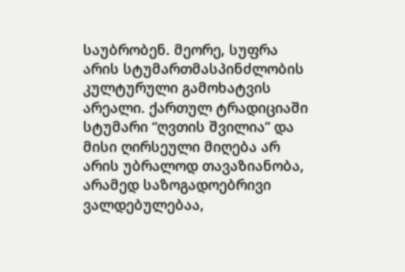საუბრობენ. მეორე, სუფრა არის სტუმართმასპინძლობის კულტურული გამოხატვის არეალი. ქართულ ტრადიციაში სტუმარი “ღვთის შვილია” და მისი ღირსეული მიღება არ არის უბრალოდ თავაზიანობა, არამედ საზოგადოებრივი ვალდებულებაა,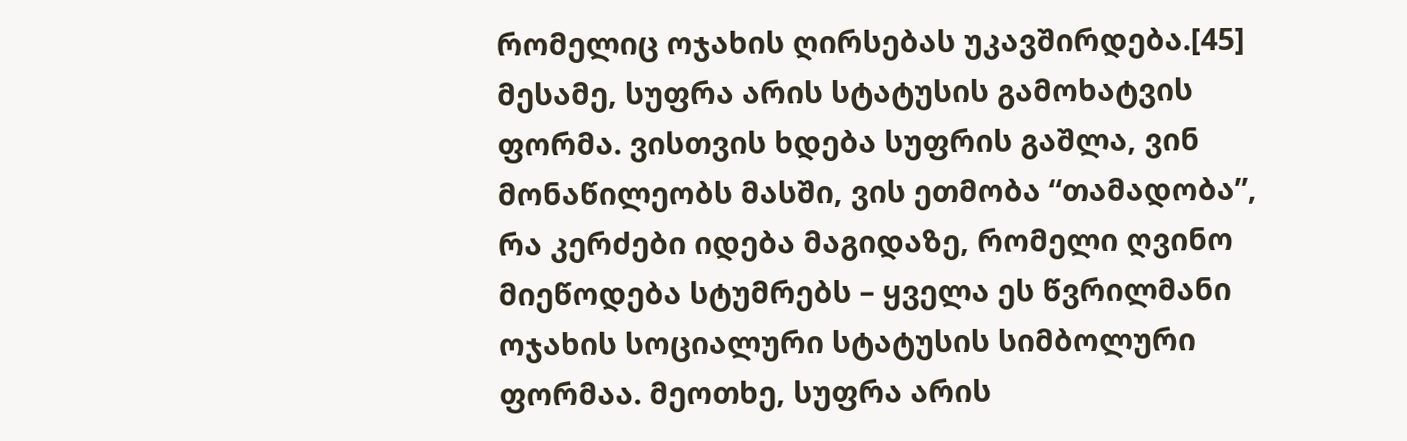რომელიც ოჯახის ღირსებას უკავშირდება.[45] მესამე, სუფრა არის სტატუსის გამოხატვის ფორმა. ვისთვის ხდება სუფრის გაშლა, ვინ მონაწილეობს მასში, ვის ეთმობა “თამადობა”, რა კერძები იდება მაგიდაზე, რომელი ღვინო მიეწოდება სტუმრებს – ყველა ეს წვრილმანი ოჯახის სოციალური სტატუსის სიმბოლური ფორმაა. მეოთხე, სუფრა არის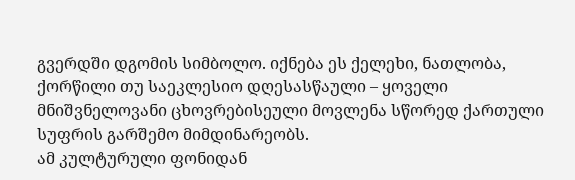გვერდში დგომის სიმბოლო. იქნება ეს ქელეხი, ნათლობა, ქორწილი თუ საეკლესიო დღესასწაული – ყოველი მნიშვნელოვანი ცხოვრებისეული მოვლენა სწორედ ქართული სუფრის გარშემო მიმდინარეობს.
ამ კულტურული ფონიდან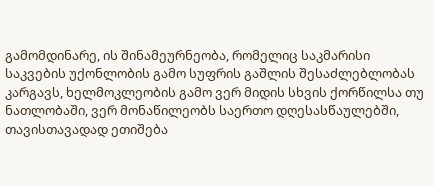გამომდინარე, ის შინამეურნეობა, რომელიც საკმარისი საკვების უქონლობის გამო სუფრის გაშლის შესაძლებლობას კარგავს, ხელმოკლეობის გამო ვერ მიდის სხვის ქორწილსა თუ ნათლობაში, ვერ მონაწილეობს საერთო დღესასწაულებში, თავისთავადად ეთიშება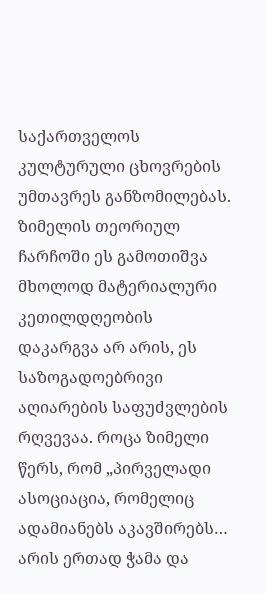საქართველოს კულტურული ცხოვრების უმთავრეს განზომილებას. ზიმელის თეორიულ ჩარჩოში ეს გამოთიშვა მხოლოდ მატერიალური კეთილდღეობის დაკარგვა არ არის, ეს საზოგადოებრივი აღიარების საფუძვლების რღვევაა. როცა ზიმელი წერს, რომ „პირველადი ასოციაცია, რომელიც ადამიანებს აკავშირებს… არის ერთად ჭამა და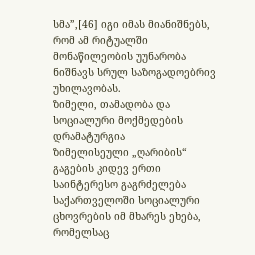სმა”,[46] იგი იმას მიანიშნებს, რომ ამ რიტუალში მონაწილეობის უუნარობა ნიშნავს სრულ საზოგადოებრივ უხილავობას.
ზიმელი, თამადობა და სოციალური მოქმედების დრამატურგია
ზიმელისეული „ღარიბის“ გაგების კიდევ ერთი საინტერესო გაგრძელება საქართველოში სოციალური ცხოვრების იმ მხარეს ეხება, რომელსაც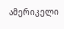ამერიკელი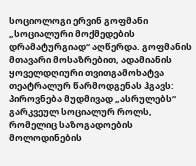სოციოლოგი ერვინ გოფმანი „სოციალური მოქმედების დრამატურგიად“ აღწერდა. გოფმანის მთავარი მოსაზრებით, ადამიანის ყოველდღიური თვითგამოხატვა თეატრალურ წარმოდგენას ჰგავს: პიროვნება მუდმივად „ასრულებს“ გარკვეულ სოციალურ როლს, რომელიც საზოგადოების მოლოდინების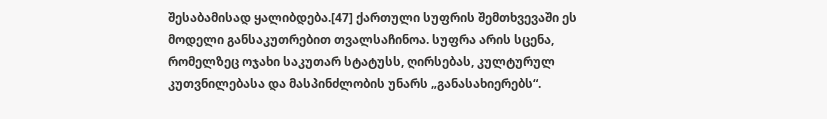შესაბამისად ყალიბდება.[47] ქართული სუფრის შემთხვევაში ეს მოდელი განსაკუთრებით თვალსაჩინოა. სუფრა არის სცენა, რომელზეც ოჯახი საკუთარ სტატუსს, ღირსებას, კულტურულ კუთვნილებასა და მასპინძლობის უნარს „განასახიერებს“.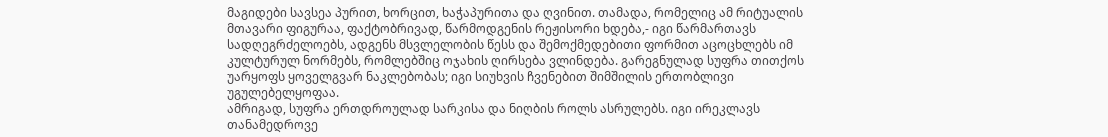მაგიდები სავსეა პურით, ხორცით, ხაჭაპურითა და ღვინით. თამადა, რომელიც ამ რიტუალის მთავარი ფიგურაა, ფაქტობრივად, წარმოდგენის რეჟისორი ხდება,- იგი წარმართავს სადღეგრძელოებს, ადგენს მსვლელობის წესს და შემოქმედებითი ფორმით აცოცხლებს იმ კულტურულ ნორმებს, რომლებშიც ოჯახის ღირსება ვლინდება. გარეგნულად სუფრა თითქოს უარყოფს ყოველგვარ ნაკლებობას; იგი სიუხვის ჩვენებით შიმშილის ერთობლივი უგულებელყოფაა.
ამრიგად, სუფრა ერთდროულად სარკისა და ნიღბის როლს ასრულებს. იგი ირეკლავს თანამედროვე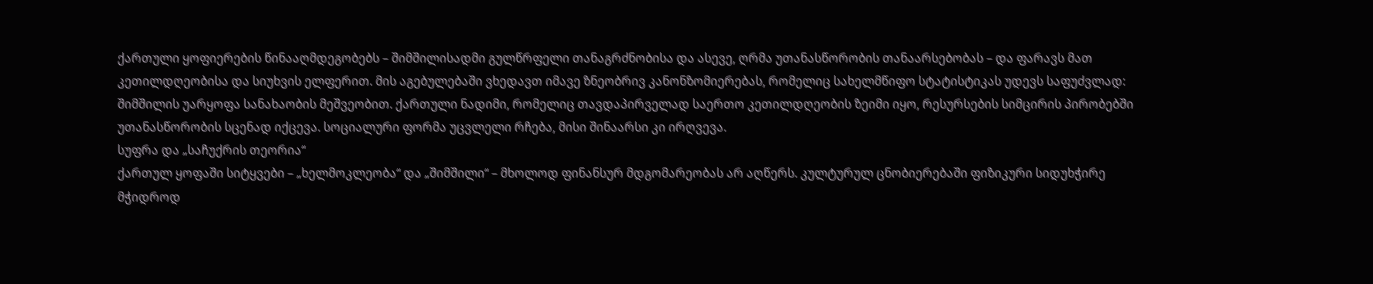ქართული ყოფიერების წინააღმდეგობებს – შიმშილისადმი გულწრფელი თანაგრძნობისა და ასევე, ღრმა უთანასწორობის თანაარსებობას – და ფარავს მათ კეთილდღეობისა და სიუხვის ელფერით. მის აგებულებაში ვხედავთ იმავე ზნეობრივ კანონზომიერებას, რომელიც სახელმწიფო სტატისტიკას უდევს საფუძვლად: შიმშილის უარყოფა სანახაობის მეშვეობით. ქართული ნადიმი, რომელიც თავდაპირველად საერთო კეთილდღეობის ზეიმი იყო, რესურსების სიმცირის პირობებში უთანასწორობის სცენად იქცევა. სოციალური ფორმა უცვლელი რჩება, მისი შინაარსი კი ირღვევა.
სუფრა და „საჩუქრის თეორია“
ქართულ ყოფაში სიტყვები – „ხელმოკლეობა“ და „შიმშილი“ – მხოლოდ ფინანსურ მდგომარეობას არ აღწერს. კულტურულ ცნობიერებაში ფიზიკური სიდუხჭირე მჭიდროდ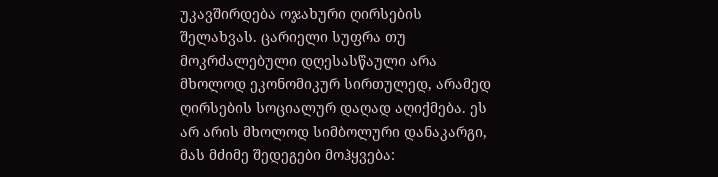უკავშირდება ოჯახური ღირსების შელახვას. ცარიელი სუფრა თუ მოკრძალებული დღესასწაული არა მხოლოდ ეკონომიკურ სირთულედ, არამედ ღირსების სოციალურ დაღად აღიქმება. ეს არ არის მხოლოდ სიმბოლური დანაკარგი, მას მძიმე შედეგები მოჰყვება: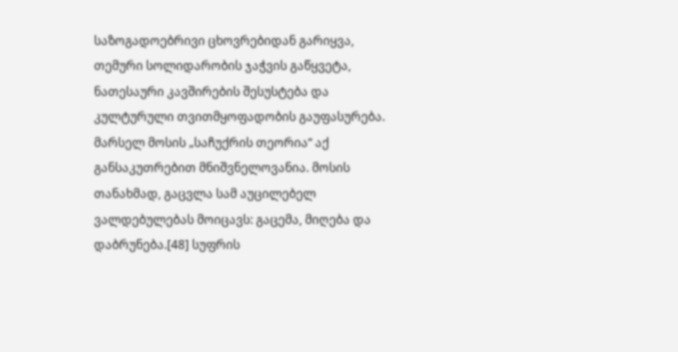საზოგადოებრივი ცხოვრებიდან გარიყვა, თემური სოლიდარობის ჯაჭვის გაწყვეტა, ნათესაური კავშირების შესუსტება და კულტურული თვითმყოფადობის გაუფასურება.
მარსელ მოსის „საჩუქრის თეორია“ აქ განსაკუთრებით მნიშვნელოვანია. მოსის თანახმად, გაცვლა სამ აუცილებელ ვალდებულებას მოიცავს: გაცემა, მიღება და დაბრუნება.[48] სუფრის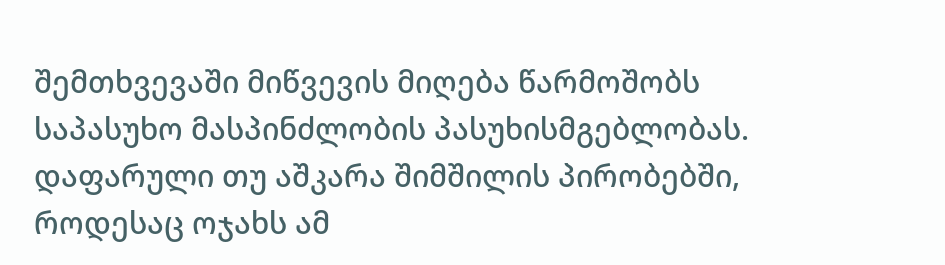შემთხვევაში მიწვევის მიღება წარმოშობს საპასუხო მასპინძლობის პასუხისმგებლობას. დაფარული თუ აშკარა შიმშილის პირობებში, როდესაც ოჯახს ამ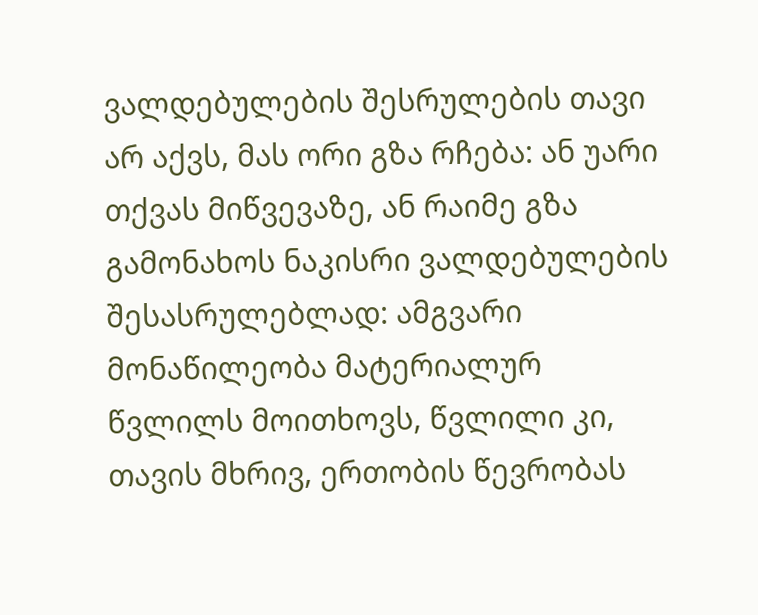ვალდებულების შესრულების თავი არ აქვს, მას ორი გზა რჩება: ან უარი თქვას მიწვევაზე, ან რაიმე გზა გამონახოს ნაკისრი ვალდებულების შესასრულებლად: ამგვარი მონაწილეობა მატერიალურ წვლილს მოითხოვს, წვლილი კი, თავის მხრივ, ერთობის წევრობას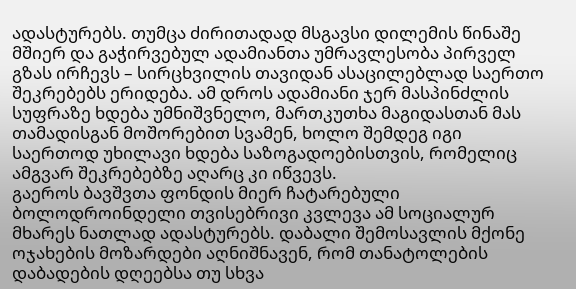ადასტურებს. თუმცა ძირითადად მსგავსი დილემის წინაშე მშიერ და გაჭირვებულ ადამიანთა უმრავლესობა პირველ გზას ირჩევს – სირცხვილის თავიდან ასაცილებლად საერთო შეკრებებს ერიდება. ამ დროს ადამიანი ჯერ მასპინძლის სუფრაზე ხდება უმნიშვნელო, მართკუთხა მაგიდასთან მას თამადისგან მოშორებით სვამენ, ხოლო შემდეგ იგი საერთოდ უხილავი ხდება საზოგადოებისთვის, რომელიც ამგვარ შეკრებებზე აღარც კი იწვევს.
გაეროს ბავშვთა ფონდის მიერ ჩატარებული ბოლოდროინდელი თვისებრივი კვლევა ამ სოციალურ მხარეს ნათლად ადასტურებს. დაბალი შემოსავლის მქონე ოჯახების მოზარდები აღნიშნავენ, რომ თანატოლების დაბადების დღეებსა თუ სხვა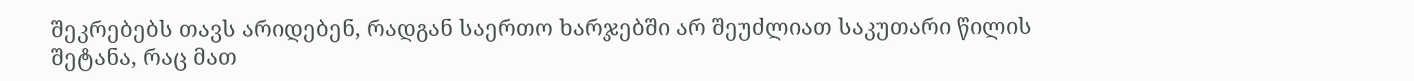შეკრებებს თავს არიდებენ, რადგან საერთო ხარჯებში არ შეუძლიათ საკუთარი წილის შეტანა, რაც მათ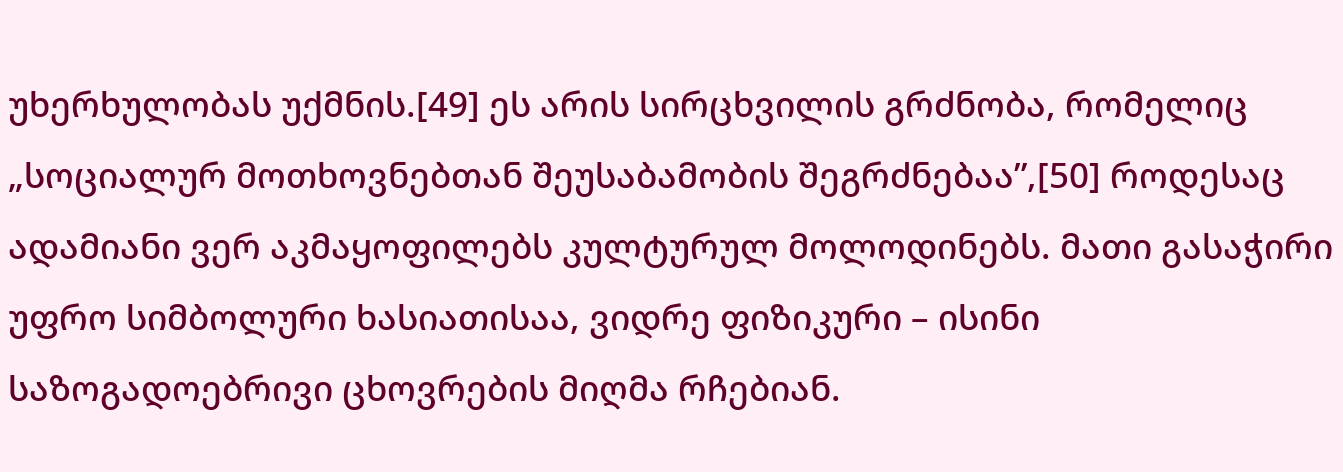უხერხულობას უქმნის.[49] ეს არის სირცხვილის გრძნობა, რომელიც „სოციალურ მოთხოვნებთან შეუსაბამობის შეგრძნებაა”,[50] როდესაც ადამიანი ვერ აკმაყოფილებს კულტურულ მოლოდინებს. მათი გასაჭირი უფრო სიმბოლური ხასიათისაა, ვიდრე ფიზიკური – ისინი საზოგადოებრივი ცხოვრების მიღმა რჩებიან.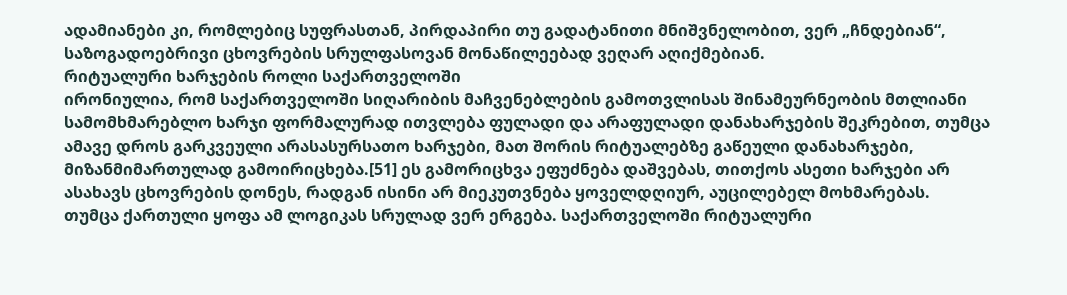ადამიანები კი, რომლებიც სუფრასთან, პირდაპირი თუ გადატანითი მნიშვნელობით, ვერ „ჩნდებიან“, საზოგადოებრივი ცხოვრების სრულფასოვან მონაწილეებად ვეღარ აღიქმებიან.
რიტუალური ხარჯების როლი საქართველოში
ირონიულია, რომ საქართველოში სიღარიბის მაჩვენებლების გამოთვლისას შინამეურნეობის მთლიანი სამომხმარებლო ხარჯი ფორმალურად ითვლება ფულადი და არაფულადი დანახარჯების შეკრებით, თუმცა ამავე დროს გარკვეული არასასურსათო ხარჯები, მათ შორის რიტუალებზე გაწეული დანახარჯები, მიზანმიმართულად გამოირიცხება.[51] ეს გამორიცხვა ეფუძნება დაშვებას, თითქოს ასეთი ხარჯები არ ასახავს ცხოვრების დონეს, რადგან ისინი არ მიეკუთვნება ყოველდღიურ, აუცილებელ მოხმარებას.
თუმცა ქართული ყოფა ამ ლოგიკას სრულად ვერ ერგება. საქართველოში რიტუალური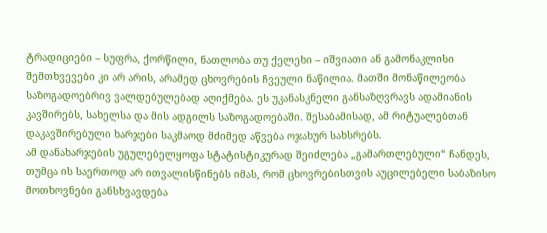ტრადიციები – სუფრა, ქორწილი, ნათლობა თუ ქელეხი – იშვიათი ან გამონაკლისი შემთხვევები კი არ არის, არამედ ცხოვრების ჩვეული ნაწილია. მათში მონაწილეობა საზოგადოებრივ ვალდებულებად აღიქმება. ეს უკანასკნელი განსაზღვრავს ადამიანის კავშირებს, სახელსა და მის ადგილს საზოგადოებაში. შესაბამისად, ამ რიტუალებთან დაკავშირებული ხარჯები საკმაოდ მძიმედ აწვება ოჯახურ სახსრებს.
ამ დანახარჯების უგულებელყოფა სტატისტიკურად შეიძლება „გამართლებული“ ჩანდეს, თუმცა ის საერთოდ არ ითვალისწინებს იმას, რომ ცხოვრებისთვის აუცილებელი საბაზისო მოთხოვნები განსხვავდება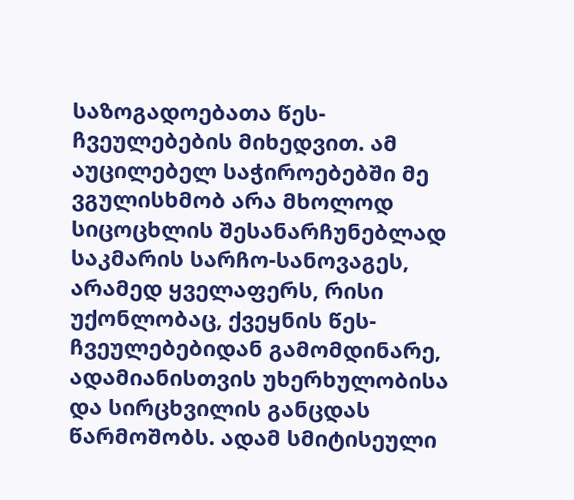საზოგადოებათა წეს-ჩვეულებების მიხედვით. ამ აუცილებელ საჭიროებებში მე ვგულისხმობ არა მხოლოდ სიცოცხლის შესანარჩუნებლად საკმარის სარჩო-სანოვაგეს, არამედ ყველაფერს, რისი უქონლობაც, ქვეყნის წეს-ჩვეულებებიდან გამომდინარე, ადამიანისთვის უხერხულობისა და სირცხვილის განცდას წარმოშობს. ადამ სმიტისეული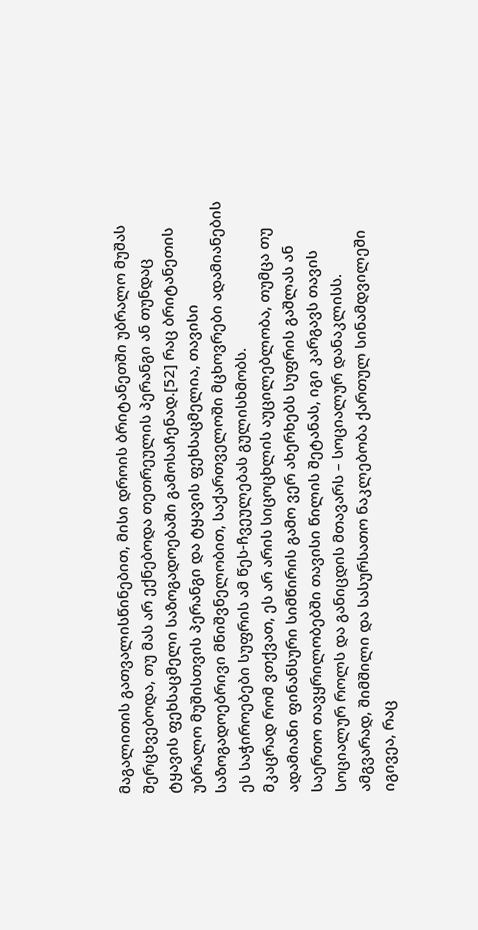მაგალითის გათვალისწინებით, მისი დროის ბრიტანეთში უბრალო მუშას შერცხვებოდა, თუ მას არ ექნებოდა თეთრეულის პერანგი ან თუნდაც ტყავის ფეხსაცმელი საზოგადოებაში გამოსაჩენად.[52] რაც ბრიტანეთის უბრალო მუშისთვის პერანგი და ტყავის ფეხსაცმელია, თავისი საზოგადოებრივი მნიშვნელობით, საქართველოში მცხოვრები ადამიანების ეს საჭიროებები სუფრის ამ წეს-ჩვეულებას გულისხმობს.
მკაცრად რომ ვთქვათ, ეს არ არის სიცოცხლის აუცილებლობა, თუმცა თუ ადამიანი ფინანსური სიმწირის გამო ვერ ახერხებს სუფრის გაშლას ან საერთო თავყრილობებში თავისი წილის შეტანას, იგი კარგავს თავის სოციალურ როლს და განიცდის მთავარს – სოციალურ დანაკლისს. ამგვარად, შიმშილი და სასურსათო ნაკლებობა ქართულ სინამდვილეში იგივეა, რაც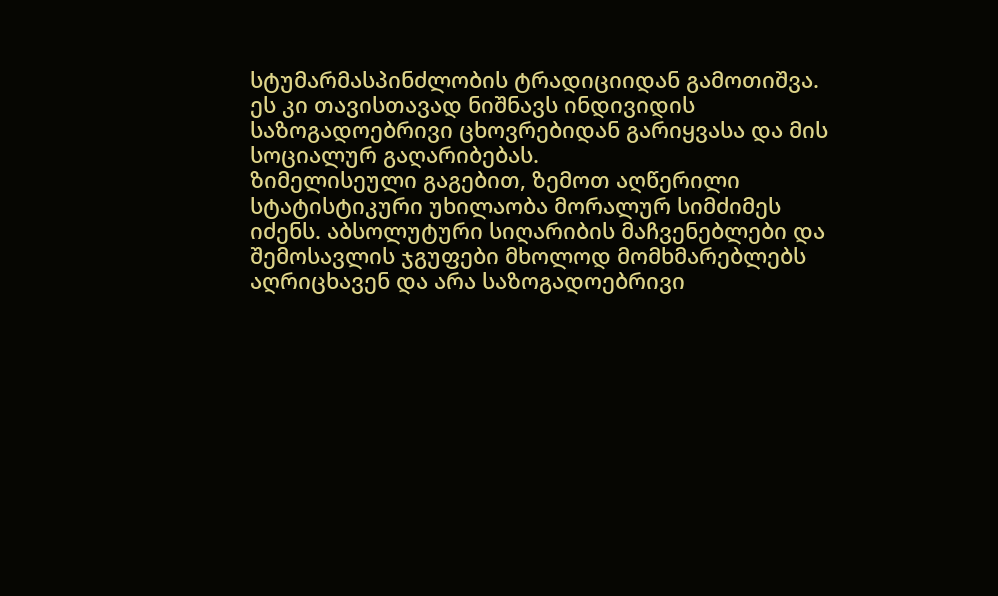სტუმარმასპინძლობის ტრადიციიდან გამოთიშვა. ეს კი თავისთავად ნიშნავს ინდივიდის საზოგადოებრივი ცხოვრებიდან გარიყვასა და მის სოციალურ გაღარიბებას.
ზიმელისეული გაგებით, ზემოთ აღწერილი სტატისტიკური უხილაობა მორალურ სიმძიმეს იძენს. აბსოლუტური სიღარიბის მაჩვენებლები და შემოსავლის ჯგუფები მხოლოდ მომხმარებლებს აღრიცხავენ და არა საზოგადოებრივი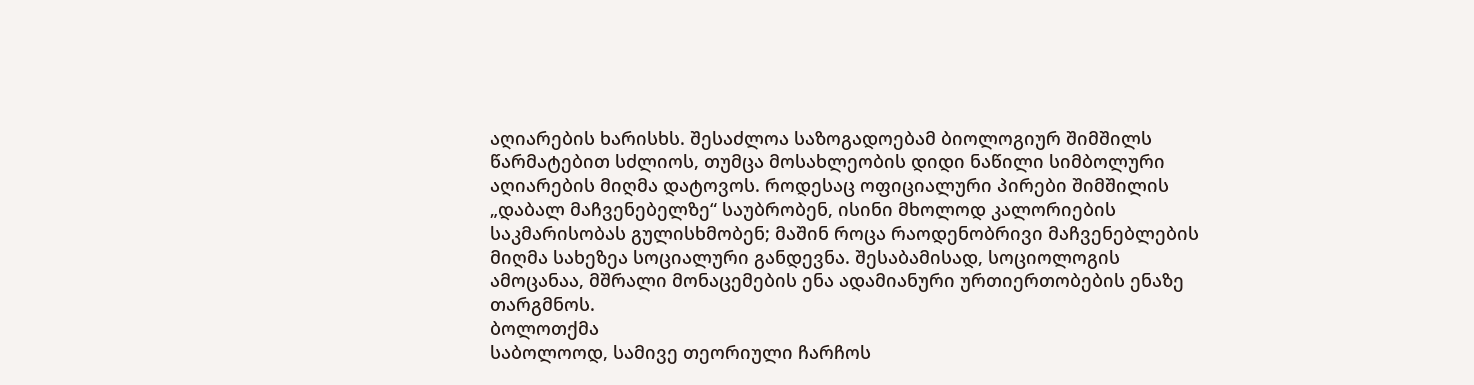აღიარების ხარისხს. შესაძლოა საზოგადოებამ ბიოლოგიურ შიმშილს წარმატებით სძლიოს, თუმცა მოსახლეობის დიდი ნაწილი სიმბოლური აღიარების მიღმა დატოვოს. როდესაც ოფიციალური პირები შიმშილის „დაბალ მაჩვენებელზე“ საუბრობენ, ისინი მხოლოდ კალორიების საკმარისობას გულისხმობენ; მაშინ როცა რაოდენობრივი მაჩვენებლების მიღმა სახეზეა სოციალური განდევნა. შესაბამისად, სოციოლოგის ამოცანაა, მშრალი მონაცემების ენა ადამიანური ურთიერთობების ენაზე თარგმნოს.
ბოლოთქმა
საბოლოოდ, სამივე თეორიული ჩარჩოს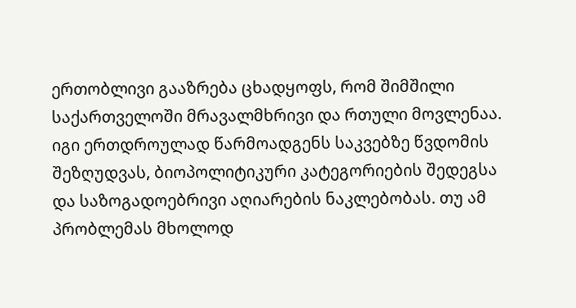ერთობლივი გააზრება ცხადყოფს, რომ შიმშილი საქართველოში მრავალმხრივი და რთული მოვლენაა. იგი ერთდროულად წარმოადგენს საკვებზე წვდომის შეზღუდვას, ბიოპოლიტიკური კატეგორიების შედეგსა და საზოგადოებრივი აღიარების ნაკლებობას. თუ ამ პრობლემას მხოლოდ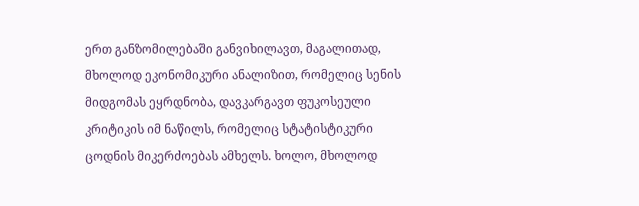ერთ განზომილებაში განვიხილავთ, მაგალითად, მხოლოდ ეკონომიკური ანალიზით, რომელიც სენის მიდგომას ეყრდნობა, დავკარგავთ ფუკოსეული კრიტიკის იმ ნაწილს, რომელიც სტატისტიკური ცოდნის მიკერძოებას ამხელს. ხოლო, მხოლოდ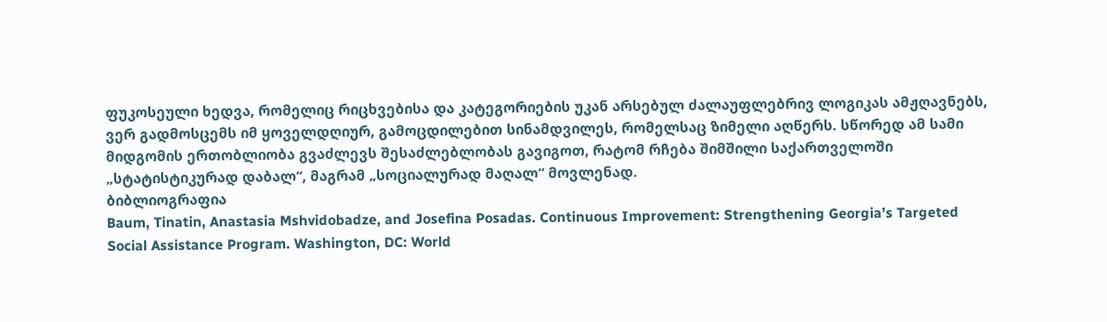ფუკოსეული ხედვა, რომელიც რიცხვებისა და კატეგორიების უკან არსებულ ძალაუფლებრივ ლოგიკას ამჟღავნებს, ვერ გადმოსცემს იმ ყოველდღიურ, გამოცდილებით სინამდვილეს, რომელსაც ზიმელი აღწერს. სწორედ ამ სამი მიდგომის ერთობლიობა გვაძლევს შესაძლებლობას გავიგოთ, რატომ რჩება შიმშილი საქართველოში „სტატისტიკურად დაბალ“, მაგრამ „სოციალურად მაღალ“ მოვლენად.
ბიბლიოგრაფია
Baum, Tinatin, Anastasia Mshvidobadze, and Josefina Posadas. Continuous Improvement: Strengthening Georgia’s Targeted Social Assistance Program. Washington, DC: World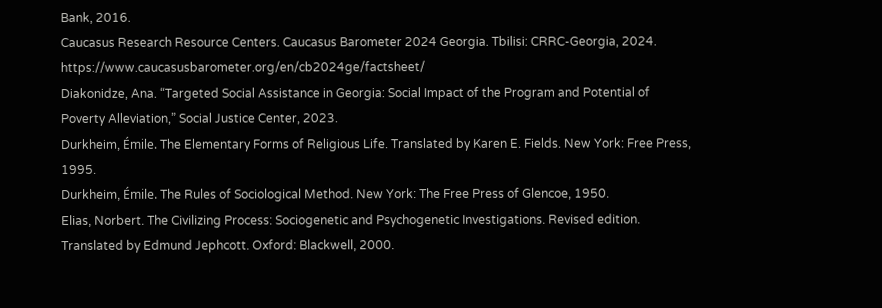Bank, 2016.
Caucasus Research Resource Centers. Caucasus Barometer 2024 Georgia. Tbilisi: CRRC-Georgia, 2024. https://www.caucasusbarometer.org/en/cb2024ge/factsheet/
Diakonidze, Ana. “Targeted Social Assistance in Georgia: Social Impact of the Program and Potential of Poverty Alleviation,” Social Justice Center, 2023.
Durkheim, Émile. The Elementary Forms of Religious Life. Translated by Karen E. Fields. New York: Free Press, 1995.
Durkheim, Émile. The Rules of Sociological Method. New York: The Free Press of Glencoe, 1950.
Elias, Norbert. The Civilizing Process: Sociogenetic and Psychogenetic Investigations. Revised edition. Translated by Edmund Jephcott. Oxford: Blackwell, 2000.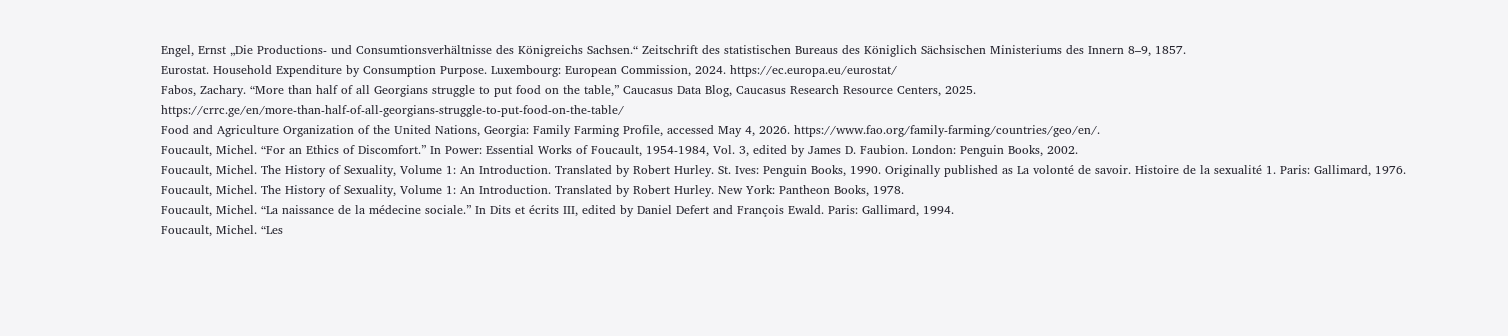Engel, Ernst „Die Productions- und Consumtionsverhältnisse des Königreichs Sachsen.“ Zeitschrift des statistischen Bureaus des Königlich Sächsischen Ministeriums des Innern 8–9, 1857.
Eurostat. Household Expenditure by Consumption Purpose. Luxembourg: European Commission, 2024. https://ec.europa.eu/eurostat/
Fabos, Zachary. “More than half of all Georgians struggle to put food on the table,” Caucasus Data Blog, Caucasus Research Resource Centers, 2025.
https://crrc.ge/en/more-than-half-of-all-georgians-struggle-to-put-food-on-the-table/
Food and Agriculture Organization of the United Nations, Georgia: Family Farming Profile, accessed May 4, 2026. https://www.fao.org/family-farming/countries/geo/en/.
Foucault, Michel. “For an Ethics of Discomfort.” In Power: Essential Works of Foucault, 1954-1984, Vol. 3, edited by James D. Faubion. London: Penguin Books, 2002.
Foucault, Michel. The History of Sexuality, Volume 1: An Introduction. Translated by Robert Hurley. St. Ives: Penguin Books, 1990. Originally published as La volonté de savoir. Histoire de la sexualité 1. Paris: Gallimard, 1976.
Foucault, Michel. The History of Sexuality, Volume 1: An Introduction. Translated by Robert Hurley. New York: Pantheon Books, 1978.
Foucault, Michel. “La naissance de la médecine sociale.” In Dits et écrits III, edited by Daniel Defert and François Ewald. Paris: Gallimard, 1994.
Foucault, Michel. “Les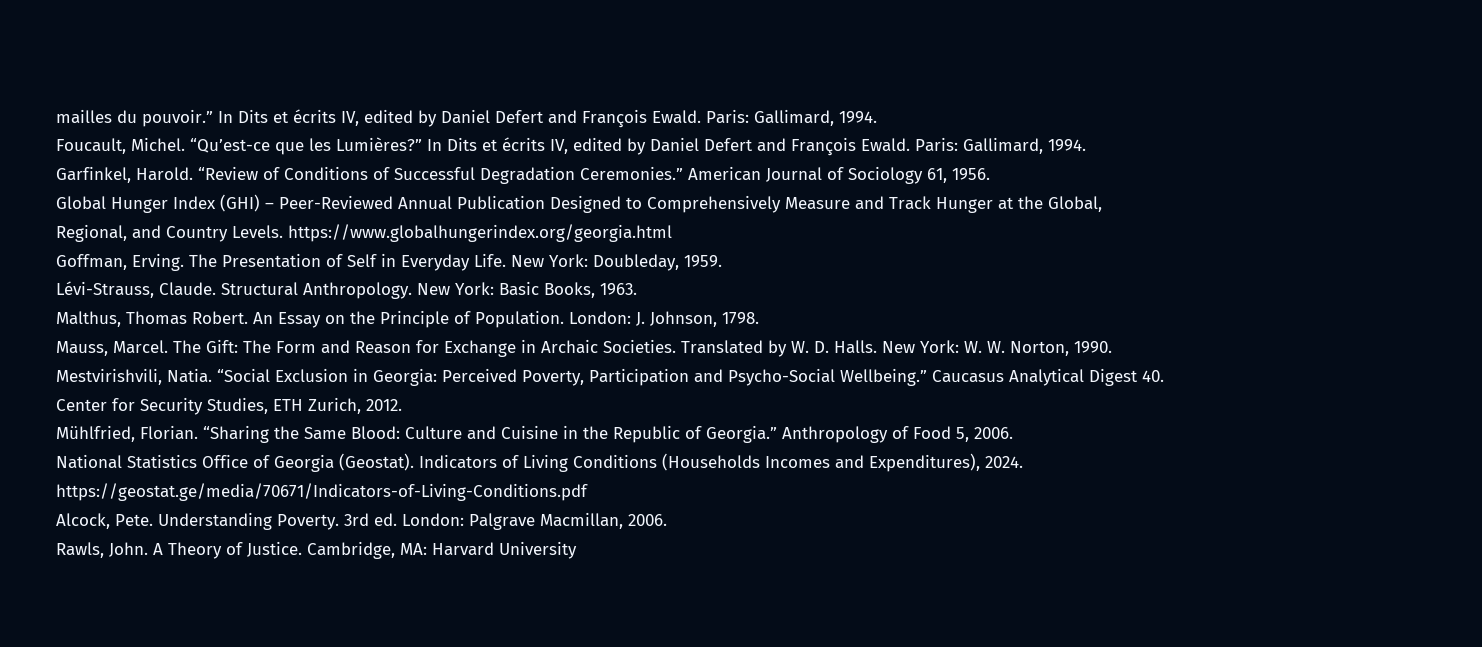mailles du pouvoir.” In Dits et écrits IV, edited by Daniel Defert and François Ewald. Paris: Gallimard, 1994.
Foucault, Michel. “Qu’est-ce que les Lumières?” In Dits et écrits IV, edited by Daniel Defert and François Ewald. Paris: Gallimard, 1994.
Garfinkel, Harold. “Review of Conditions of Successful Degradation Ceremonies.” American Journal of Sociology 61, 1956.
Global Hunger Index (GHI) – Peer-Reviewed Annual Publication Designed to Comprehensively Measure and Track Hunger at the Global, Regional, and Country Levels. https://www.globalhungerindex.org/georgia.html
Goffman, Erving. The Presentation of Self in Everyday Life. New York: Doubleday, 1959.
Lévi-Strauss, Claude. Structural Anthropology. New York: Basic Books, 1963.
Malthus, Thomas Robert. An Essay on the Principle of Population. London: J. Johnson, 1798.
Mauss, Marcel. The Gift: The Form and Reason for Exchange in Archaic Societies. Translated by W. D. Halls. New York: W. W. Norton, 1990.
Mestvirishvili, Natia. “Social Exclusion in Georgia: Perceived Poverty, Participation and Psycho-Social Wellbeing.” Caucasus Analytical Digest 40. Center for Security Studies, ETH Zurich, 2012.
Mühlfried, Florian. “Sharing the Same Blood: Culture and Cuisine in the Republic of Georgia.” Anthropology of Food 5, 2006.
National Statistics Office of Georgia (Geostat). Indicators of Living Conditions (Households Incomes and Expenditures), 2024. https://geostat.ge/media/70671/Indicators-of-Living-Conditions.pdf
Alcock, Pete. Understanding Poverty. 3rd ed. London: Palgrave Macmillan, 2006.
Rawls, John. A Theory of Justice. Cambridge, MA: Harvard University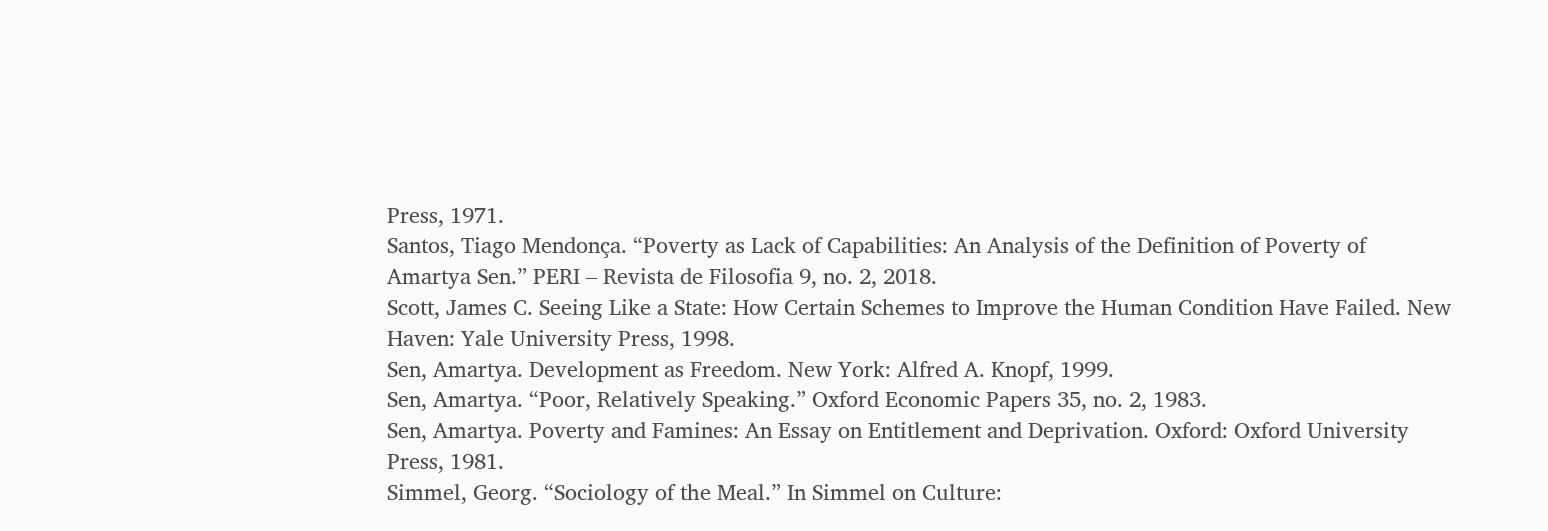Press, 1971.
Santos, Tiago Mendonça. “Poverty as Lack of Capabilities: An Analysis of the Definition of Poverty of Amartya Sen.” PERI – Revista de Filosofia 9, no. 2, 2018.
Scott, James C. Seeing Like a State: How Certain Schemes to Improve the Human Condition Have Failed. New Haven: Yale University Press, 1998.
Sen, Amartya. Development as Freedom. New York: Alfred A. Knopf, 1999.
Sen, Amartya. “Poor, Relatively Speaking.” Oxford Economic Papers 35, no. 2, 1983.
Sen, Amartya. Poverty and Famines: An Essay on Entitlement and Deprivation. Oxford: Oxford University Press, 1981.
Simmel, Georg. “Sociology of the Meal.” In Simmel on Culture: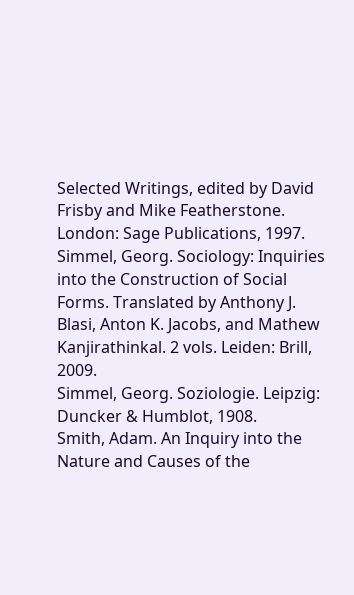Selected Writings, edited by David Frisby and Mike Featherstone. London: Sage Publications, 1997.
Simmel, Georg. Sociology: Inquiries into the Construction of Social Forms. Translated by Anthony J. Blasi, Anton K. Jacobs, and Mathew Kanjirathinkal. 2 vols. Leiden: Brill, 2009.
Simmel, Georg. Soziologie. Leipzig: Duncker & Humblot, 1908.
Smith, Adam. An Inquiry into the Nature and Causes of the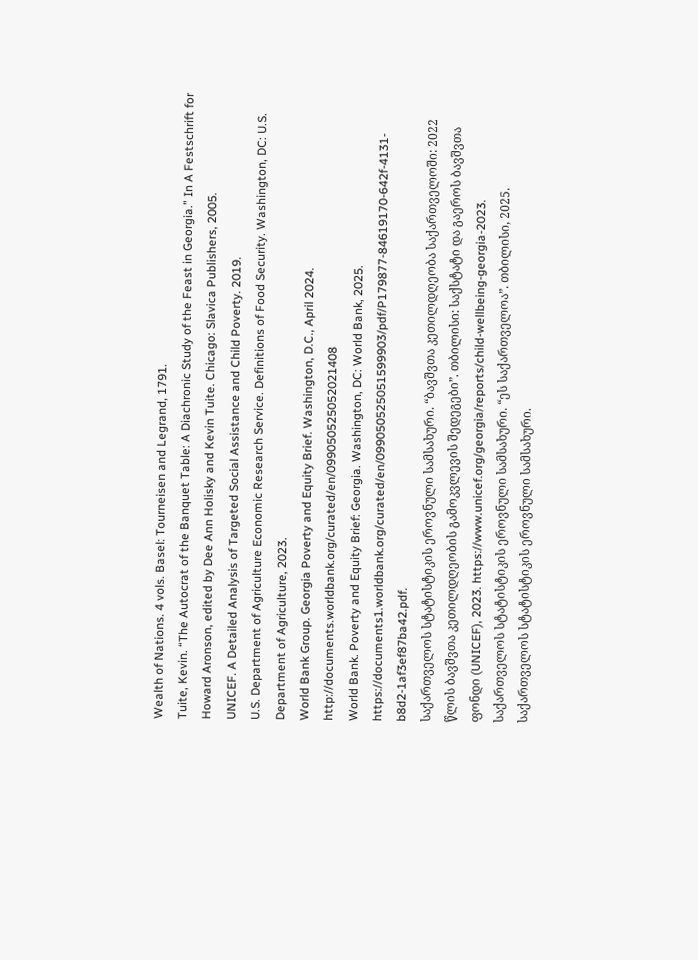Wealth of Nations. 4 vols. Basel: Tourneisen and Legrand, 1791.
Tuite, Kevin. “The Autocrat of the Banquet Table: A Diachronic Study of the Feast in Georgia.” In A Festschrift for Howard Aronson, edited by Dee Ann Holisky and Kevin Tuite. Chicago: Slavica Publishers, 2005.
UNICEF. A Detailed Analysis of Targeted Social Assistance and Child Poverty. 2019.
U.S. Department of Agriculture Economic Research Service. Definitions of Food Security. Washington, DC: U.S. Department of Agriculture, 2023.
World Bank Group. Georgia Poverty and Equity Brief. Washington, D.C., April 2024. http://documents.worldbank.org/curated/en/099050525052021408
World Bank. Poverty and Equity Brief: Georgia. Washington, DC: World Bank, 2025. https://documents1.worldbank.org/curated/en/099050525051599903/pdf/P179877-84619170-642f-4131-b8d2-1af3ef87ba42.pdf.
საქართველოს სტატისტიკის ეროვნული სამსახური. “ბავშვთა კეთილდღეობა საქართველოში: 2022 წლის ბავშვთა კეთილდღეობის გამოკვლევის შედეგები”. თბილისი: საქსტატი და გაეროს ბავშვთა ფონდი (UNICEF), 2023. https://www.unicef.org/georgia/reports/child-wellbeing-georgia-2023.
საქართველოს სტატისტიკის ეროვნული სამსახური. “ეს საქართველოა”. თბილისი, 2025.
საქართველოს სტატისტიკის ეროვნული სამსახური.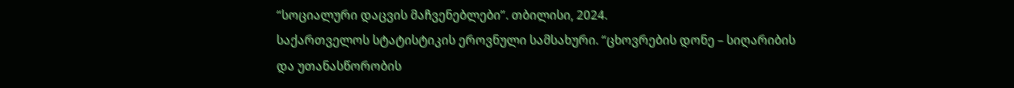“სოციალური დაცვის მაჩვენებლები”. თბილისი, 2024.
საქართველოს სტატისტიკის ეროვნული სამსახური. “ცხოვრების დონე – სიღარიბის და უთანასწორობის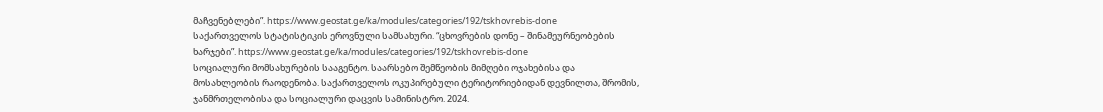მაჩვენებლები”. https://www.geostat.ge/ka/modules/categories/192/tskhovrebis-done
საქართველოს სტატისტიკის ეროვნული სამსახური. “ცხოვრების დონე – შინამეურნეობების ხარჯები”. https://www.geostat.ge/ka/modules/categories/192/tskhovrebis-done
სოციალური მომსახურების სააგენტო. საარსებო შემწეობის მიმღები ოჯახებისა და მოსახლეობის რაოდენობა. საქართველოს ოკუპირებული ტერიტორიებიდან დევნილთა, შრომის, ჯანმრთელობისა და სოციალური დაცვის სამინისტრო. 2024.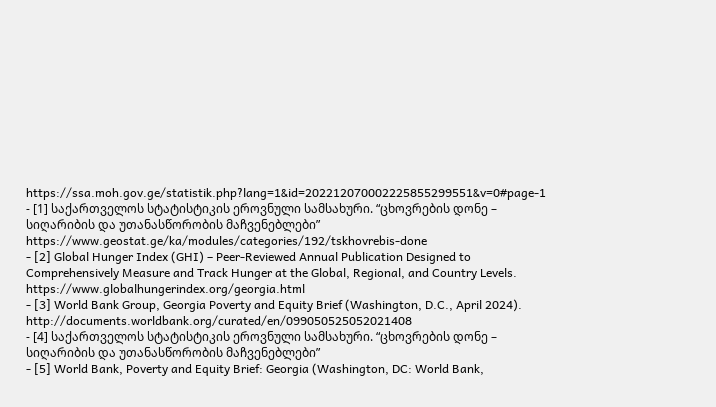https://ssa.moh.gov.ge/statistik.php?lang=1&id=202212070002225855299551&v=0#page-1
- [1] საქართველოს სტატისტიკის ეროვნული სამსახური. “ცხოვრების დონე – სიღარიბის და უთანასწორობის მაჩვენებლები” https://www.geostat.ge/ka/modules/categories/192/tskhovrebis-done
- [2] Global Hunger Index (GHI) – Peer-Reviewed Annual Publication Designed to Comprehensively Measure and Track Hunger at the Global, Regional, and Country Levels. https://www.globalhungerindex.org/georgia.html
- [3] World Bank Group, Georgia Poverty and Equity Brief (Washington, D.C., April 2024). http://documents.worldbank.org/curated/en/099050525052021408
- [4] საქართველოს სტატისტიკის ეროვნული სამსახური. “ცხოვრების დონე – სიღარიბის და უთანასწორობის მაჩვენებლები”
- [5] World Bank, Poverty and Equity Brief: Georgia (Washington, DC: World Bank,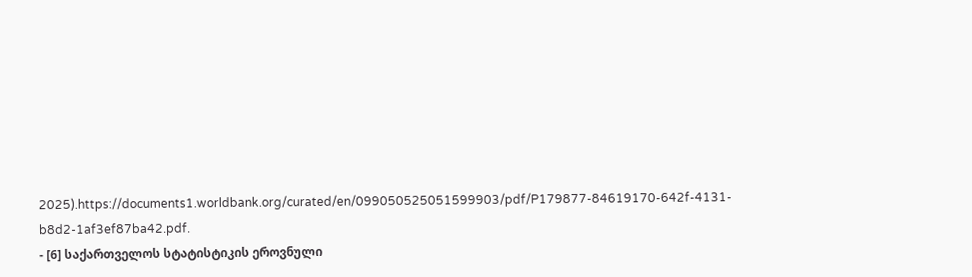2025).https://documents1.worldbank.org/curated/en/099050525051599903/pdf/P179877-84619170-642f-4131-b8d2-1af3ef87ba42.pdf.
- [6] საქართველოს სტატისტიკის ეროვნული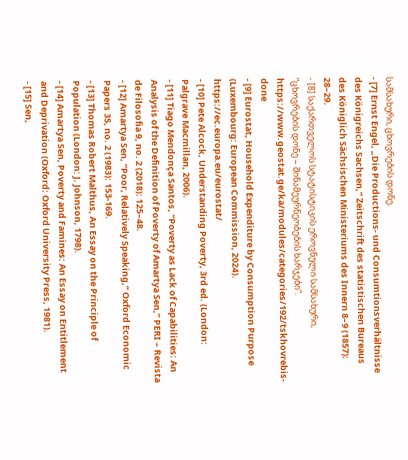სამსახური, ცხოვრების დონე.
- [7] Ernst Engel, „Die Productions- und Consumtionsverhältnisse des Königreichs Sachsen,“ Zeitschrift des statistischen Bureaus des Königlich Sächsischen Ministeriums des Innern 8–9 (1857): 28–29.
- [8] საქართველოს სტატისტიკის ეროვნული სამსახური, “ცხოვრების დონე – შინამეურნეობების ხარჯები”. https://www.geostat.ge/ka/modules/categories/192/tskhovrebis-done
- [9] Eurostat, Household Expenditure by Consumption Purpose (Luxembourg: European Commission, 2024). https://ec.europa.eu/eurostat/
- [10] Pete Alcock, Understanding Poverty, 3rd ed. (London: Palgrave Macmillan, 2006).
- [11] Tiago Mendonça Santos, “Poverty as Lack of Capabilities: An Analysis of the Definition of Poverty of Amartya Sen,” PERI – Revista de Filosofia 9, no. 2 (2018): 125–48.
- [12] Amartya Sen, “Poor, Relatively Speaking,” Oxford Economic Papers 35, no. 2 (1983): 153-169.
- [13] Thomas Robert Malthus, An Essay on the Principle of Population (London: J. Johnson, 1798).
- [14] Amartya Sen, Poverty and Famines: An Essay on Entitlement and Deprivation (Oxford: Oxford University Press, 1981).
- [15] Sen,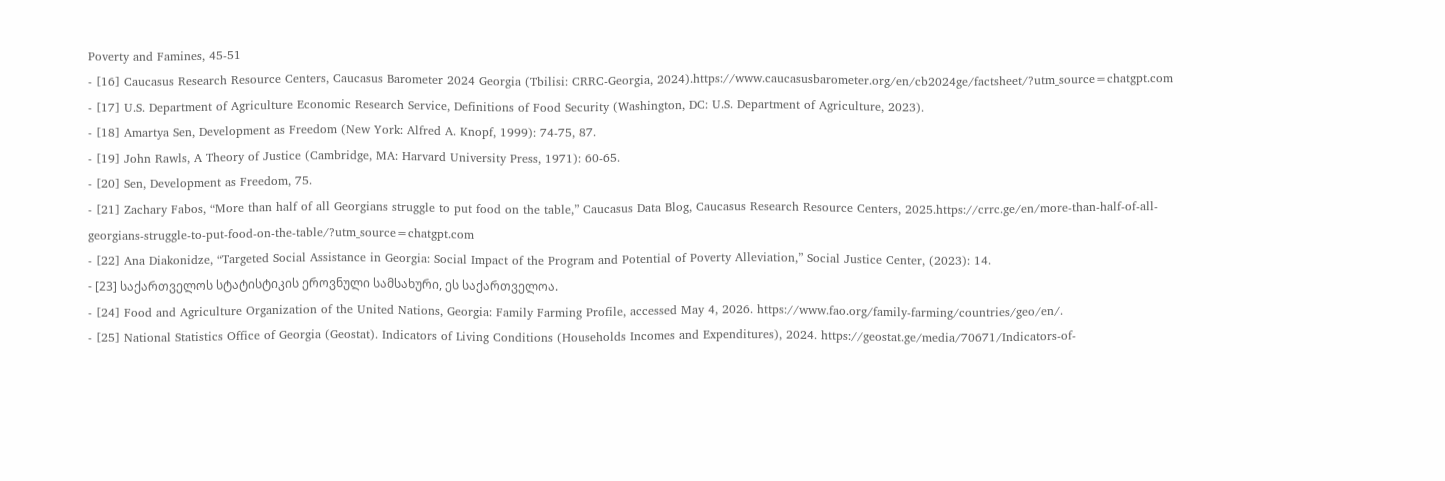Poverty and Famines, 45-51
- [16] Caucasus Research Resource Centers, Caucasus Barometer 2024 Georgia (Tbilisi: CRRC-Georgia, 2024).https://www.caucasusbarometer.org/en/cb2024ge/factsheet/?utm_source=chatgpt.com
- [17] U.S. Department of Agriculture Economic Research Service, Definitions of Food Security (Washington, DC: U.S. Department of Agriculture, 2023).
- [18] Amartya Sen, Development as Freedom (New York: Alfred A. Knopf, 1999): 74-75, 87.
- [19] John Rawls, A Theory of Justice (Cambridge, MA: Harvard University Press, 1971): 60-65.
- [20] Sen, Development as Freedom, 75.
- [21] Zachary Fabos, “More than half of all Georgians struggle to put food on the table,” Caucasus Data Blog, Caucasus Research Resource Centers, 2025.https://crrc.ge/en/more-than-half-of-all-georgians-struggle-to-put-food-on-the-table/?utm_source=chatgpt.com
- [22] Ana Diakonidze, “Targeted Social Assistance in Georgia: Social Impact of the Program and Potential of Poverty Alleviation,” Social Justice Center, (2023): 14.
- [23] საქართველოს სტატისტიკის ეროვნული სამსახური, ეს საქართველოა.
- [24] Food and Agriculture Organization of the United Nations, Georgia: Family Farming Profile, accessed May 4, 2026. https://www.fao.org/family-farming/countries/geo/en/.
- [25] National Statistics Office of Georgia (Geostat). Indicators of Living Conditions (Households Incomes and Expenditures), 2024. https://geostat.ge/media/70671/Indicators-of-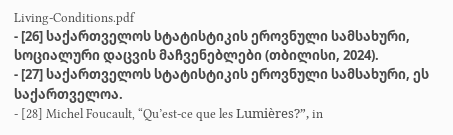Living-Conditions.pdf
- [26] საქართველოს სტატისტიკის ეროვნული სამსახური, სოციალური დაცვის მაჩვენებლები (თბილისი, 2024).
- [27] საქართველოს სტატისტიკის ეროვნული სამსახური, ეს საქართველოა.
- [28] Michel Foucault, “Qu’est-ce que les Lumières?”, in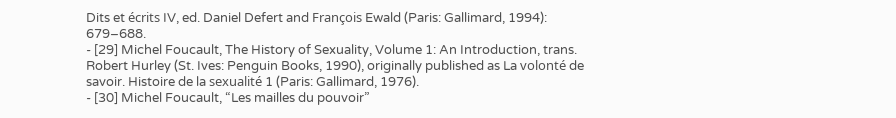Dits et écrits IV, ed. Daniel Defert and François Ewald (Paris: Gallimard, 1994): 679–688.
- [29] Michel Foucault, The History of Sexuality, Volume 1: An Introduction, trans. Robert Hurley (St. Ives: Penguin Books, 1990), originally published as La volonté de savoir. Histoire de la sexualité 1 (Paris: Gallimard, 1976).
- [30] Michel Foucault, “Les mailles du pouvoir”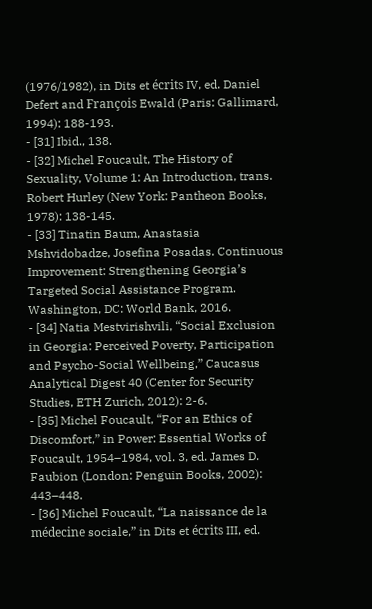(1976/1982), in Dits et écrits IV, ed. Daniel Defert and François Ewald (Paris: Gallimard, 1994): 188-193.
- [31] Ibid., 138.
- [32] Michel Foucault, The History of Sexuality, Volume 1: An Introduction, trans. Robert Hurley (New York: Pantheon Books, 1978): 138-145.
- [33] Tinatin Baum, Anastasia Mshvidobadze, Josefina Posadas. Continuous Improvement: Strengthening Georgia’s Targeted Social Assistance Program. Washington, DC: World Bank, 2016.
- [34] Natia Mestvirishvili, “Social Exclusion in Georgia: Perceived Poverty, Participation and Psycho-Social Wellbeing,” Caucasus Analytical Digest 40 (Center for Security Studies, ETH Zurich, 2012): 2-6.
- [35] Michel Foucault, “For an Ethics of Discomfort,” in Power: Essential Works of Foucault, 1954–1984, vol. 3, ed. James D. Faubion (London: Penguin Books, 2002): 443–448.
- [36] Michel Foucault, “La naissance de la médecine sociale,” in Dits et écrits III, ed.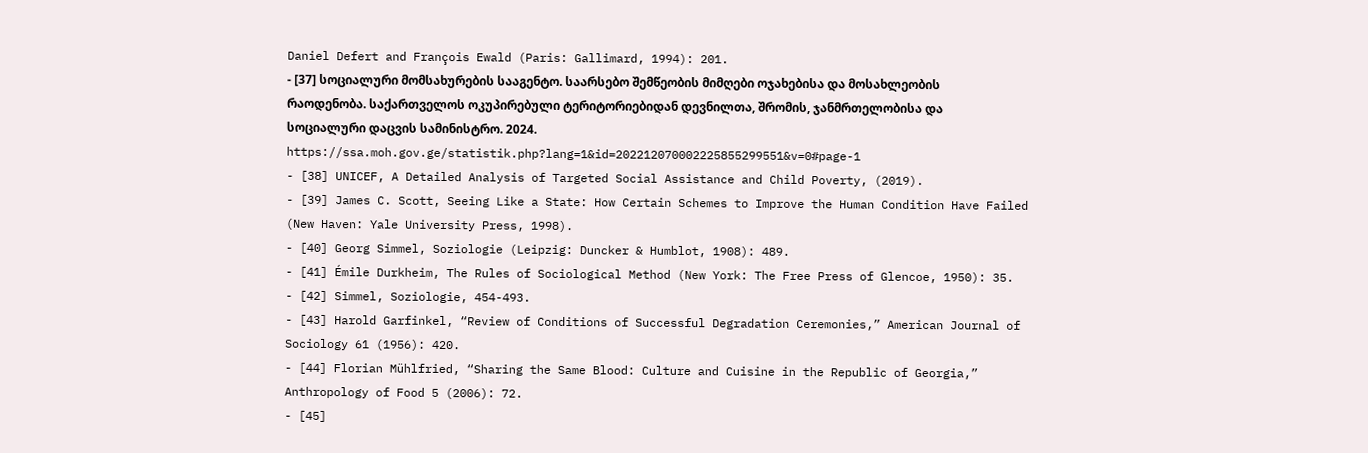Daniel Defert and François Ewald (Paris: Gallimard, 1994): 201.
- [37] სოციალური მომსახურების სააგენტო. საარსებო შემწეობის მიმღები ოჯახებისა და მოსახლეობის რაოდენობა. საქართველოს ოკუპირებული ტერიტორიებიდან დევნილთა, შრომის, ჯანმრთელობისა და სოციალური დაცვის სამინისტრო. 2024. https://ssa.moh.gov.ge/statistik.php?lang=1&id=202212070002225855299551&v=0#page-1
- [38] UNICEF, A Detailed Analysis of Targeted Social Assistance and Child Poverty, (2019).
- [39] James C. Scott, Seeing Like a State: How Certain Schemes to Improve the Human Condition Have Failed (New Haven: Yale University Press, 1998).
- [40] Georg Simmel, Soziologie (Leipzig: Duncker & Humblot, 1908): 489.
- [41] Émile Durkheim, The Rules of Sociological Method (New York: The Free Press of Glencoe, 1950): 35.
- [42] Simmel, Soziologie, 454-493.
- [43] Harold Garfinkel, “Review of Conditions of Successful Degradation Ceremonies,” American Journal of Sociology 61 (1956): 420.
- [44] Florian Mühlfried, “Sharing the Same Blood: Culture and Cuisine in the Republic of Georgia,” Anthropology of Food 5 (2006): 72.
- [45]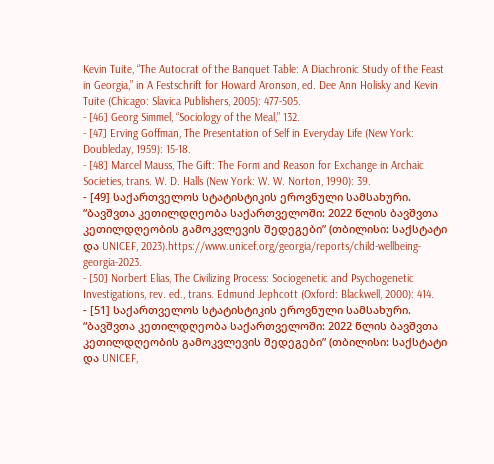Kevin Tuite, “The Autocrat of the Banquet Table: A Diachronic Study of the Feast in Georgia,” in A Festschrift for Howard Aronson, ed. Dee Ann Holisky and Kevin Tuite (Chicago: Slavica Publishers, 2005): 477-505.
- [46] Georg Simmel, “Sociology of the Meal,” 132.
- [47] Erving Goffman, The Presentation of Self in Everyday Life (New York: Doubleday, 1959): 15-18.
- [48] Marcel Mauss, The Gift: The Form and Reason for Exchange in Archaic Societies, trans. W. D. Halls (New York: W. W. Norton, 1990): 39.
- [49] საქართველოს სტატისტიკის ეროვნული სამსახური. “ბავშვთა კეთილდღეობა საქართველოში: 2022 წლის ბავშვთა კეთილდღეობის გამოკვლევის შედეგები” (თბილისი: საქსტატი და UNICEF, 2023).https://www.unicef.org/georgia/reports/child-wellbeing-georgia-2023.
- [50] Norbert Elias, The Civilizing Process: Sociogenetic and Psychogenetic Investigations, rev. ed., trans. Edmund Jephcott (Oxford: Blackwell, 2000): 414.
- [51] საქართველოს სტატისტიკის ეროვნული სამსახური. “ბავშვთა კეთილდღეობა საქართველოში: 2022 წლის ბავშვთა კეთილდღეობის გამოკვლევის შედეგები” (თბილისი: საქსტატი და UNICEF,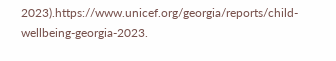2023).https://www.unicef.org/georgia/reports/child-wellbeing-georgia-2023.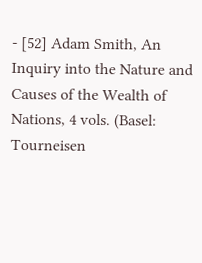- [52] Adam Smith, An Inquiry into the Nature and Causes of the Wealth of Nations, 4 vols. (Basel: Tourneisen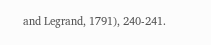and Legrand, 1791), 240-241.